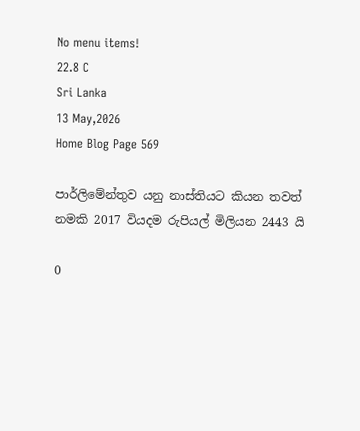No menu items!
22.8 C
Sri Lanka
13 May,2026
Home Blog Page 569

පාර්ලිමේන්තුව යනු නාස්තියට කියන තවත් නමකි 2017 වියදම රුපියල් මිලියන 2443 යි

0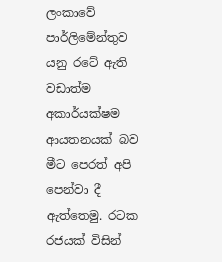ලංකාවේ පාර්ලිමේන්තුව යනු රටේ ඇති වඩාත්ම අකාර්යක්ෂම ආයතනයක් බව මීට පෙරත් අපි පෙන්වා දී ඇත්තෙමු. රටක රජයක් විසින්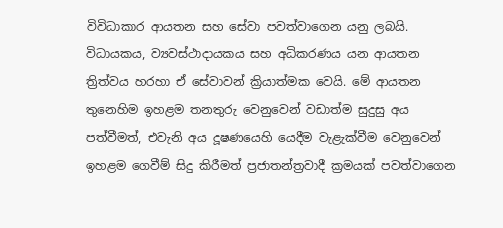විවිධාකාර ආයතන සහ සේවා පවත්වාගෙන යනු ලබයි. විධායකය, ව්‍යවස්ථාදායකය සහ අධිකරණය යන ආයතන ත්‍රිත්වය හරහා ඒ සේවාවන් ක්‍රියාත්මක වෙයි. මේ ආයතන තුනෙහිම ඉහළම තනතුරු වෙනුවෙන් වඩාත්ම සුදුසු අය පත්වීමත්, එවැනි අය දූෂණයෙහි යෙදීම වැළැක්වීම වෙනුවෙන් ඉහළම ගෙවීම් සිදු කිරීමත් ප්‍රජාතන්ත්‍රවාදී ක්‍රමයක් පවත්වාගෙන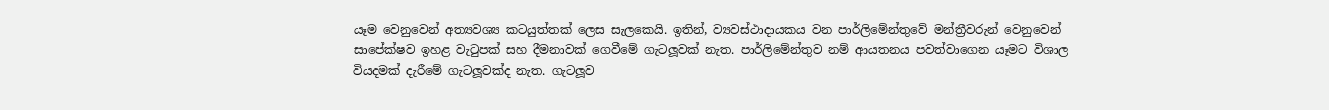යෑම වෙනුවෙන් අත්‍යවශ්‍ය කටයුත්තක් ලෙස සැලකෙයි. ඉතින්, ව්‍යවස්ථාදායකය වන පාර්ලිමේන්තුවේ මන්ත්‍රීවරුන් වෙනුවෙන් සාපේක්ෂව ඉහළ වැටුපක් සහ දීමනාවක් ගෙවීමේ ගැටලූ‍වක් නැත. පාර්ලිමේන්තුව නම් ආයතනය පවත්වාගෙන යෑමට විශාල වියදමක් දැරීමේ ගැටලූ‍වක්ද නැත. ගැටලූ‍ව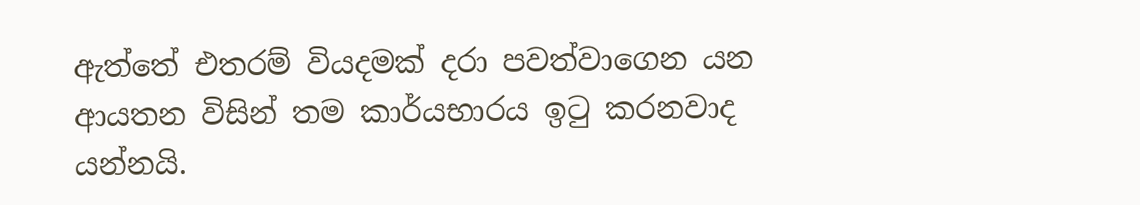ඇත්තේ එතරම් වියදමක් දරා පවත්වාගෙන යන ආයතන විසින් තම කාර්යභාරය ඉටු කරනවාද යන්නයි.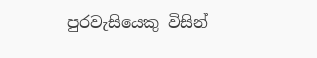පුරවැසියෙකු විසින්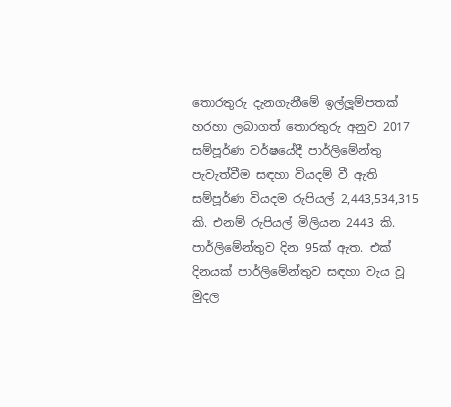තොරතුරු දැනගැනීමේ ඉල්ලූ‍ම්පතක් හරහා ලබාගත් තොරතුරු අනුව 2017 සම්පූර්ණ වර්ෂයේදී පාර්ලිමේන්තු පැවැත්වීම සඳහා වියදම් වී ඇති සම්පූර්ණ වියදම රුපියල් 2,443,534,315 කි. එනම් රුපියල් මිලියන 2443 කි. පාර්ලිමේන්තුව දින 95ක් ඇත. එක් දිනයක් පාර්ලිමේන්තුව සඳහා වැය වූ මුදල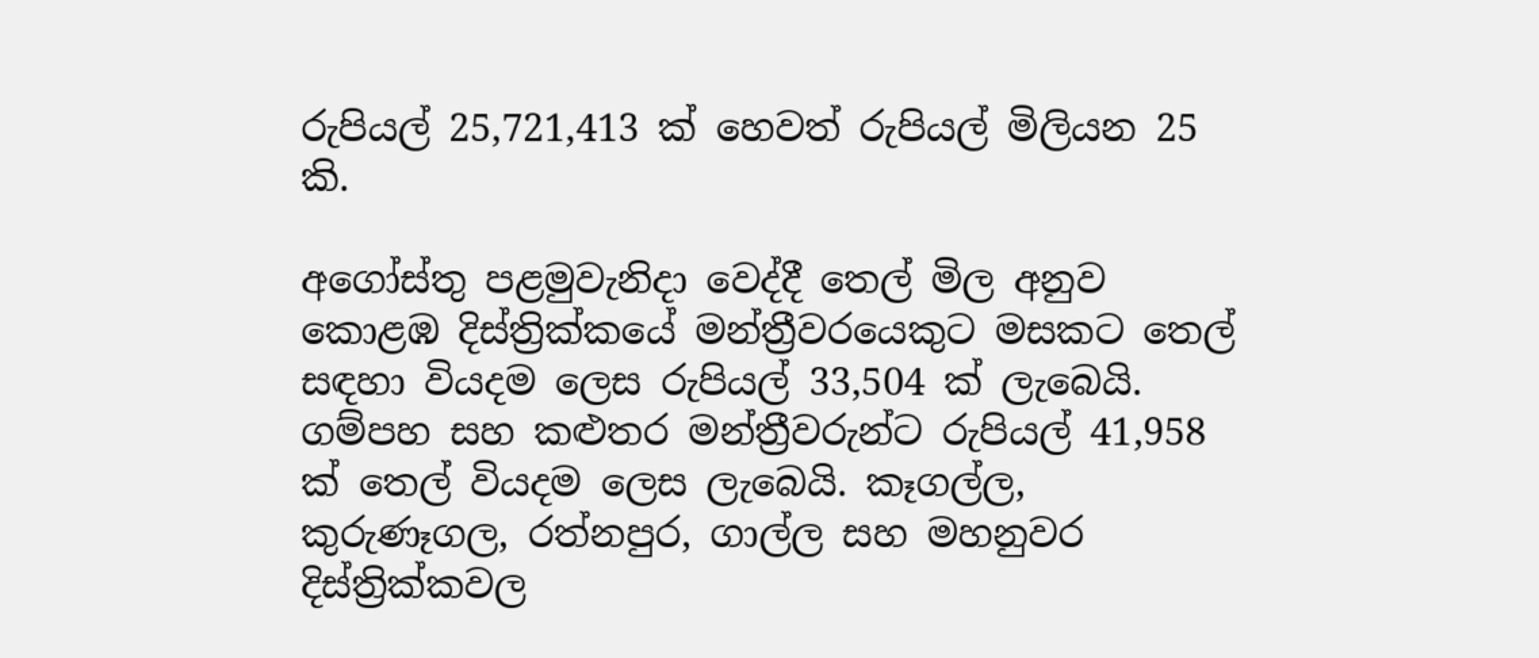රුපියල් 25,721,413 ක් හෙවත් රුපියල් මිලියන 25 කි.

අගෝස්තු පළමුවැනිදා වෙද්දී තෙල් මිල අනුව කොළඹ දිස්ත්‍රික්කයේ මන්ත්‍රීවරයෙකුට මසකට තෙල් සඳහා වියදම ලෙස රුපියල් 33,504 ක් ලැබෙයි. ගම්පහ සහ කළුතර මන්ත්‍රීවරුන්ට රුපියල් 41,958 ක් තෙල් වියදම ලෙස ලැබෙයි. කෑගල්ල, කුරුණෑගල, රත්නපුර, ගාල්ල සහ මහනුවර දිස්ත්‍රික්කවල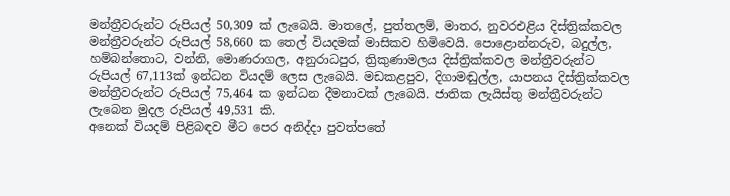මන්ත්‍රීවරුන්ට රුපියල් 50,309 ක් ලැබෙයි. මාතලේ, පුත්තලම්, මාතර, නුවරඑළිය දිස්ත්‍රික්කවල මන්ත්‍රීවරුන්ට රුපියල් 58,660 ක තෙල් වියදමක් මාසිකව හිමිවෙයි. පොළොන්නරුව, බදුල්ල, හම්බන්තොට, වන්නි, මොණරාගල, අනුරාධපුර, ත්‍රිකුණාමලය දිස්ත්‍රික්කවල මන්ත්‍රීවරුන්ට රුපියල් 67,113ක් ඉන්ධන වියදම් ලෙස ලැබෙයි. මඩකළපුව, දිගාමඬුල්ල, යාපනය දිස්ත්‍රික්කවල මන්ත්‍රීවරුන්ට රුපියල් 75,464 ක ඉන්ධන දීමනාවක් ලැබෙයි. ජාතික ලැයිස්තු මන්ත්‍රීවරුන්ට ලැබෙන මුදල රුපියල් 49,531 කි.
අනෙක් වියදම් පිළිබඳව මීට පෙර අනිද්දා පුවත්පතේ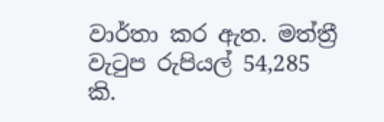වාර්තා කර ඇත. මත්ත්‍රී වැටුප රුපියල් 54,285 කි.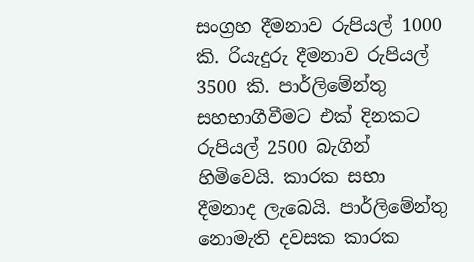සංග්‍රහ දීමනාව රුපියල් 1000 කි. රියැදුරු දීමනාව රුපියල් 3500 කි. පාර්ලිමේන්තු සහභාගීවීමට එක් දිනකට රුපියල් 2500 බැගින් හිමිවෙයි. කාරක සභා දීමනාද ලැබෙයි. පාර්ලිමේන්තු නොමැති දවසක කාරක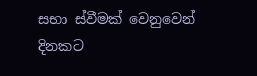සභා ස්වීමක් වෙනුවෙන් දිනකට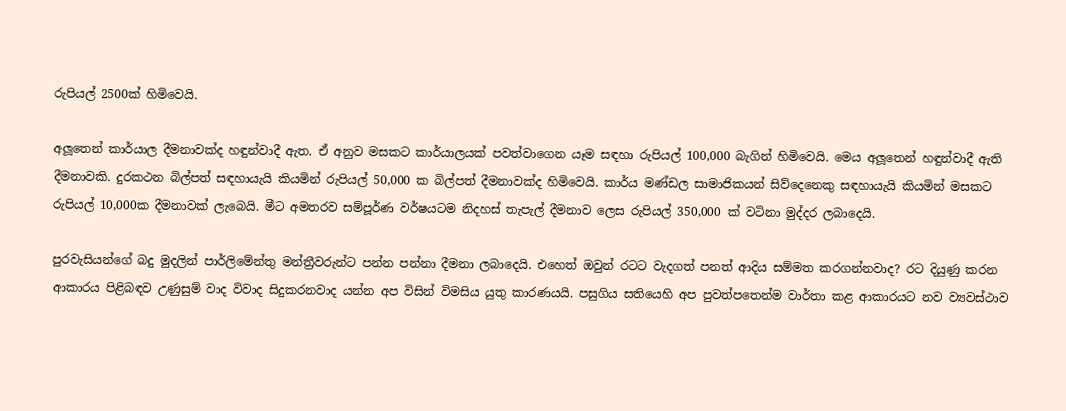රුපියල් 2500ක් හිමිවෙයි.

අලූ‍තෙන් කාර්යාල දීමනාවක්ද හඳුන්වාදී ඇත. ඒ අනුව මසකට කාර්යාලයක් පවත්වාගෙන යෑම සඳහා රුපියල් 100,000 බැගින් හිමිවෙයි. මෙය අලූ‍තෙන් හඳුන්වාදී ඇති දීමනාවකි. දුරකථන බිල්පත් සඳහායැයි කියමින් රුපියල් 50,000 ක බිල්පත් දීමනාවක්ද හිමිවෙයි. කාර්ය මණ්ඩල සාමාජිකයන් සිව්දෙනෙකු සඳහායැයි කියමින් මසකට රුපියල් 10,000ක දීමනාවක් ලැබෙයි. මීට අමතරව සම්පූර්ණ වර්ෂයටම නිදහස් තැපැල් දීමනාව ලෙස රුපියල් 350,000 ක් වටිනා මුද්දර ලබාදෙයි.

පුරවැසියන්ගේ බදු මුදලින් පාර්ලිමේන්තු මන්ත්‍රීවරුන්ට පන්න පන්නා දීමනා ලබාදෙයි. එහෙත් ඔවුන් රටට වැදගත් පනත් ආදිය සම්මත කරගන්නවාද? රට දියුණු කරන ආකාරය පිළිබඳව උණුසුම් වාද විවාද සිදුකරනවාද යන්න අප විසින් විමසිය යුතු කාරණයයි. පසුගිය සතියෙහි අප පුවත්පතෙන්ම වාර්තා කළ ආකාරයට නව ව්‍යවස්ථාව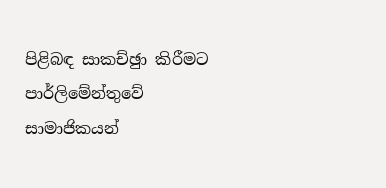පිළිබඳ සාකච්ඡුා කිරීමට පාර්ලිමේන්තුවේ සාමාජිකයන්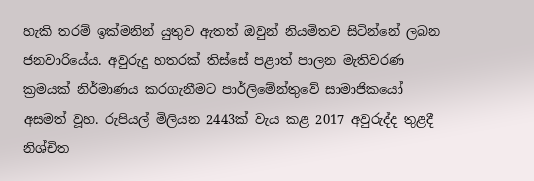හැකි තරම් ඉක්මනින් යුතුව ඇතත් ඔවුන් නියමිතව සිටින්නේ ලබන ජනවාරියේය. අවුරුදු හතරක් තිස්සේ පළාත් පාලන මැතිවරණ ක්‍රමයක් නිර්මාණය කරගැනීමට පාර්ලිමේන්තුවේ සාමාජිකයෝ අසමත් වූහ. රුපියල් මිලියන 2443ක් වැය කළ 2017 අවුරුද්ද තුළදී නිශ්චිත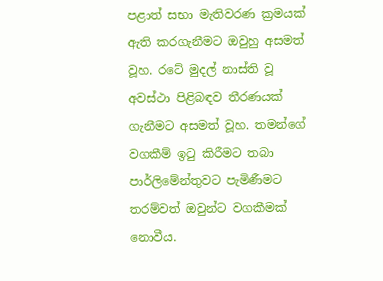පළාත් සභා මැතිවරණ ක්‍රමයක් ඇති කරගැනීමට ඔවුහු අසමත් වූහ. රටේ මුදල් නාස්ති වූ අවස්ථා පිළිබඳව තීරණයක් ගැනීමට අසමත් වූහ. තමන්ගේ වගකීම් ඉටු කිරීමට තබා පාර්ලිමේන්තුවට පැමිණීමට තරම්වත් ඔවුන්ට වගකීමක් නොවීය.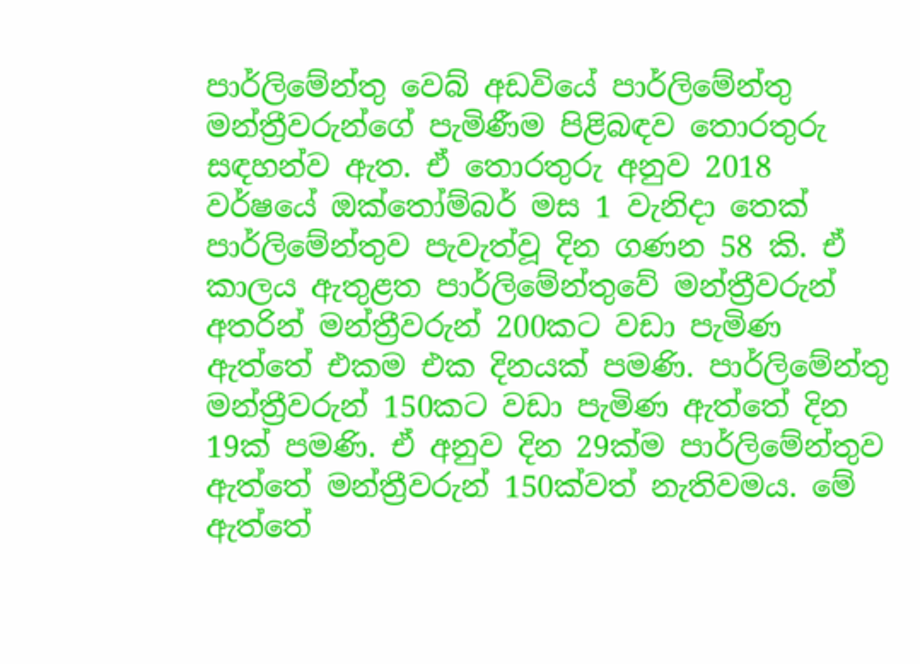පාර්ලිමේන්තු වෙබ් අඩවියේ පාර්ලිමේන්තු මන්ත්‍රීවරුන්ගේ පැමිණීම පිළිබඳව තොරතුරු සඳහන්ව ඇත. ඒ තොරතුරු අනුව 2018 වර්ෂයේ ඔක්තෝම්බර් මස 1 වැනිදා තෙක් පාර්ලිමේන්තුව පැවැත්වූ දින ගණන 58 කි. ඒ කාලය ඇතුළත පාර්ලිමේන්තුවේ මන්ත්‍රීවරුන් අතරින් මන්ත්‍රීවරුන් 200කට වඩා පැමිණ ඇත්තේ එකම එක දිනයක් පමණි. පාර්ලිමේන්තු මන්ත්‍රීවරුන් 150කට වඩා පැමිණ ඇත්තේ දින 19ක් පමණි. ඒ අනුව දින 29ක්ම පාර්ලිමේන්තුව ඇත්තේ මන්ත්‍රීවරුන් 150ක්වත් නැතිවමය. මේ ඇත්තේ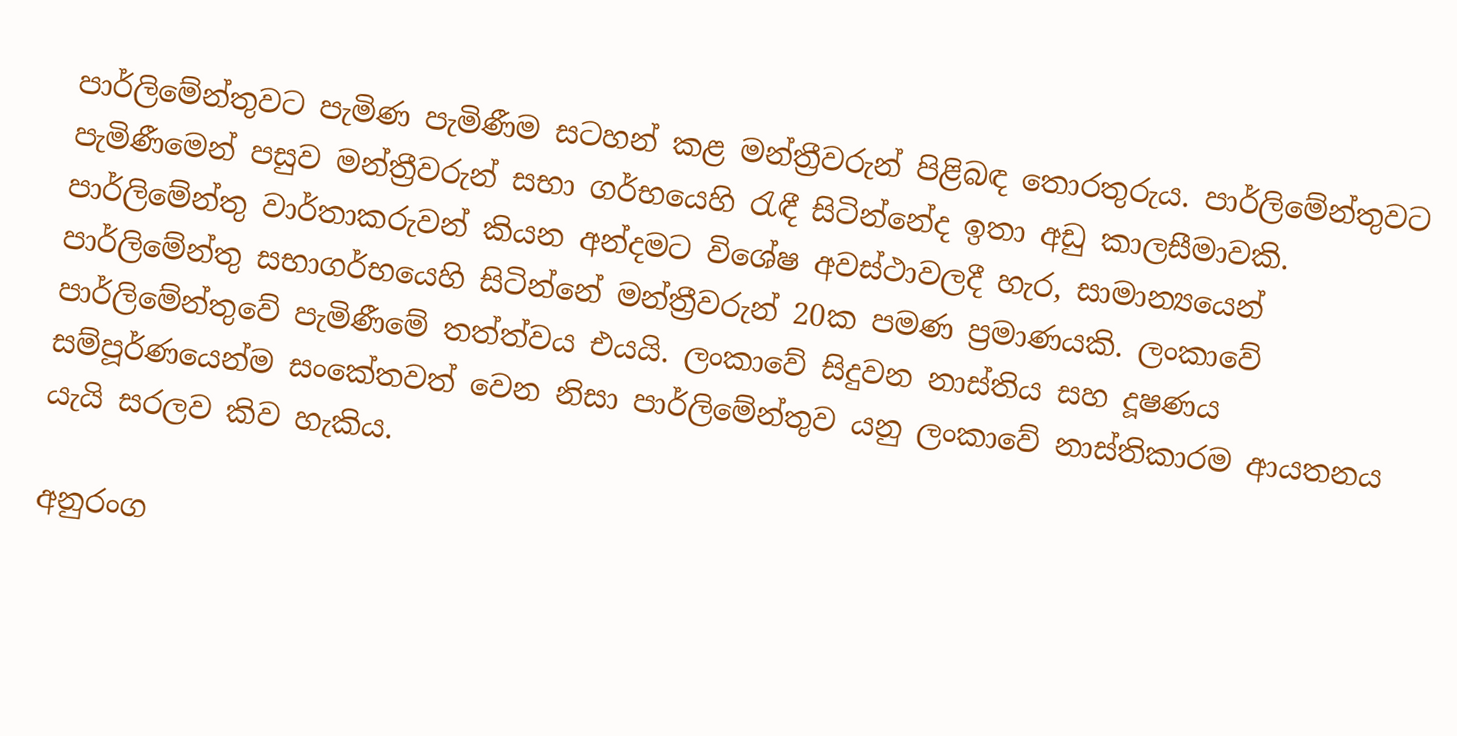පාර්ලිමේන්තුවට පැමිණ පැමිණීම සටහන් කළ මන්ත්‍රීවරුන් පිළිබඳ තොරතුරුය. පාර්ලිමේන්තුවට පැමිණීමෙන් පසුව මන්ත්‍රීවරුන් සභා ගර්භයෙහි රැඳී සිටින්නේද ඉතා අඩු කාලසීමාවකි. පාර්ලිමේන්තු වාර්තාකරුවන් කියන අන්දමට විශේෂ අවස්ථාවලදී හැර, සාමාන්‍යයෙන් පාර්ලිමේන්තු සභාගර්භයෙහි සිටින්නේ මන්ත්‍රීවරුන් 20ක පමණ ප්‍රමාණයකි. ලංකාවේ පාර්ලිමේන්තුවේ පැමිණීමේ තත්ත්වය එයයි. ලංකාවේ සිදුවන නාස්තිය සහ දූෂණය සම්පූර්ණයෙන්ම සංකේතවත් වෙන නිසා පාර්ලිමේන්තුව යනු ලංකාවේ නාස්තිකාරම ආයතනය යැයි සරලව කිව හැකිය.

අනුරංග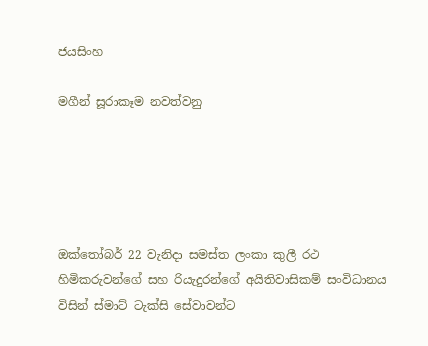ජයසිංහ

මගීන් සූරාකෑම නවත්වනු





ඔක්තෝබර් 22 වැනිදා සමස්ත ලංකා කුලී රථ හිමිකරුවන්ගේ සහ රියැදුරන්ගේ අයිතිවාසිකම් සංවිධානය විසින් ස්මාට් ටැක්සි සේවාවන්ට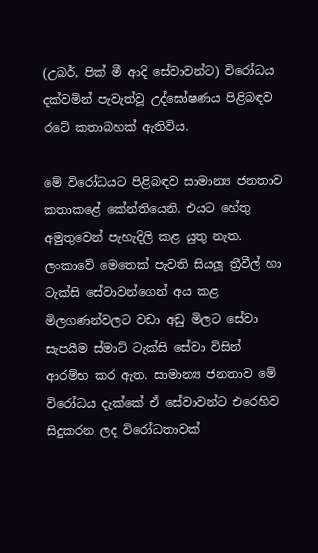(උබර්, පික් මී ආදි සේවාවන්ට) විරෝධය දක්වමින් පැවැත්වූ උද්ඝෝෂණය පිළිබඳව රටේ කතාබහක් ඇතිවිය.

මේ විරෝධයට පිළිබඳව සාමාන්‍ය ජනතාව කතාකළේ කේන්තියෙනි. එයට හේතු අමුතුවෙන් පැහැදිලි කළ යුතු නැත. ලංකාවේ මෙතෙක් පැවති සියලූ ත්‍රීවීල් හා ටැක්සි සේවාවන්ගෙන් අය කළ මිලගණන්වලට වඩා අඩු මිලට සේවා සැපයීම ස්මාට් ටැක්සි සේවා විසින් ආරම්භ කර ඇත. සාමාන්‍ය ජනතාව මේ විරෝධය දැක්කේ ඒ සේවාවන්ට එරෙහිව සිදුකරන ලද විරෝධතාවක්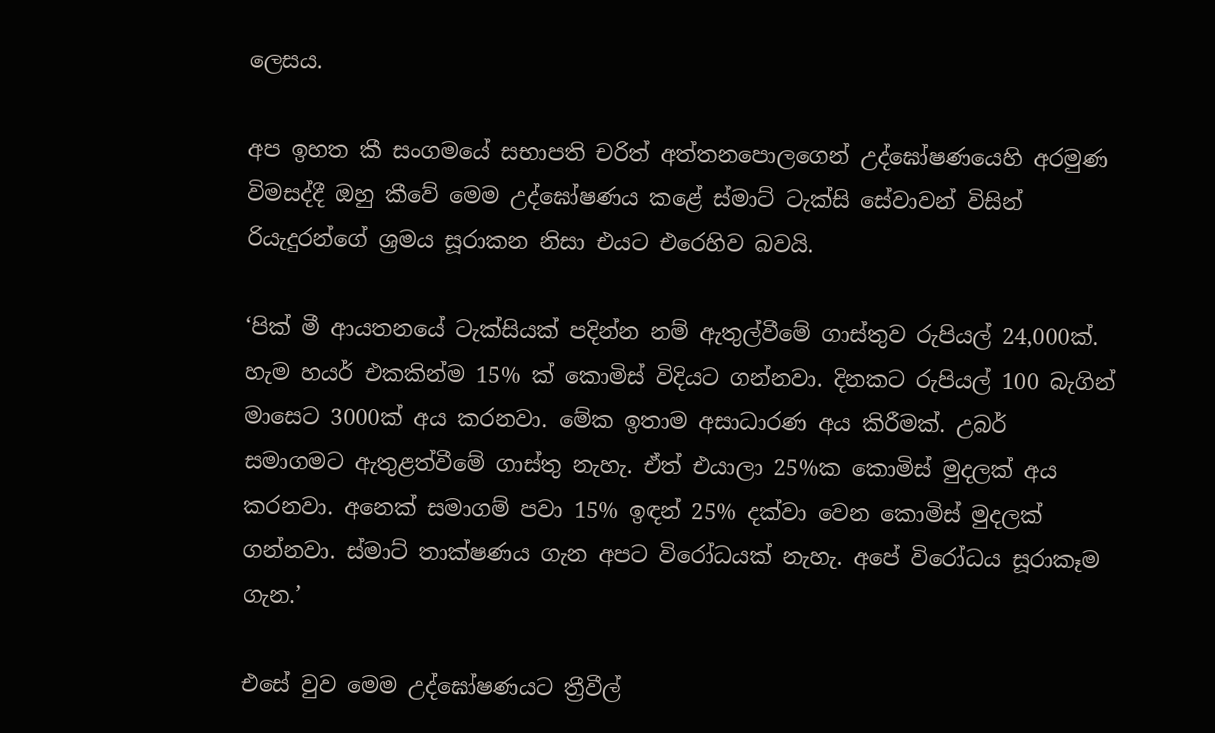ලෙසය.

අප ඉහත කී සංගමයේ සභාපති චරිත් අත්තනපොලගෙන් උද්ඝෝෂණයෙහි අරමුණ විමසද්දී ඔහු කීවේ මෙම උද්ඝෝෂණය කළේ ස්මාට් ටැක්සි සේවාවන් විසින් රියැදුරන්ගේ ශ්‍රමය සූරාකන නිසා එයට එරෙහිව බවයි.

‘පික් මී ආයතනයේ ටැක්සියක් පදින්න නම් ඇතුල්වීමේ ගාස්තුව රුපියල් 24,000ක්. හැම හයර් එකකින්ම 15% ක් කොමිස් විදියට ගන්නවා. දිනකට රුපියල් 100 බැගින් මාසෙට 3000ක් අය කරනවා. මේක ඉතාම අසාධාරණ අය කිරීමක්. උබර් සමාගමට ඇතුළත්වීමේ ගාස්තු නැහැ. ඒත් එයාලා 25%ක කොමිස් මුදලක් අය කරනවා. අනෙක් සමාගම් පවා 15% ඉඳන් 25% දක්වා වෙන කොමිස් මුදලක් ගන්නවා. ස්මාට් තාක්ෂණය ගැන අපට විරෝධයක් නැහැ. අපේ විරෝධය සූරාකෑම ගැන.’

එසේ වුව මෙම උද්ඝෝෂණයට ත්‍රීවීල්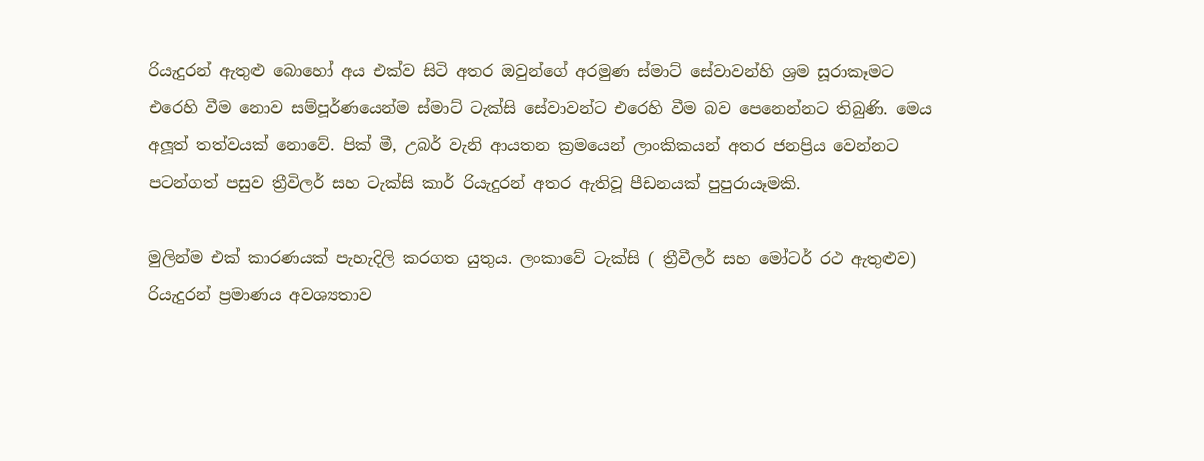රියැදුරන් ඇතුළු බොහෝ අය එක්ව සිටි අතර ඔවුන්ගේ අරමුණ ස්මාට් සේවාවන්හි ශ්‍රම සූරාකෑමට එරෙහි වීම නොව සම්පූර්ණයෙන්ම ස්මාට් ටැක්සි සේවාවන්ට එරෙහි වීම බව පෙනෙන්නට තිබුණි. මෙය අලූ‍ත් තත්වයක් නොවේ. පික් මී, උබර් වැනි ආයතන ක්‍රමයෙන් ලාංකිකයන් අතර ජනප්‍රිය වෙන්නට පටන්ගත් පසුව ත්‍රීවිලර් සහ ටැක්සි කාර් රියැදුරන් අතර ඇතිවූ පීඩනයක් පුපුරායෑමකි.

මුලින්ම එක් කාරණයක් පැහැදිලි කරගත යුතුය. ලංකාවේ ටැක්සි ( ත්‍රීවීලර් සහ මෝටර් රථ ඇතුළුව) රියැදුරන් ප්‍රමාණය අවශ්‍යතාව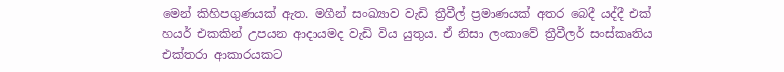මෙන් කිහිපගුණයක් ඇත. මගීන් සංඛ්‍යාව වැඩි ත්‍රීවීල් ප්‍රමාණයක් අතර බෙදී යද්දී එක් හයර් එකකින් උපයන ආදායමද වැඩි විය යුතුය. ඒ නිසා ලංකාවේ ත්‍රීවීලර් සංස්කෘතිය එක්තරා ආකාරයකට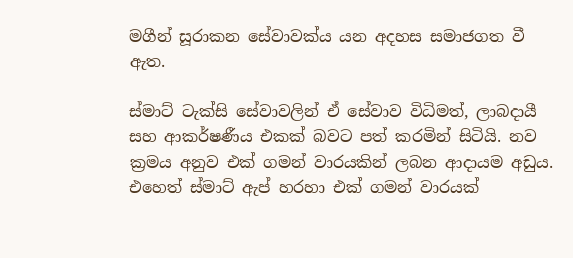මගීන් සූරාකන සේවාවක්ය යන අදහස සමාජගත වී ඇත.

ස්මාට් ටැක්සි සේවාවලින් ඒ සේවාව විධිමත්, ලාබදායී සහ ආකර්ෂණීය එකක් බවට පත් කරමින් සිටියි. නව ක්‍රමය අනුව එක් ගමන් වාරයකින් ලබන ආදායම අඩුය. එහෙත් ස්මාට් ඇප් හරහා එක් ගමන් වාරයක්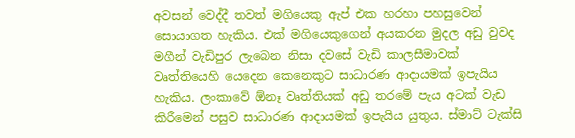අවසන් වෙද්දී තවත් මගියෙකු ඇප් එක හරහා පහසුවෙන් සොයාගත හැකිය. එක් මගියෙකුගෙන් අයකරන මුදල අඩු වුවද මගීන් වැඩිපුර ලැබෙන නිසා දවසේ වැඩි කාලසීමාවක් වෘත්තියෙහි යෙදෙන කෙනෙකුට සාධාරණ ආදායමක් ඉපැයිය හැකිය. ලංකාවේ ඕනෑ වෘත්තියක් අඩු තරමේ පැය අටක් වැඩ කිරීමෙන් පසුව සාධාරණ ආදායමක් ඉපැයිය යුතුය. ස්මාට් ටැක්සි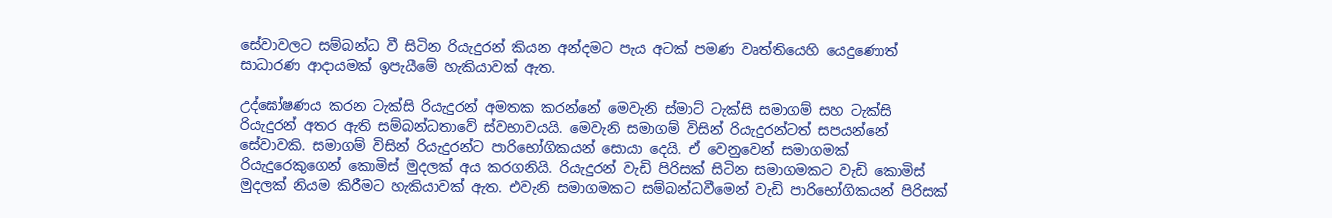සේවාවලට සම්බන්ධ වී සිටින රියැදුරන් කියන අන්දමට පැය අටක් පමණ වෘත්තියෙහි යෙදුණොත් සාධාරණ ආදායමක් ඉපැයීමේ හැකියාවක් ඇත.

උද්ඝෝෂණය කරන ටැක්සි රියැදුරන් අමතක කරන්නේ මෙවැනි ස්මාට් ටැක්සි සමාගම් සහ ටැක්සි රියැදුරන් අතර ඇති සම්බන්ධතාවේ ස්වභාවයයි. මෙවැනි සමාගම් විසින් රියැදුරන්ටත් සපයන්නේ සේවාවකි. සමාගම් විසින් රියැදුරන්ට පාරිභෝගිකයන් සොයා දෙයි. ඒ වෙනුවෙන් සමාගමක් රියැදුරෙකුගෙන් කොමිස් මුදලක් අය කරගනියි. රියැදුරන් වැඩි පිරිසක් සිටින සමාගමකට වැඩි කොමිස් මුදලක් නියම කිරීමට හැකියාවක් ඇත. එවැනි සමාගමකට සම්බන්ධවීමෙන් වැඩි පාරිභෝගිකයන් පිරිසක්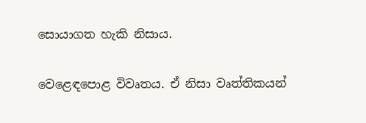සොයාගත හැකි නිසාය.

වෙළෙඳපොළ විවෘතය. ඒ නිසා වෘත්තිකයන්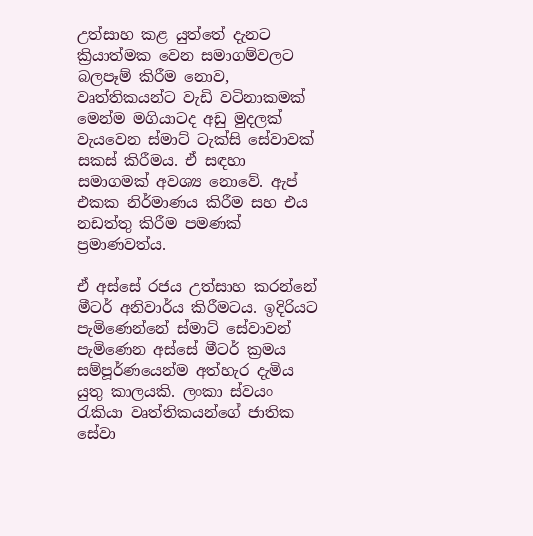උත්සාහ කළ යුත්තේ දැනට ක්‍රියාත්මක වෙන සමාගම්වලට බලපෑම් කිරීම නොව, වෘත්තිකයන්ට වැඩි වටිනාකමක් මෙන්ම මගියාටද අඩු මුදලක් වැයවෙන ස්මාට් ටැක්සි සේවාවක් සකස් කිරීමය. ඒ සඳහා සමාගමක් අවශ්‍ය නොවේ. ඇප් එකක නිර්මාණය කිරීම සහ එය නඩත්තු කිරීම පමණක් ප්‍රමාණවත්ය.

ඒ අස්සේ රජය උත්සාහ කරන්නේ මීටර් අනිවාර්ය කිරීමටය. ඉදිරියට පැමිණෙන්නේ ස්මාට් සේවාවන් පැමිණෙන අස්සේ මීටර් ක්‍රමය සම්පූර්ණයෙන්ම අත්හැර දැමිය යුතු කාලයකි. ලංකා ස්වයං රැකියා වෘත්තිකයන්ගේ ජාතික සේවා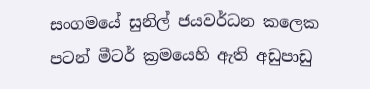සංගමයේ සුනිල් ජයවර්ධන කලෙක පටන් මීටර් ක්‍රමයෙහි ඇති අඩුපාඩු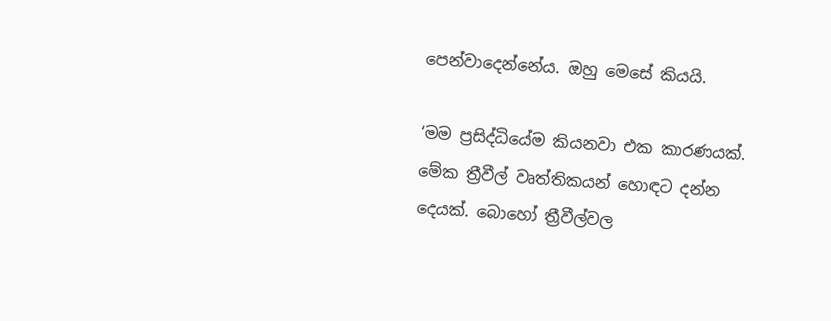පෙන්වාදෙන්නේය. ඔහු මෙසේ කියයි.

‘මම ප්‍රසිද්ධියේම කියනවා එක කාරණයක්. මේක ත්‍රීවීල් වෘත්තිකයන් හොඳට දන්න දෙයක්. බොහෝ ත්‍රීවීල්වල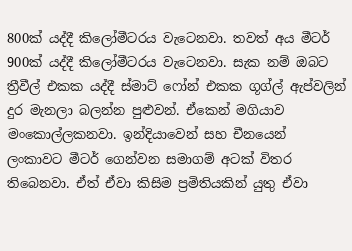800ක් යද්දී කිලෝමීටරය වැටෙනවා. තවත් අය මීටර් 900ක් යද්දී කිලෝමීටරය වැටෙනවා. සැක නම් ඔබට ත්‍රීවීල් එකක යද්දී ස්මාට් ෆෝන් එකක ගූග්ල් ඇප්වලින් දුර මැනලා බලන්න පුළුවන්. ඒකෙන් මගියාව මංකොල්ලකනවා. ඉන්දියාවෙන් සහ චීනයෙන් ලංකාවට මීටර් ගෙන්වන සමාගම් අටක් විතර තිබෙනවා. ඒත් ඒවා කිසිම ප්‍රමිතියකින් යුතු ඒවා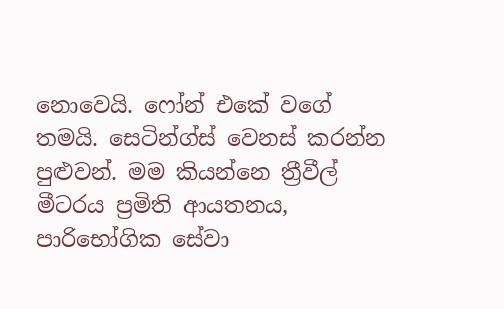නොවෙයි. ෆෝන් එකේ වගේ තමයි. සෙටින්ග්ස් වෙනස් කරන්න පුළුවන්. මම කියන්නෙ ත්‍රීවීල් මීටරය ප්‍රමිති ආයතනය, පාරිභෝගික සේවා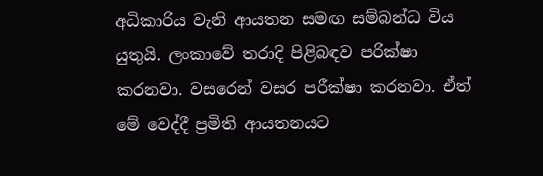අධිකාරිය වැනි ආයතන සමඟ සම්බන්ධ විය යුතුයි. ලංකාවේ තරාදි පිළිබඳව පරික්ෂා කරනවා. වසරෙන් වසර පරීක්ෂා කරනවා. ඒත් මේ වෙද්දී ප්‍රමිති ආයතනයට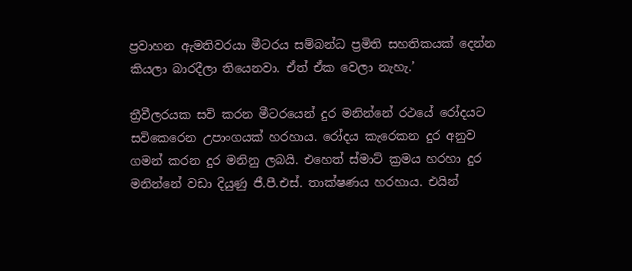ප්‍රවාහන ඇමතිවරයා මීටරය සම්බන්ධ ප්‍රමිති සහතිකයක් දෙන්න කියලා බාරදීලා තියෙනවා. ඒත් ඒක වෙලා නැහැ.’

ත්‍රීවීලරයක සවි කරන මීටරයෙන් දුර මනින්නේ රථයේ රෝදයට සවිකෙරෙන උපාංගයක් හරහාය. රෝදය කැරෙකන දුර අනුව ගමන් කරන දුර මනිනු ලබයි. එහෙත් ස්මාට් ක්‍රමය හරහා දුර මනින්නේ වඩා දියුණු ජී.පී.එස්. තාක්ෂණය හරහාය. එයින්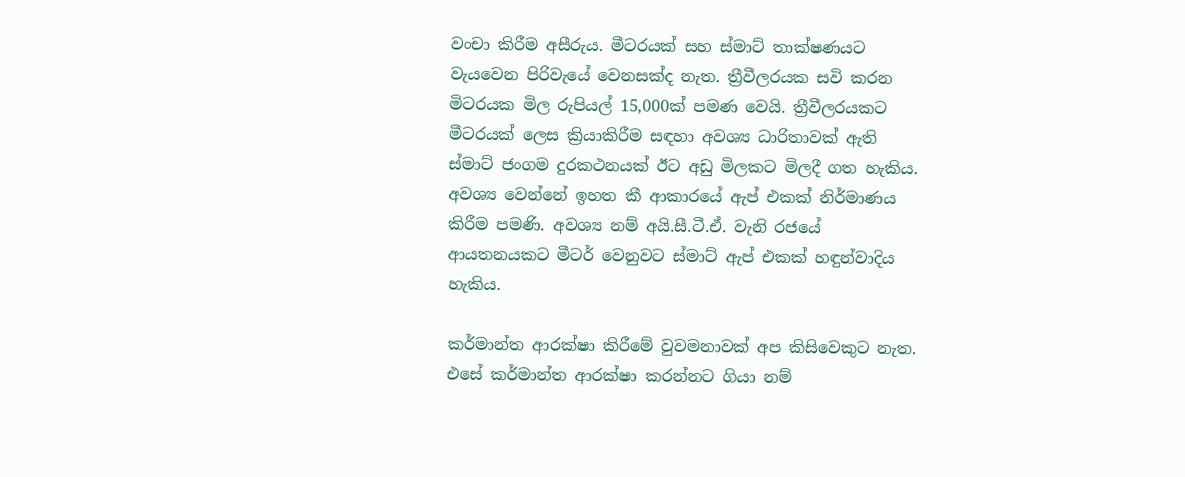වංචා කිරීම අසීරුය. මීටරයක් සහ ස්මාට් තාක්ෂණයට වැයවෙන පිරිවැයේ වෙනසක්ද නැත. ත්‍රීවීලරයක සවි කරන මිටරයක මිල රුපියල් 15,000ක් පමණ වෙයි. ත්‍රීවීලරයකට මීටරයක් ලෙස ක්‍රියාකිරීම සඳහා අවශ්‍ය ධාරිතාවක් ඇති ස්මාට් ජංගම දුරකථනයක් ඊට අඩු මිලකට මිලදී ගත හැකිය. අවශ්‍ය වෙන්නේ ඉහත කී ආකාරයේ ඇප් එකක් නිර්මාණය කිරීම පමණි. අවශ්‍ය නම් අයි.සී.ටී.ඒ. වැනි රජයේ ආයතනයකට මීටර් වෙනුවට ස්මාට් ඇප් එකක් හඳුන්වාදිය හැකිය.

කර්මාන්ත ආරක්ෂා කිරීමේ වුවමනාවක් අප කිසිවෙකුට නැත. එසේ කර්මාන්ත ආරක්ෂා කරන්නට ගියා නම්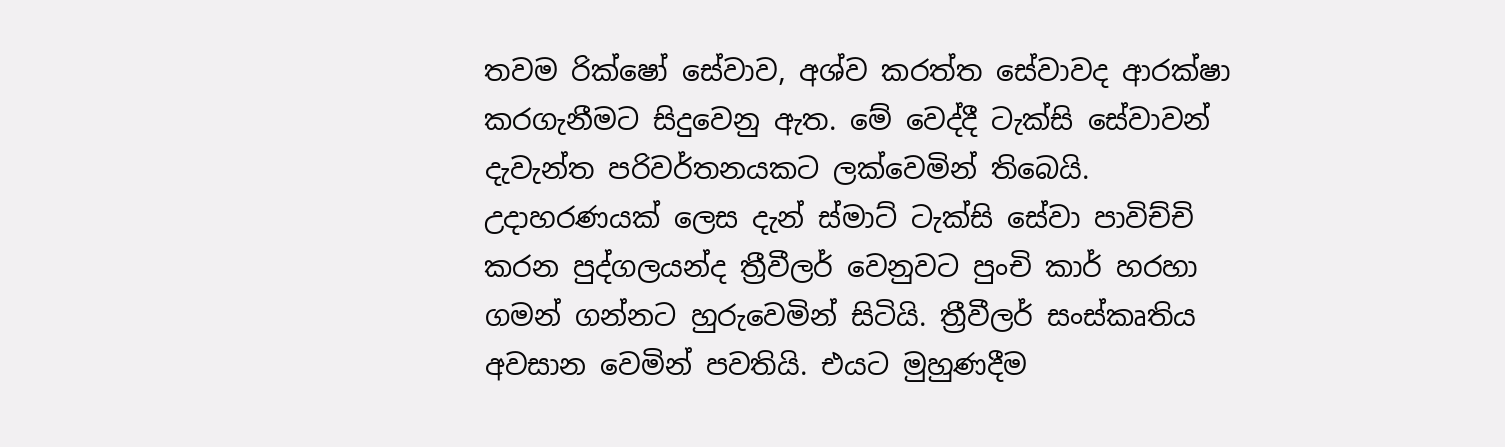තවම රික්ෂෝ සේවාව, අශ්ව කරත්ත සේවාවද ආරක්ෂා කරගැනීමට සිදුවෙනු ඇත. මේ වෙද්දී ටැක්සි සේවාවන් දැවැන්ත පරිවර්තනයකට ලක්වෙමින් තිබෙයි. උදාහරණයක් ලෙස දැන් ස්මාට් ටැක්සි සේවා පාවිච්චි කරන පුද්ගලයන්ද ත්‍රීවීලර් වෙනුවට පුංචි කාර් හරහා ගමන් ගන්නට හුරුවෙමින් සිටියි. ත්‍රීවීලර් සංස්කෘතිය අවසාන වෙමින් පවතියි. එයට මුහුණදීම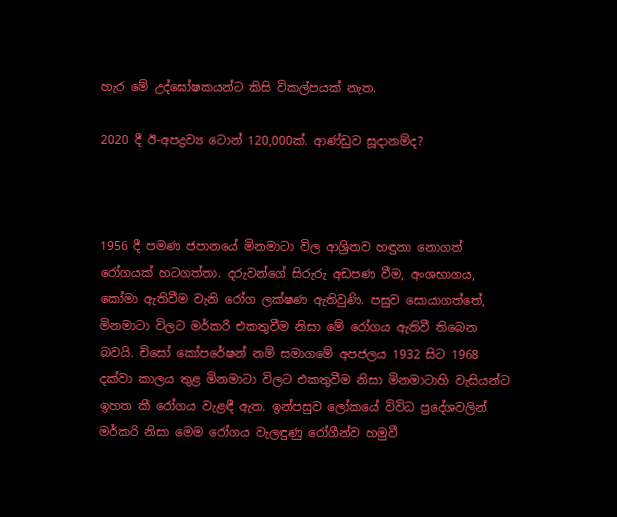හැර මේ උද්ඝෝෂකයන්ට කිසි විකල්පයක් නැත.

2020 දී ඊ-අපද්‍රව්‍ය ටොන් 120,000ක්. ආණ්ඩුව සූදානම්ද?



1956 දී පමණ ජපානයේ මිනමාටා විල ආශ්‍රිතව හඳුනා නොගත් රෝගයක් හටගත්තා. දරුවන්ගේ සිරුරු අඩපණ වීම, අංශභාගය, කෝමා ඇතිවීම වැනි රෝග ලක්ෂණ ඇතිවුණි. පසුව සොයාගත්තේ, මිනමාටා විලට මර්කරි එකතුවීම නිසා මේ රෝගය ඇතිවී තිබෙන බවයි. චිසෝ කෝපරේෂන් නම් සමාගමේ අපජලය 1932 සිට 1968 දක්වා කාලය තුළ මිනමාටා විලට එකතුවීම නිසා මිනමාටාහි වැසියන්ට ඉහත කී රෝගය වැළඳී ඇත. ඉන්පසුව ලෝකයේ විවිධ ප්‍රදේශවලින් මර්කරි නිසා මෙම රෝගය වැලඳුණු රෝගීන්ව හමුවී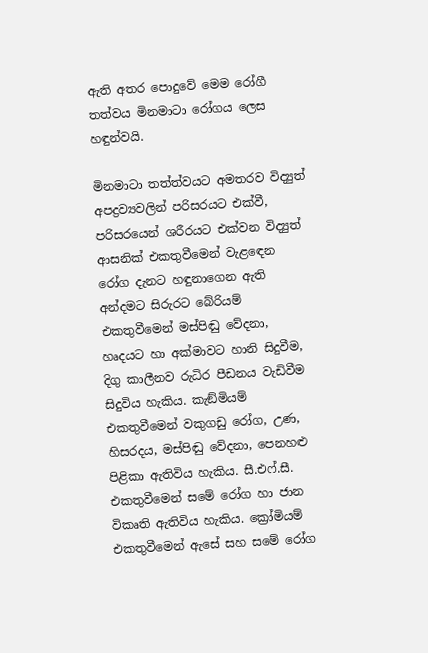ඇති අතර පොදුවේ මෙම රෝගී තත්වය මිනමාටා රෝගය ලෙස හඳුන්වයි.

මිනමාටා තත්ත්වයට අමතරව විද්‍යුත් අපද්‍රව්‍යවලින් පරිසරයට එක්වී, පරිසරයෙන් ශරීරයට එක්වන විද්‍යුත් ආසනික් එකතුවීමෙන් වැළඳෙන රෝග දැනට හඳුනාගෙන ඇති අන්දමට සිරුරට බේරියම් එකතුවීමෙන් මස්පිඬු වේදනා, හෘදයට හා අක්මාවට හානි සිදුවීම, දිගු කාලීනව රුධිර පීඩනය වැඩිවීම සිදුවිය හැකිය. කැඞ්මියම් එකතුවීමෙන් වකුගඩු රෝග, උණ, හිසරදය, මස්පිඬු වේදනා, පෙනහළු පිළිකා ඇතිවිය හැකිය. සී.එෆ්.සී. එකතුවීමෙන් සමේ රෝග හා ජාන විකෘති ඇතිවිය හැකිය. ක්‍රෝමියම් එකතුවීමෙන් ඇසේ සහ සමේ රෝග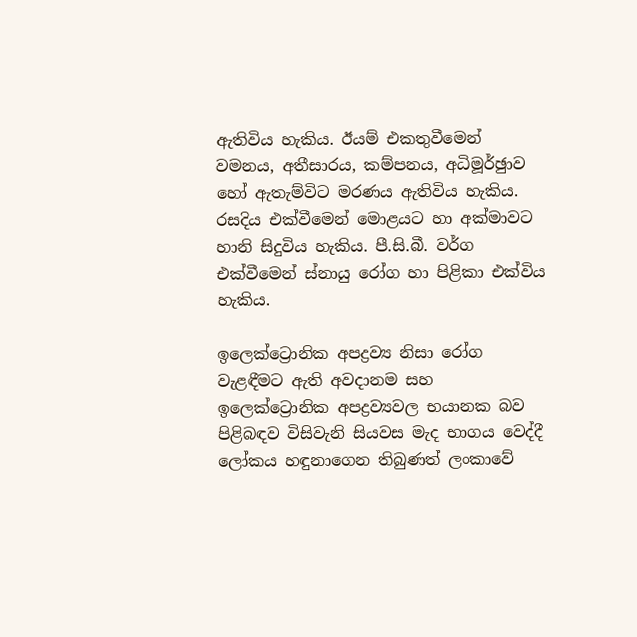ඇතිවිය හැකිය. ඊයම් එකතුවීමෙන් වමනය, අතීසාරය, කම්පනය, අධිමූර්ඡුාව හෝ ඇතැම්විට මරණය ඇතිවිය හැකිය. රසදිය එක්වීමෙන් මොළයට හා අක්මාවට හානි සිදුවිය හැකිය. පී.සි.බී. වර්ග එක්වීමෙන් ස්නායු රෝග හා පිළිකා එක්විය හැකිය.

ඉලෙක්ට්‍රොනික අපද්‍රව්‍ය නිසා රෝග වැළඳීමට ඇති අවදානම සහ ඉලෙක්ට්‍රොනික අපද්‍රව්‍යවල භයානක බව පිළිබඳව විසිවැනි සියවස මැද භාගය වෙද්දී ලෝකය හඳුනාගෙන තිබුණත් ලංකාවේ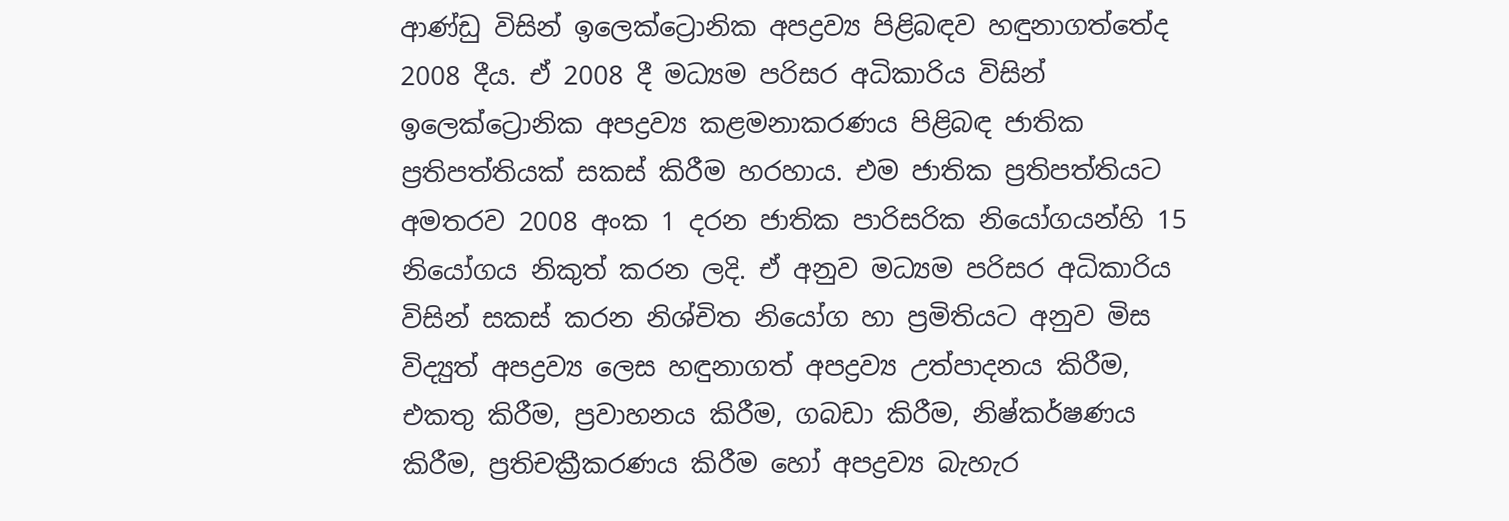ආණ්ඩු විසින් ඉලෙක්ට්‍රොනික අපද්‍රව්‍ය පිළිබඳව හඳුනාගත්තේද 2008 දීය. ඒ 2008 දී මධ්‍යම පරිසර අධිකාරිය විසින් ඉලෙක්ට්‍රොනික අපද්‍රව්‍ය කළමනාකරණය පිළිබඳ ජාතික ප්‍රතිපත්තියක් සකස් කිරීම හරහාය. එම ජාතික ප්‍රතිපත්තියට අමතරව 2008 අංක 1 දරන ජාතික පාරිසරික නියෝගයන්හි 15 නියෝගය නිකුත් කරන ලදි. ඒ අනුව මධ්‍යම පරිසර අධිකාරිය විසින් සකස් කරන නිශ්චිත නියෝග හා ප්‍රමිතියට අනුව මිස විද්‍යුත් අපද්‍රව්‍ය ලෙස හඳුනාගත් අපද්‍රව්‍ය උත්පාදනය කිරීම, එකතු කිරීම, ප්‍රවාහනය කිරීම, ගබඩා කිරීම, නිෂ්කර්ෂණය කිරීම, ප්‍රතිචක්‍රීකරණය කිරීම හෝ අපද්‍රව්‍ය බැහැර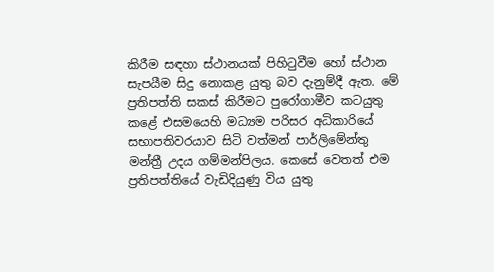කිරීම සඳහා ස්ථානයක් පිහිටුවීම හෝ ස්ථාන සැපයීම සිදු නොකළ යුතු බව දැනුම්දී ඇත. මේ ප්‍රතිපත්ති සකස් කිරීමට පුරෝගාමීව කටයුතු කළේ එසමයෙහි මධ්‍යම පරිසර අධිකාරියේ සභාපතිවරයාව සිටි වත්මන් පාර්ලිමේන්තු මන්ත්‍රී උදය ගම්මන්පිලය. කෙසේ වෙතත් එම ප්‍රතිපත්තියේ වැඩිදියුණු විය යුතු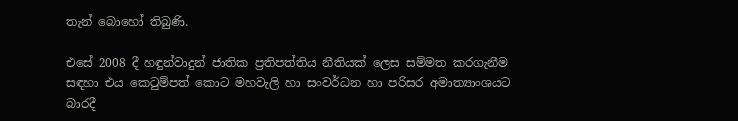තැන් බොහෝ තිබුණි.

එසේ 2008 දී හඳුන්වාදුන් ජාතික ප්‍රතිපත්තිය නීතියක් ලෙස සම්මත කරගැනීම සඳහා එය කෙටුම්පත් කොට මහවැලි හා සංවර්ධන හා පරිසර අමාත්‍යාංශයට බාරදී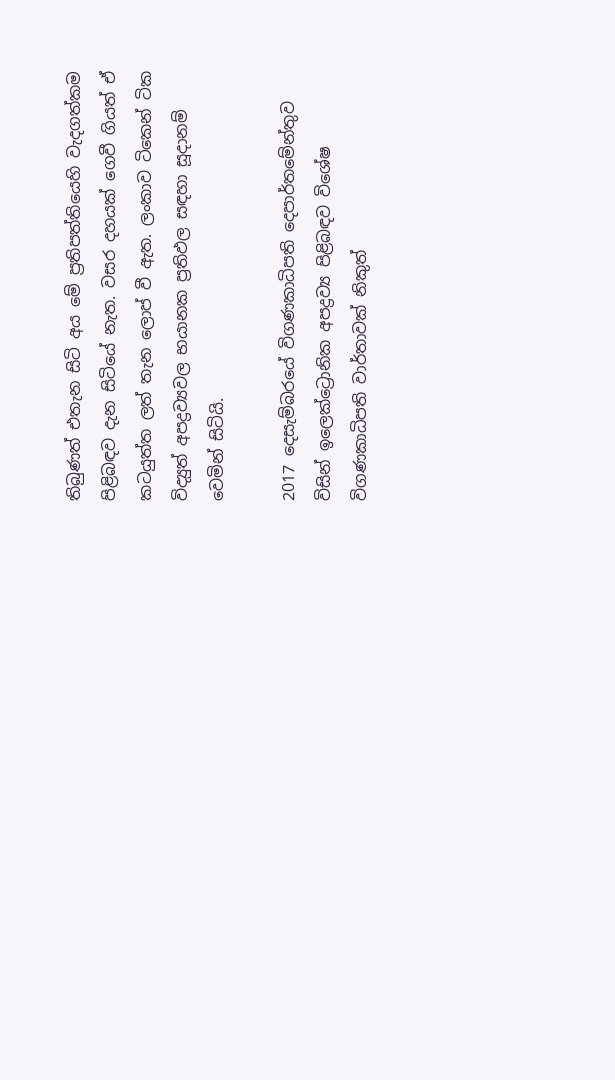තිබුණත් එතැන සිටි අය මේ ප්‍රතිපත්තියෙහි වැදගත්කම පිළිබඳව දැන සිටියේ නැත. වසර දහයක් ගෙවී ගියත් ඒ කටයුත්ත ලත් තැන ලොප් වී ඇත. ලංකාව ටිකෙන් ටික විද්‍යුත් අපද්‍රව්‍යවල භයානක ප්‍රතිඵල සඳහා සූදානම් වෙමින් සිටියි.

2017 දෙසැම්බරයේ විගණකාධිපති දෙපාර්තමේන්තුව විසින් ඉලෙක්ට්‍රොනික අපද්‍රව්‍ය පිළිබඳව විශේෂ විගණකාධිපති වාර්තාවක් නිකුත්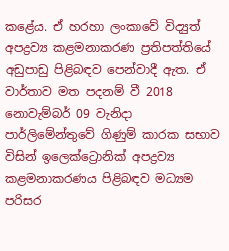කළේය. ඒ හරහා ලංකාවේ විද්‍යුත් අපද්‍රව්‍ය කළමනාකරණ ප්‍රතිපත්තියේ අඩුපාඩු පිළිබඳව පෙන්වාදී ඇත. ඒ වාර්තාව මත පදනම් වී 2018 නොවැම්බර් 09 වැනිදා පාර්ලිමේන්තුවේ ගිණුම් කාරක සභාව විසින් ඉලෙක්ට්‍රොනික් අපද්‍රව්‍ය කළමනාකරණය පිළිබඳව මධ්‍යම පරිසර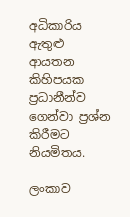අධිකාරිය ඇතුළු ආයතන කිහිපයක ප්‍රධානීන්ව ගෙන්වා ප්‍රශ්න කිරීමට නියමිතය.

ලංකාව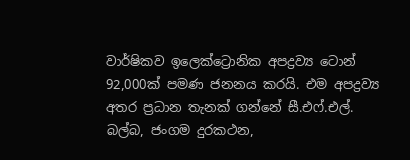වාර්ෂිකව ඉලෙක්ට්‍රොනික අපද්‍රව්‍ය ටොන් 92,000ක් පමණ ජනනය කරයි. එම අපද්‍රව්‍ය අතර ප්‍රධාන තැනක් ගන්නේ සී.එෆ්.එල්. බල්බ, ජංගම දුරකථන,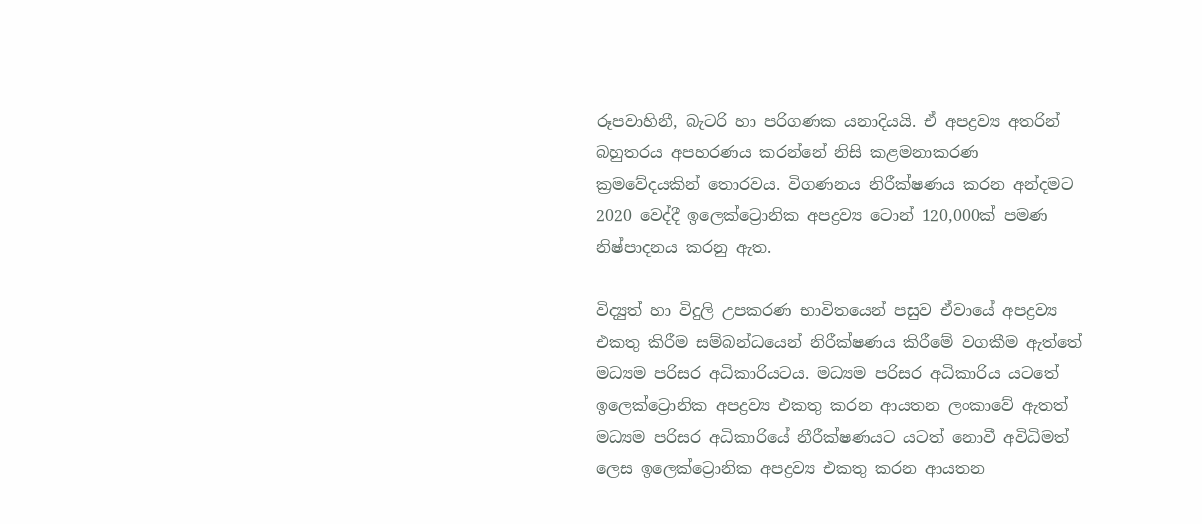රූපවාහිනී, බැටරි හා පරිගණක යනාදියයි. ඒ අපද්‍රව්‍ය අතරින් බහුතරය අපහරණය කරන්නේ නිසි කළමනාකරණ ක්‍රමවේදයකින් තොරවය. විගණනය නිරීක්ෂණය කරන අන්දමට 2020 වෙද්දී ඉලෙක්ට්‍රොනික අපද්‍රව්‍ය ටොන් 120,000ක් පමණ නිෂ්පාදනය කරනු ඇත.

විද්‍යුත් හා විදුලි උපකරණ භාවිතයෙන් පසුව ඒවායේ අපද්‍රව්‍ය එකතු කිරීම සම්බන්ධයෙන් නිරීක්ෂණය කිරීමේ වගකීම ඇත්තේ මධ්‍යම පරිසර අධිකාරියටය. මධ්‍යම පරිසර අධිකාරිය යටතේ ඉලෙක්ට්‍රොනික අපද්‍රව්‍ය එකතු කරන ආයතන ලංකාවේ ඇතත් මධ්‍යම පරිසර අධිකාරියේ නීරීක්ෂණයට යටත් නොවී අවිධිමත් ලෙස ඉලෙක්ට්‍රොනික අපද්‍රව්‍ය එකතු කරන ආයතන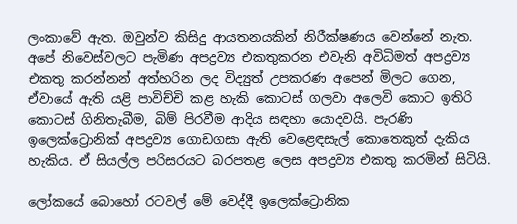ලංකාවේ ඇත. ඔවුන්ව කිසිදු ආයතනයකින් නිරීක්ෂණය වෙන්නේ නැත. අපේ නිවෙස්වලට පැමිණ අපද්‍රව්‍ය එකතුකරන එවැනි අවිධිමත් අපද්‍රව්‍ය එකතු කරන්නන් අත්හරින ලද විද්‍යුත් උපකරණ අපෙන් මිලට ගෙන, ඒවායේ ඇති යළි පාවිච්චි කළ හැකි කොටස් ගලවා අලෙවි කොට ඉතිරි කොටස් ගිනිතැබීම, බිම් පිරවීම ආදිය සඳහා යොදවයි. පැරණි ඉලෙක්ට්‍රොනික් අපද්‍රව්‍ය ගොඩගසා ඇති වෙළෙඳසැල් කොතෙකුත් දැකිය හැකිය. ඒ සියල්ල පරිසරයට බරපතළ ලෙස අපද්‍රව්‍ය එකතු කරමින් සිටියි.

ලෝකයේ බොහෝ රටවල් මේ වෙද්දී ඉලෙක්ට්‍රොනික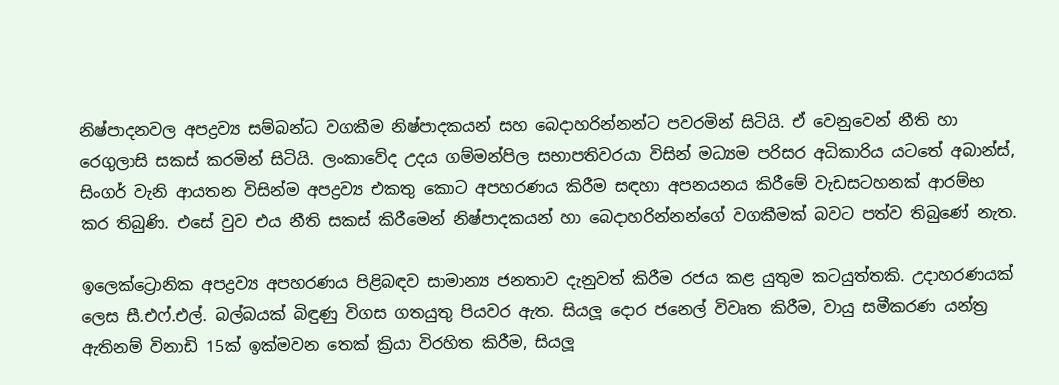නිෂ්පාදනවල අපද්‍රව්‍ය සම්බන්ධ වගකීම නිෂ්පාදකයන් සහ බෙදාහරින්නන්ට පවරමින් සිටියි. ඒ වෙනුවෙන් නීති හා රෙගුලාසි සකස් කරමින් සිටියි. ලංකාවේද උදය ගම්මන්පිල සභාපතිවරයා විසින් මධ්‍යම පරිසර අධිකාරිය යටතේ අබාන්ස්, සිංගර් වැනි ආයතන විසින්ම අපද්‍රව්‍ය එකතු කොට අපහරණය කිරීම සඳහා අපනයනය කිරීමේ වැඩසටහනක් ආරම්භ කර තිබුණි. එසේ වුව එය නීති සකස් කිරීමෙන් නිෂ්පාදකයන් හා බෙදාහරින්නන්ගේ වගකීමක් බවට පත්ව තිබුණේ නැත.

ඉලෙක්ට්‍රොනික අපද්‍රව්‍ය අපහරණය පිළිබඳව සාමාන්‍ය ජනතාව දැනුවත් කිරීම රජය කළ යුතුම කටයුත්තකි. උදාහරණයක් ලෙස සී.එෆ්.එල්. බල්බයක් බිඳුණු විගස ගතයුතු පියවර ඇත. සියලූ දොර ජනෙල් විවෘත කිරීම, වායු සමීකරණ යන්ත්‍ර ඇතිනම් විනාඩි 15ක් ඉක්මවන තෙක් ක්‍රියා විරහිත කිරීම, සියලූ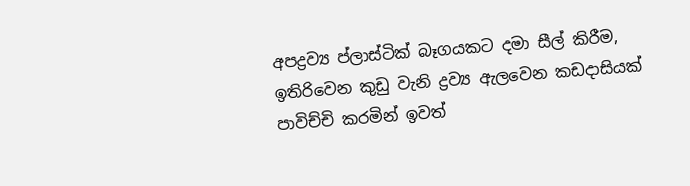අපද්‍රව්‍ය ප්ලාස්ටික් බෑගයකට දමා සීල් කිරීම, ඉතිරිවෙන කුඩු වැනි ද්‍රව්‍ය ඇලවෙන කඩදාසියක් පාවිච්චි කරමින් ඉවත්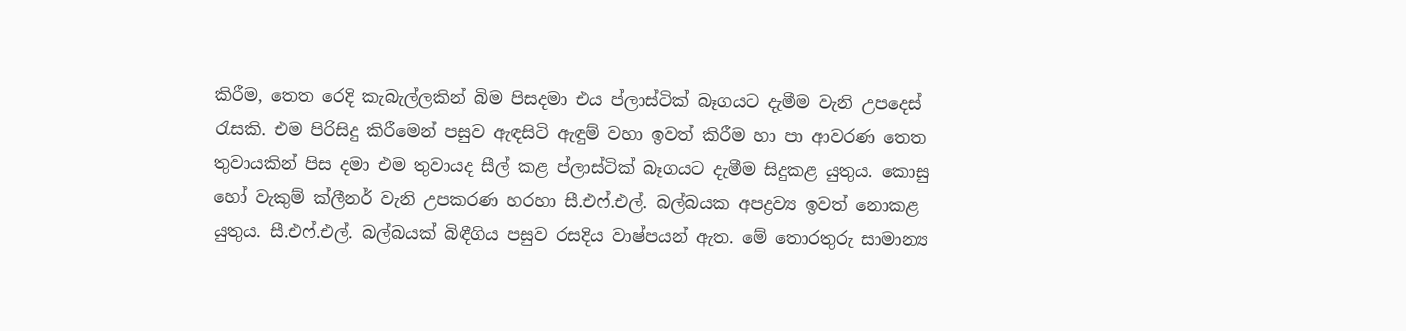කිරීම, තෙත රෙදි කැබැල්ලකින් බිම පිසදමා එය ප්ලාස්ටික් බෑගයට දැමීම වැනි උපදෙස් රැසකි. එම පිරිසිදු කිරීමෙන් පසුව ඇඳසිටි ඇඳුම් වහා ඉවත් කිරීම හා පා ආවරණ තෙත තුවායකින් පිස දමා එම තුවායද සීල් කළ ප්ලාස්ටික් බෑගයට දැමීම සිදුකළ යුතුය. කොසු හෝ වැකුම් ක්ලීනර් වැනි උපකරණ හරහා සී.එෆ්.එල්. බල්බයක අපද්‍රව්‍ය ඉවත් නොකළ යුතුය. සී.එෆ්.එල්. බල්බයක් බිඳීගිය පසුව රසදිය වාෂ්පයන් ඇත. මේ තොරතුරු සාමාන්‍ය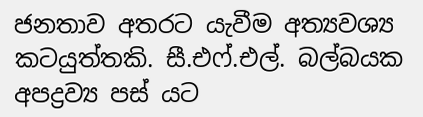ජනතාව අතරට යැවීම අත්‍යවශ්‍ය කටයුත්තකි. සී.එෆ්.එල්. බල්බයක අපද්‍රව්‍ය පස් යට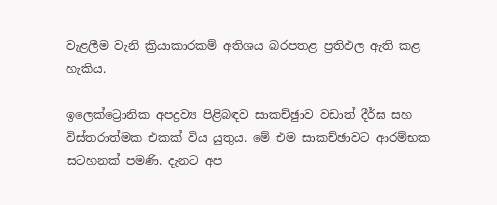වැළලීම වැනි ක්‍රියාකාරකම් අතිශය බරපතළ ප්‍රතිඵල ඇති කළ හැකිය.

ඉලෙක්ට්‍රොනික අපද්‍රව්‍ය පිළිබඳව සාකච්ඡුාව වඩාත් දීර්ඝ සහ විස්තරාත්මක එකක් විය යුතුය. මේ එම සාකච්ඡාවට ආරම්භක සටහනක් පමණි. දැනට අප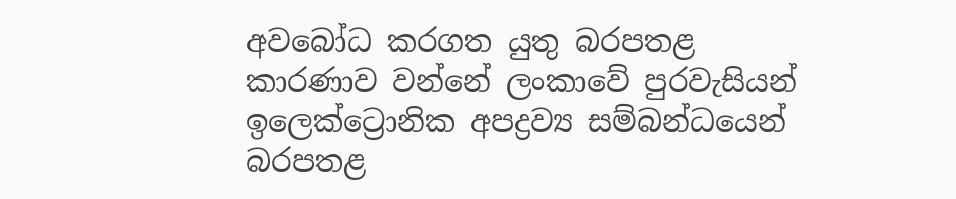අවබෝධ කරගත යුතු බරපතළ කාරණාව වන්නේ ලංකාවේ පුරවැසියන් ඉලෙක්ට්‍රොනික අපද්‍රව්‍ය සම්බන්ධයෙන් බරපතළ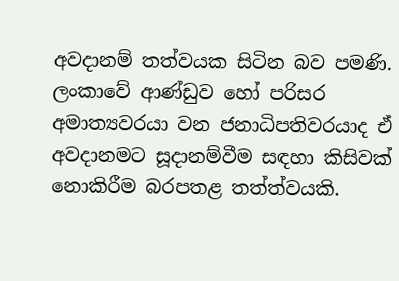අවදානම් තත්වයක සිටින බව පමණි. ලංකාවේ ආණ්ඩුව හෝ පරිසර අමාත්‍යවරයා වන ජනාධිපතිවරයාද ඒ අවදානමට සූදානම්වීම සඳහා කිසිවක් නොකිරීම බරපතළ තත්ත්වයකි.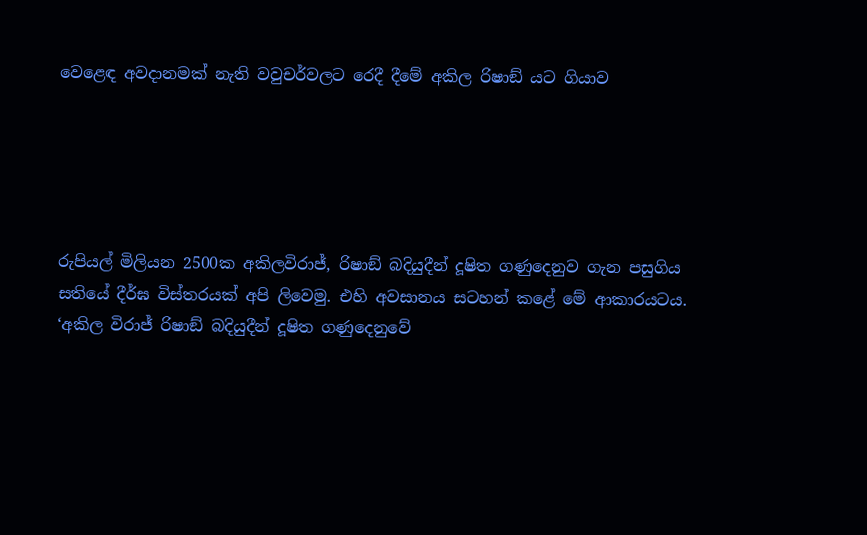වෙළෙඳ අවදානමක් නැති වවුචර්වලට රෙදී දීමේ අකිල රිෂාඞ් යට ගියාව





රුපියල් මිලියන 2500ක අකිලවිරාජ්, රිෂාඞ් බදියුදීන් දූෂිත ගණුදෙනුව ගැන පසුගිය සතියේ දීර්ඝ විස්තරයක් අපි ලිවෙමු. එහි අවසානය සටහන් කළේ මේ ආකාරයටය. ‘අකිල විරාජ් රිෂාඞ් බදියුදීන් දූෂිත ගණුදෙනුවේ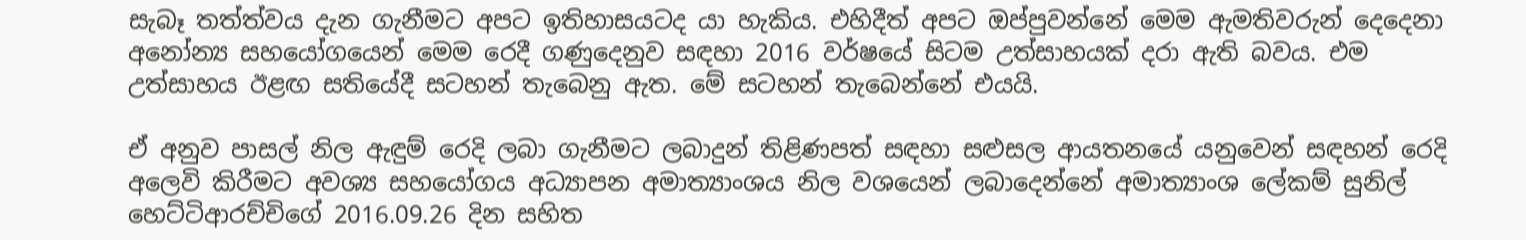සැබෑ තත්ත්වය දැන ගැනීමට අපට ඉතිහාසයටද යා හැකිය. එහිදීත් අපට ඔප්පුවන්නේ මෙම ඇමතිවරුන් දෙදෙනා අනෝන්‍ය සහයෝගයෙන් මෙම රෙදී ගණුදෙනුව සඳහා 2016 වර්ෂයේ සිටම උත්සාහයක් දරා ඇති බවය. එම උත්සාහය ඊළඟ සතියේදී සටහන් තැබෙනු ඇත. මේ සටහන් තැබෙන්නේ එයයි.

ඒ අනුව පාසල් නිල ඇඳුම් රෙදි ලබා ගැනීමට ලබාදුන් තිළිණපත් සඳහා සළුසල ආයතනයේ යනුවෙන් සඳහන් රෙදි අලෙවි කිරීමට අවශ්‍ය සහයෝගය අධ්‍යාපන අමාත්‍යාංශය නිල වශයෙන් ලබාදෙන්නේ අමාත්‍යාංශ ලේකම් සුනිල් හෙට්ටිආරච්චිගේ 2016.09.26 දින සහිත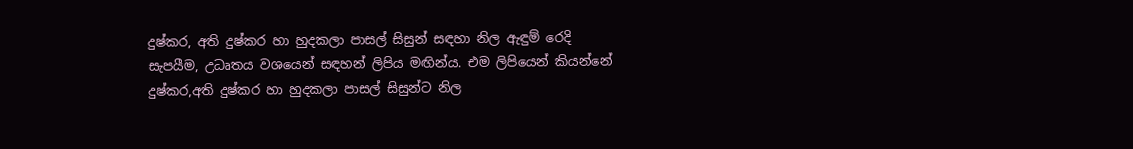දුෂ්කර, අති දුෂ්කර හා හුදකලා පාසල් සිසුන් සඳහා නිල ඇඳුම් රෙදි සැපයීම, උධෘතය වශයෙන් සඳහන් ලිපිය මඟින්ය. එම ලිපියෙන් කියන්නේ දුෂ්කර,අති දුෂ්කර හා හුදකලා පාසල් සිසුන්ට නිල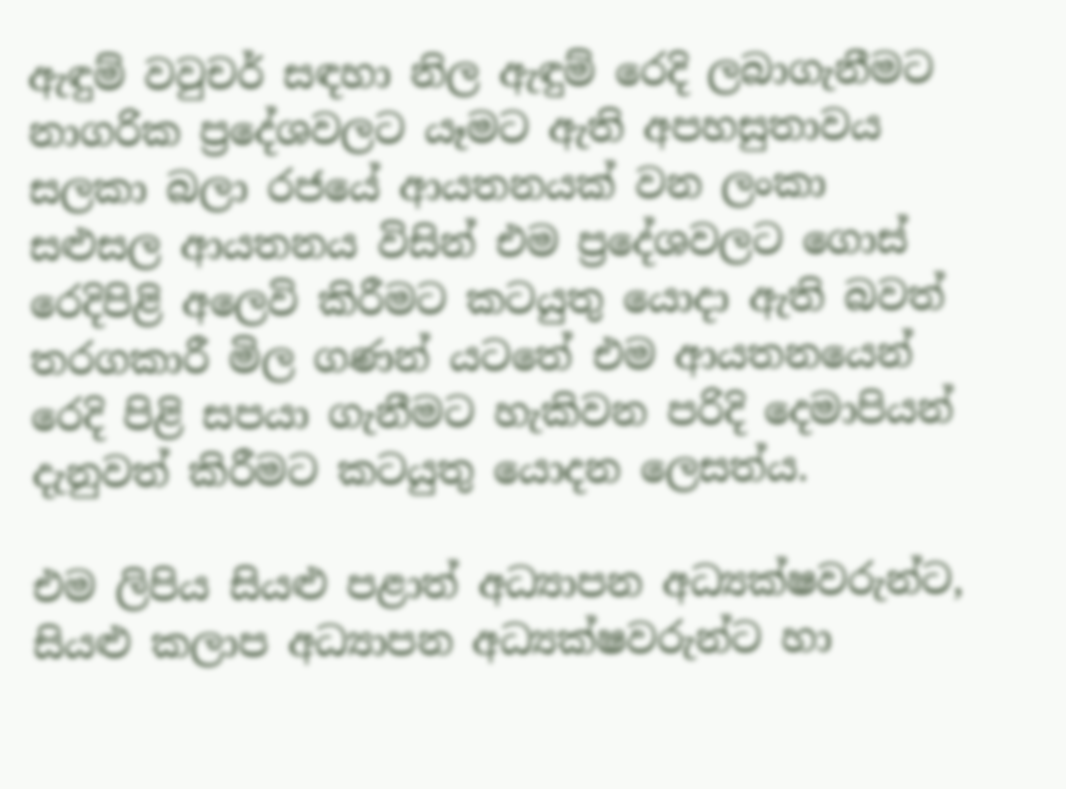ඇඳුම් වවුචර් සඳහා නිල ඇඳුම් රෙදි ලබාගැනීමට නාගරික ප්‍රදේශවලට යෑමට ඇති අපහසුතාවය සලකා බලා රජයේ ආයතනයක් වන ලංකා සළුසල ආයතනය විසින් එම ප්‍රදේශවලට ගොස් රෙදිපිළි අලෙවි කිරීමට කටයුතු යොදා ඇති බවත් තරගකාරී මිල ගණන් යටතේ එම ආයතනයෙන් රෙදි පිළි සපයා ගැනීමට හැකිවන පරිදි දෙමාපියන් දැනුවත් කිරීමට කටයුතු යොදන ලෙසත්ය.

එම ලිපිය සියළු පළාත් අධ්‍යාපන අධ්‍යක්ෂවරුන්ට, සියළු කලාප අධ්‍යාපන අධ්‍යක්ෂවරුන්ට හා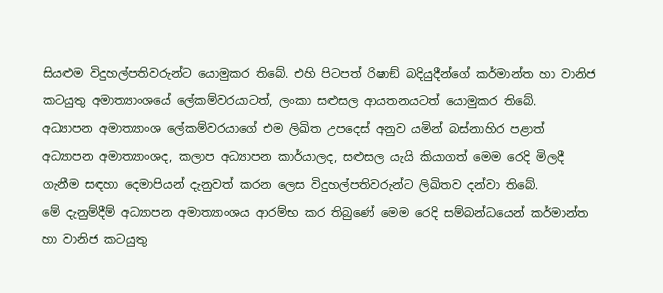සියළුම විදුහල්පතිවරුන්ට යොමුකර තිබේ. එහි පිටපත් රිෂාඞ් බදියුදීන්ගේ කර්මාන්ත හා වානිජ කටයුතු අමාත්‍යාංශයේ ලේකම්වරයාටත්, ලංකා සළුසල ආයතනයටත් යොමුකර තිබේ.
අධ්‍යාපන අමාත්‍යාංශ ලේකම්වරයාගේ එම ලිඛිත උපදෙස් අනුව යමින් බස්නාහිර පළාත් අධ්‍යාපන අමාත්‍යාංශද, කලාප අධ්‍යාපන කාර්යාලද, සළුසල යැයි කියාගත් මෙම රෙදි මිලදී ගැනීම සඳහා දෙමාපියන් දැනුවත් කරන ලෙස විදුහල්පතිවරුන්ට ලිඛිතව දන්වා තිබේ.
මේ දැනුම්දීම් අධ්‍යාපන අමාත්‍යාංශය ආරම්භ කර තිබුණේ මෙම රෙදි සම්බන්ධයෙන් කර්මාන්ත හා වානිජ කටයුතු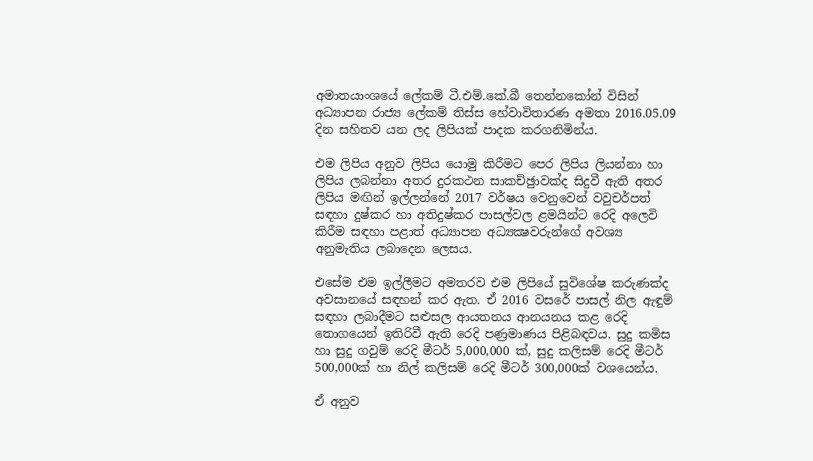අමාතයාංශයේ ලේකම් ටී.එම්.කේ.බී තෙන්නකෝන් විසින් අධ්‍යාපන රාජ්‍ය ලේකම් තිස්ස හේවාවිතාරණ අමතා 2016.05.09 දින සහිතව යන ලද ලිපියක් පාදක කරගනිමින්ය.

එම ලිපිය අනුව ලිපිය යොමු කිරීමට පෙර ලිපිය ලියන්නා හා ලිපිය ලබන්නා අතර දුරකථන සාකච්ඡුාවක්ද සිදුවී ඇති අතර ලිපිය මඟින් ඉල්ලන්නේ 2017 වර්ෂය වෙනුවෙන් වවුචර්පත් සඳහා දුෂ්කර හා අතිදුෂ්කර පාසල්වල ළමයින්ට රෙදි අලෙවි කිරීම සඳහා පළාත් අධ්‍යාපන අධ්‍යක්‍ෂවරුන්ගේ අවශ්‍ය අනුමැතිය ලබාදෙන ලෙසය.

එසේම එම ඉල්ලීමට අමතරව එම ලිපියේ සුවිශේෂ කරුණක්ද අවසානයේ සඳහන් කර ඇත. ඒ 2016 වසරේ පාසල් නිල ඇඳුම් සඳහා ලබාදීමට සළුසල ආයතනය ආනයනය කළ රෙදි තොගයෙන් ඉතිරිවී ඇති රෙදි පණ්‍රමාණය පිළිබඳවය. සුදු කමිස හා සුදු ගවුම් රෙදි මීටර් 5,000,000 ක්, සුදු කලිසම් රෙදි මීටර් 500,000ක් හා නිල් කලිසම් රෙදි මීටර් 300,000ක් වශයෙන්ය.

ඒ අනුව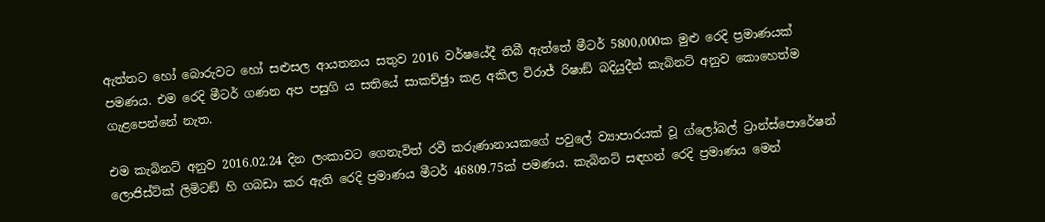ඇත්තට හෝ බොරුවට හෝ සළුසල ආයතනය සතුව 2016 වර්ෂයේදී තිබී ඇත්තේ මීටර් 5800,000ක මුළු රෙදි ප්‍රමාණයක් පමණය. එම රෙදි මීටර් ගණන අප පසුගි ය සතියේ සාකච්ඡුා කළ අකිල විරාජ් රිෂාඞ් බදියුදීන් කැබිනට් අනුව කොහෙත්ම ගැළපෙන්නේ නැත.

එම කැබිනට් අනුව 2016.02.24 දින ලංකාවට ගෙනැවිත් රවී කරුණානායකගේ පවුලේ ව්‍යාපාරයක් වූ ග්ලෝබල් ට්‍රාන්ස්පොරේෂන් ලොජිස්ට්ක් ලිමිටඞ් හි ගබඩා කර ඇති රෙදි ප්‍රමාණය මීටර් 46809.75ක් පමණය. කැබිනට් සඳහන් රෙදි ප්‍රමාණය මෙන්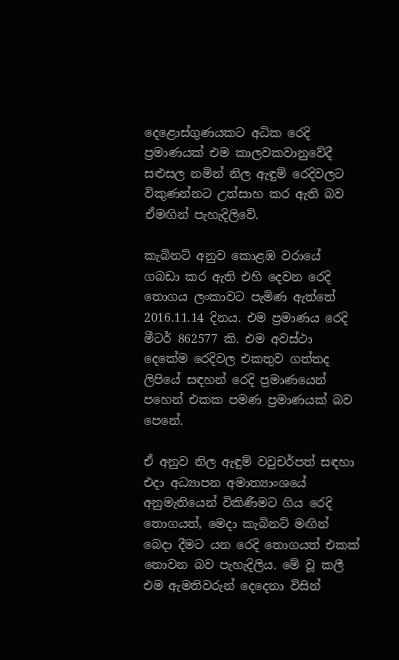දෙළොස්ගුණයකට අධික රෙදි ප්‍රමාණයක් එම කාලවකවානුවේදී සළුසල නමින් නිල ඇඳුම් රෙදිවලට විකුණන්නට උත්සාහ කර ඇති බව ඒමඟින් පැහැදිලිවේ.

කැබිනට් අනුව කොළඹ වරායේ ගබඩා කර ඇති එහි දෙවන රෙදි තොගය ලංකාවට පැමිණ ඇත්තේ 2016.11.14 දිනය. එම ප්‍රමාණය රෙදි මීටර් 862577 කි. එම අවස්ථා දෙකේම රෙදිවල එකතුව ගත්තද ලිපියේ සඳහන් රෙදි ප්‍රමාණයෙන් පහෙන් එකක පමණ ප්‍රමාණයක් බව පෙනේ.

ඒ අනුව නිල ඇඳුම් වවුචර්පත් සඳහා එදා අධ්‍යාපන අමාත්‍යාංශයේ අනුමැතියෙන් විකිණීමට ගිය රෙදි තොගයත්, මෙදා කැබිනට් මඟින් බෙදා දීමට යන රෙදි තොගයත් එකක් නොවන බව පැහැදිලිය. මේ වූ කලී එම ඇමතිවරුන් දෙදෙනා විසින්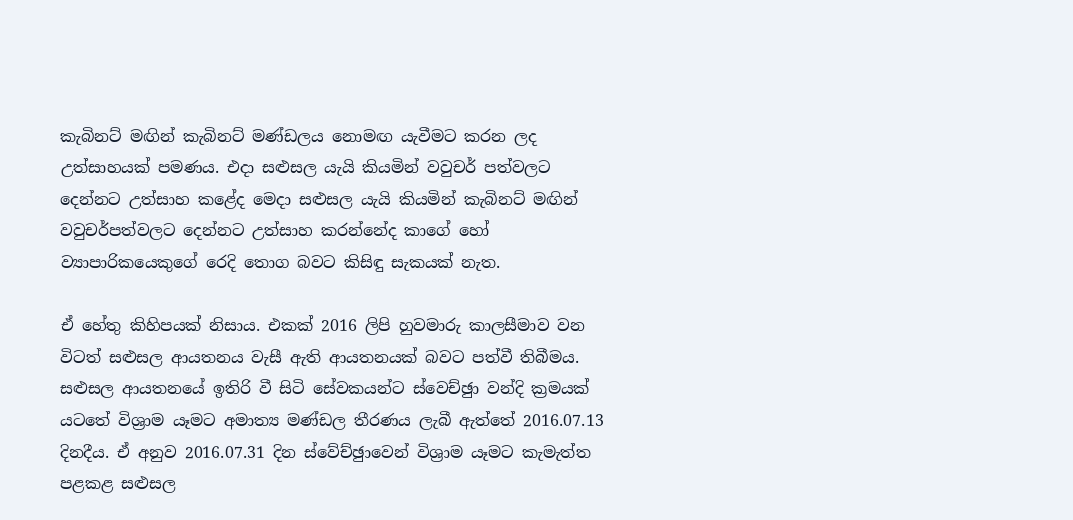කැබිනට් මඟින් කැබිනට් මණ්ඩලය නොමඟ යැවීමට කරන ලද උත්සාහයක් පමණය. එදා සළුසල යැයි කියමින් වවුචර් පත්වලට දෙන්නට උත්සාහ කළේද මෙදා සළුසල යැයි කියමින් කැබිනට් මඟින් වවුචර්පත්වලට දෙන්නට උත්සාහ කරන්නේද කාගේ හෝ ව්‍යාපාරිකයෙකුගේ රෙදි තොග බවට කිසිඳු සැකයක් නැත.

ඒ හේතු කිහිපයක් නිසාය. එකක් 2016 ලිපි හුවමාරු කාලසීමාව වන විටත් සළුසල ආයතනය වැසී ඇති ආයතනයක් බවට පත්වී තිබීමය. සළුසල ආයතනයේ ඉතිරි වී සිටි සේවකයන්ට ස්වෙච්ඡුා වන්දි ක්‍රමයක් යටතේ විශ්‍රාම යෑමට අමාත්‍ය මණ්ඩල තීරණය ලැබී ඇත්තේ 2016.07.13 දිනදීය. ඒ අනුව 2016.07.31 දින ස්වේච්ඡුාවෙන් විශ්‍රාම යෑමට කැමැත්ත පළකළ සළුසල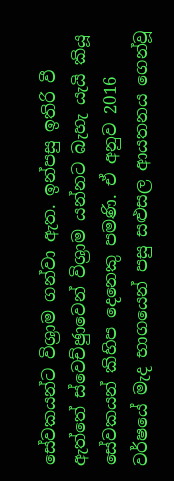සේවකයන්ට විශ්‍රාම ගන්වා ඇත. ඉන්පසු ඉතිරි වී ඇත්තේ ස්වෙච්ඡුාවෙන් විශ්‍රාම යන්නට බැහැ යැයි කියූ සේවකයන් කිහිප දෙනෙකු පමණි. ඒ අනුව 2016 වර්ෂයේ මැද භාගයෙන් පසු සළුසල ආයතනය ගෙන්වූ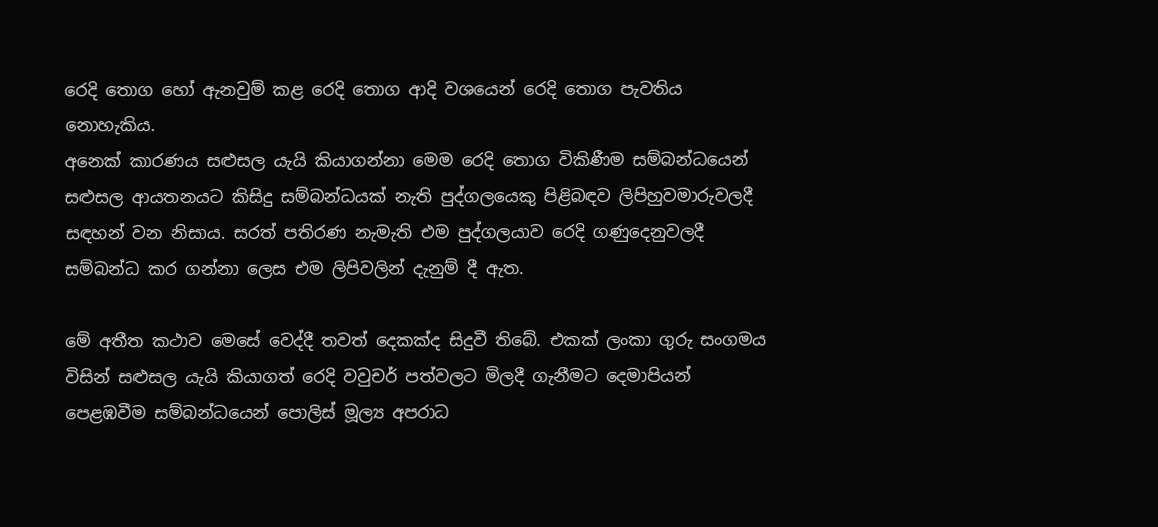රෙදි තොග හෝ ඇනවුම් කළ රෙදි තොග ආදි වශයෙන් රෙදි තොග පැවතිය නොහැකිය.
අනෙක් කාරණය සළුසල යැයි කියාගන්නා මෙම රෙදි තොග විකිණීම සම්බන්ධයෙන් සළුසල ආයතනයට කිසිදු සම්බන්ධයක් නැති පුද්ගලයෙකු පිළිබඳව ලිපිහුවමාරුවලදී සඳහන් වන නිසාය. සරත් පතිරණ නැමැති එම පුද්ගලයාව රෙදි ගණුදෙනුවලදී සම්බන්ධ කර ගන්නා ලෙස එම ලිපිවලින් දැනුම් දී ඇත.

මේ අතීත කථාව මෙසේ වෙද්දී තවත් දෙකක්ද සිදුවී තිබේ. එකක් ලංකා ගුරු සංගමය විසින් සළුසල යැයි කියාගත් රෙදි වවුචර් පත්වලට මිලදී ගැනීමට දෙමාපියන් පෙළඹවීම සම්බන්ධයෙන් පොලිස් මූල්‍ය අපරාධ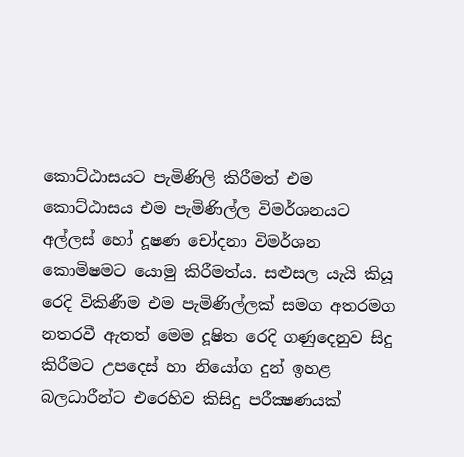කොට්ඨාසයට පැමිණිලි කිරීමත් එම කොට්ඨාසය එම පැමිණිල්ල විමර්ශනයට අල්ලස් හෝ දූෂණ චෝදනා විමර්ශන කොමිෂමට යොමු කිරීමත්ය. සළුසල යැයි කියූ රෙදි විකිණීම එම පැමිණිල්ලක් සමග අතරමග නතරවී ඇතත් මෙම දූෂිත රෙදි ගණුදෙනුව සිදු කිරීමට උපදෙස් හා නියෝග දුන් ඉහළ බලධාරීන්ට එරෙහිව කිසිදු පරීක්‍ෂණයක්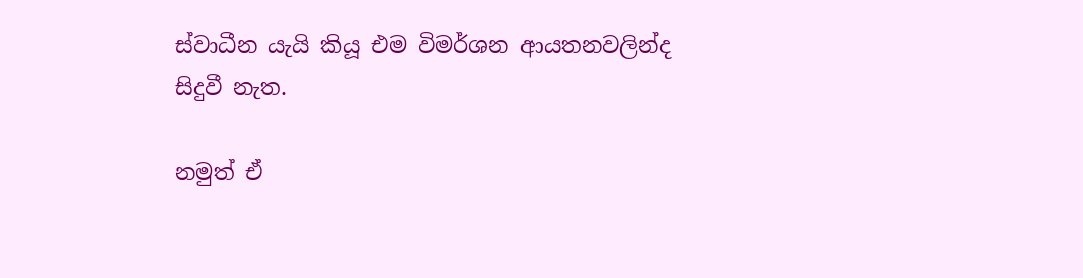ස්වාධීන යැයි කියූ එම විමර්ශන ආයතනවලින්ද සිදුවී නැත.

නමුත් ඒ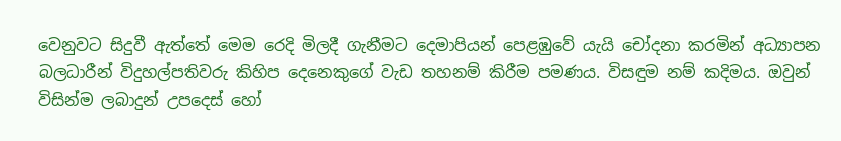වෙනුවට සිදුවී ඇත්තේ මෙම රෙදි මිලදී ගැනීමට දෙමාපියන් පෙළඹුවේ යැයි චෝදනා කරමින් අධ්‍යාපන බලධාරීන් විදුහල්පතිවරු කිහිප දෙනෙකුගේ වැඩ තහනම් කිරීම පමණය. විසඳුම නම් කදිමය. ඔවුන් විසින්ම ලබාදුන් උපදෙස් හෝ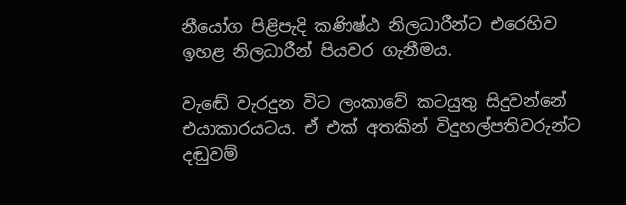නීයෝග පිළිපැදි කණිෂ්ඨ නිලධාරීන්ට එරෙහිව ඉහළ නිලධාරීන් පියවර ගැනීමය.

වැඬේ වැරදුන විට ලංකාවේ කටයුතු සිදුවන්නේ එයාකාරයටය. ඒ එක් අතකින් විදුහල්පතිවරුන්ට දඬුවම්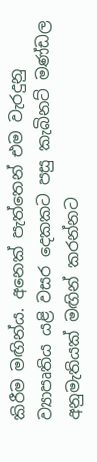කිරීම මඟින්ය. අනෙක් පැත්තෙන් එම වැරදුනු ව්‍යාපෘතිය යළි වසර දෙකකට පසු කැබිනට් මණ්ඩල අනුමැතියක් මඟින් කරන්නට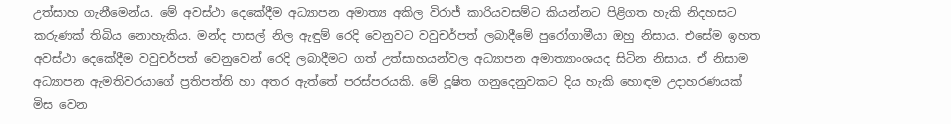උත්සාහ ගැනීමෙන්ය. මේ අවස්ථා දෙකේදීම අධ්‍යාපන අමාත්‍ය අකිල විරාජ් කාරියවසම්ට කියන්නට පිළිගත හැකි නිදහසට කරුණක් තිබිය නොහැකිය. මන්ද පාසල් නිල ඇඳුම් රෙදි වෙනුවට වවුචර්පත් ලබාදීමේ පුරෝගාමීයා ඔහු නිසාය. එසේම ඉහත අවස්ථා දෙකේදීම වවුචර්පත් වෙනුවෙන් රෙදි ලබාදීමට ගත් උත්සාහයන්වල අධ්‍යාපන අමාත්‍යාංශයද සිටින නිසාය. ඒ නිසාම අධ්‍යාපන ඇමතිවරයාගේ ප්‍රතිපත්ති හා අතර ඇත්තේ පරස්පරයකි. මේ දූෂිත ගනුදෙනුවකට දිය හැකි හොඳම උදාහරණයක් මිස වෙන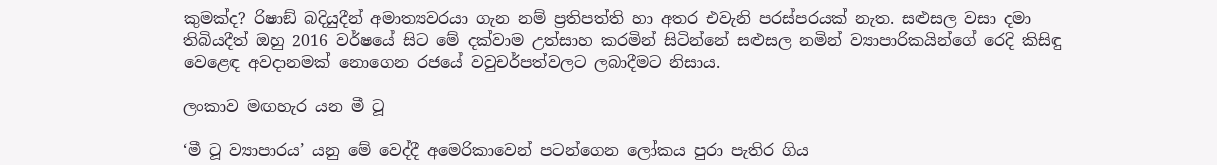කුමක්ද? රිෂාඞ් බදියුදීන් අමාත්‍යවරයා ගැන නම් ප්‍රතිපත්ති හා අතර එවැනි පරස්පරයක් නැත. සළුසල වසා දමා තිබියදීත් ඔහු 2016 වර්ෂයේ සිට මේ දක්වාම උත්සාහ කරමින් සිටින්නේ සළුසල නමින් ව්‍යාපාරිකයින්ගේ රෙදි කිසිඳු වෙළෙඳ අවදානමක් නොගෙන රජයේ වවුචර්පත්වලට ලබාදීමට නිසාය.

ලංකාව මඟහැර යන මී ටූ

‘මී ටූ ව්‍යාපාරය’ යනු මේ වෙද්දී අමෙරිකාවෙන් පටන්ගෙන ලෝකය පුරා පැතිර ගිය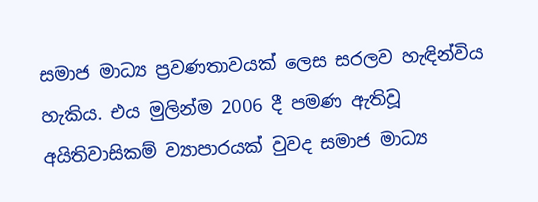සමාජ මාධ්‍ය ප්‍රවණතාවයක් ලෙස සරලව හැඳින්විය හැකිය. එය මුලින්ම 2006 දී පමණ ඇතිවූ අයිතිවාසිකම් ව්‍යාපාරයක් වුවද සමාජ මාධ්‍ය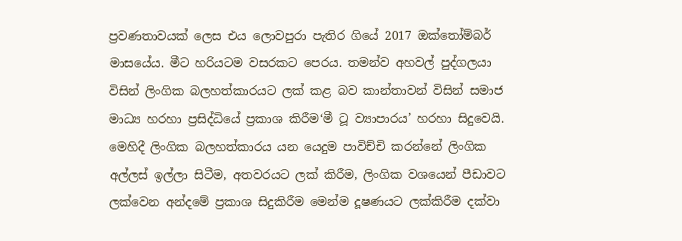ප්‍රවණතාවයක් ලෙස එය ලොවපුරා පැතිර ගියේ 2017 ඔක්තෝම්බර් මාසයේය. මීට හරියටම වසරකට පෙරය. තමන්ව අහවල් පුද්ගලයා විසින් ලිංගික බලහත්කාරයට ලක් කළ බව කාන්තාවන් විසින් සමාජ මාධ්‍ය හරහා ප්‍රසිද්ධියේ ප්‍රකාශ කිරීම‘මී ටූ ව්‍යාපාරය’ හරහා සිදුවෙයි. මෙහිදී ලිංගික බලහත්කාරය යන යෙදුම පාවිච්චි කරන්නේ ලිංගික අල්ලස් ඉල්ලා සිටීම, අතවරයට ලක් කිරීම, ලිංගික වශයෙන් පීඩාවට ලක්වෙන අන්දමේ ප්‍රකාශ සිදුකිරීම මෙන්ම දූෂණයට ලක්කිරීම දක්වා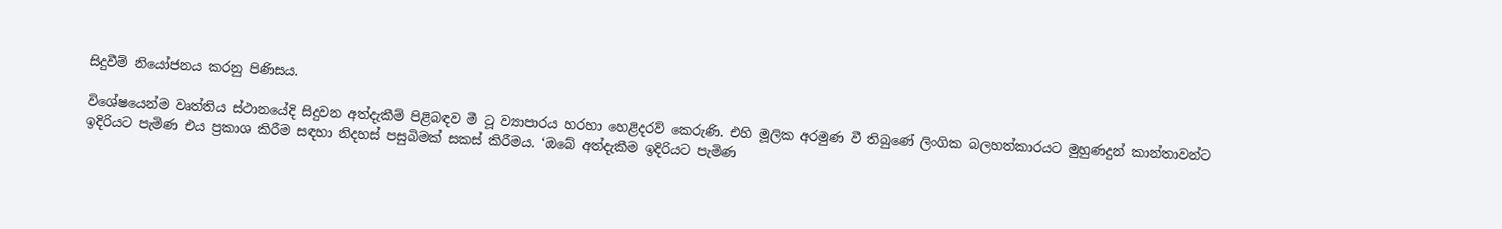සිදුවීම් නියෝජනය කරනු පිණිසය.

විශේෂයෙන්ම වෘත්තිය ස්ථානයේදි සිදුවන අත්දැකීම් පිළිබඳව මී ටූ ව්‍යාපාරය හරහා හෙළිදරව් කෙරුණි. එහි මූලික අරමුණ වී තිබුණේ ලිංගික බලහත්කාරයට මුහුණදුන් කාන්තාවන්ට ඉදිරියට පැමිණ එය ප්‍රකාශ කිරීම සඳහා නිදහස් පසුබිමක් සකස් කිරීමය. ‘ඔබේ අත්දැකීම ඉදිරියට පැමිණ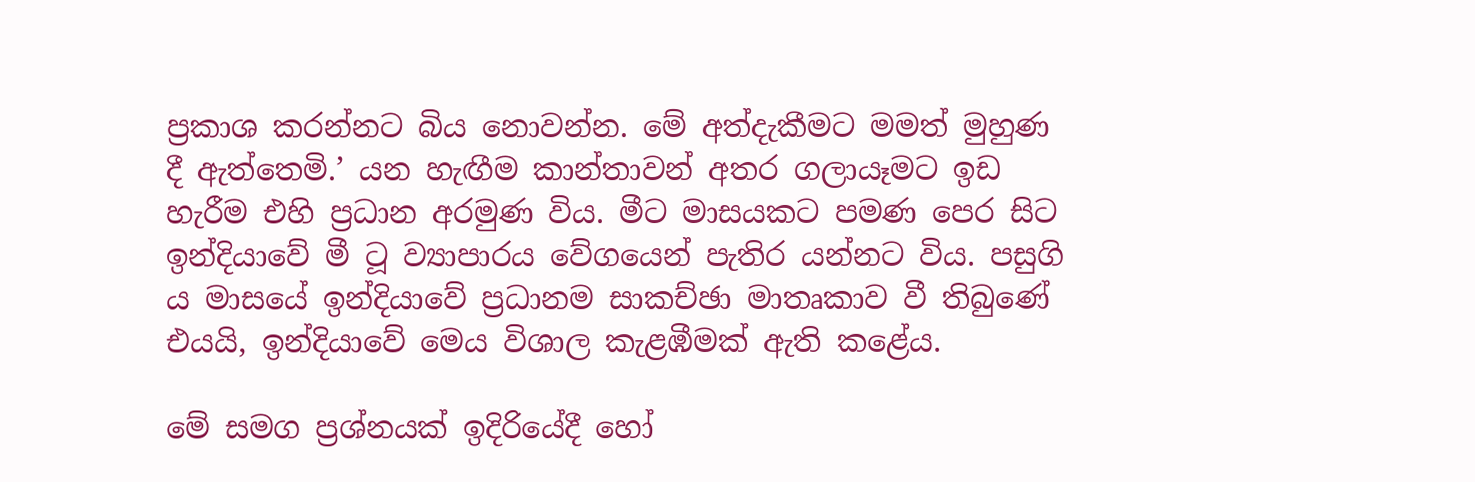ප්‍රකාශ කරන්නට බිය නොවන්න. මේ අත්දැකීමට මමත් මුහුණ දී ඇත්තෙමි.’ යන හැඟීම කාන්තාවන් අතර ගලායෑමට ඉඩ හැරීම එහි ප්‍රධාන අරමුණ විය. මීට මාසයකට පමණ පෙර සිට ඉන්දියාවේ මී ටූ ව්‍යාපාරය වේගයෙන් පැතිර යන්නට විය. පසුගි ය මාසයේ ඉන්දියාවේ ප්‍රධානම සාකච්ඡා මාතෘකාව වී තිබුණේ එයයි, ඉන්දියාවේ මෙය විශාල කැළඹීමක් ඇති කළේය.

මේ සමග ප්‍රශ්නයක් ඉදිරියේදී හෝ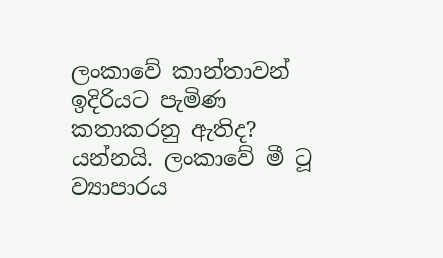ලංකාවේ කාන්තාවන් ඉදිරියට පැමිණ කතාකරනු ඇතිද? යන්නයි. ලංකාවේ මී ටූ ව්‍යාපාරය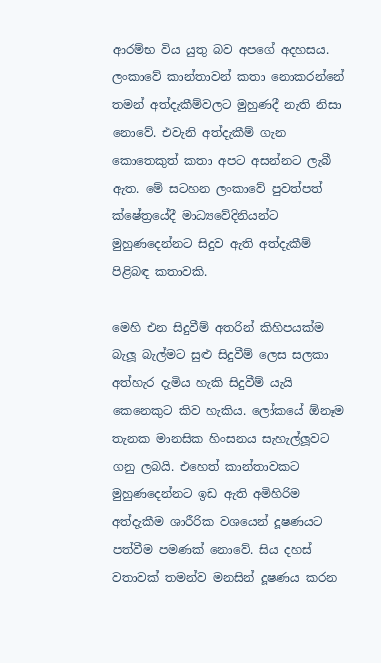ආරම්භ විය යුතු බව අපගේ අදහසය. ලංකාවේ කාන්තාවන් කතා නොකරන්නේ තමන් අත්දැකීම්වලට මුහුණදී නැති නිසා නොවේ. එවැනි අත්දැකීම් ගැන කොතෙකුත් කතා අපට අසන්නට ලැබී ඇත. මේ සටහන ලංකාවේ පුවත්පත් ක්ෂේත්‍රයේදී මාධ්‍යවේදිනියන්ට මුහුණදෙන්නට සිදුව ඇති අත්දැකීම් පිළිබඳ කතාවකි.

මෙහි එන සිදුවීම් අතරින් කිහිපයක්ම බැලූ බැල්මට සුළු සිදුවීම් ලෙස සලකා අත්හැර දැමිය හැකි සිදුවීම් යැයි කෙනෙකුට කිව හැකිය. ලෝකයේ ඕනෑම තැනක මානසික හිංසනය සැහැල්ලූ‍වට ගනු ලබයි. එහෙත් කාන්තාවකට මුහුණදෙන්නට ඉඩ ඇති අමිහිරිම අත්දැකීම ශාරීරික වශයෙන් දූෂණයට පත්වීම පමණක් නොවේ. සිය දහස් වතාවක් තමන්ව මනසින් දූෂණය කරන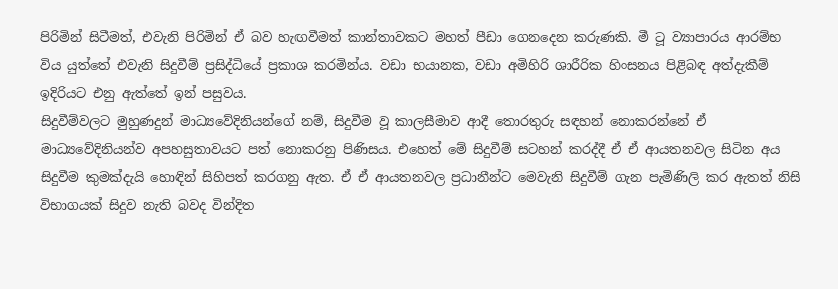පිරිමින් සිටීමත්, එවැනි පිරිමින් ඒ බව හැඟවීමත් කාන්තාවකට මහත් පීඩා ගෙනදෙන කරුණකි. මී ටූ ව්‍යාපාරය ආරම්භ විය යුත්තේ එවැනි සිදුවීම් ප්‍රසිද්ධියේ ප්‍රකාශ කරමින්ය. වඩා භයානක, වඩා අමිහිරි ශාරීරික හිංසනය පිළිබඳ අත්දැකීම් ඉදිරියට එනු ඇත්තේ ඉන් පසුවය.
සිදුවීම්වලට මුහුණදුන් මාධ්‍යවේදිනියන්ගේ නම්, සිදුවීම වූ කාලසීමාව ආදී තොරතුරු සඳහන් නොකරන්නේ ඒ මාධ්‍යවේදිනියන්ව අපහසුතාවයට පත් නොකරනු පිණිසය. එහෙත් මේ සිදුවීම් සටහන් කරද්දී ඒ ඒ ආයතනවල සිටින අය සිදුවීම කුමක්දැයි හොඳින් සිහිපත් කරගනු ඇත. ඒ ඒ ආයතනවල ප්‍රධානීන්ට මෙවැනි සිදුවීම් ගැන පැමිණිලි කර ඇතත් නිසි විභාගයක් සිදුව නැති බවද වින්දිත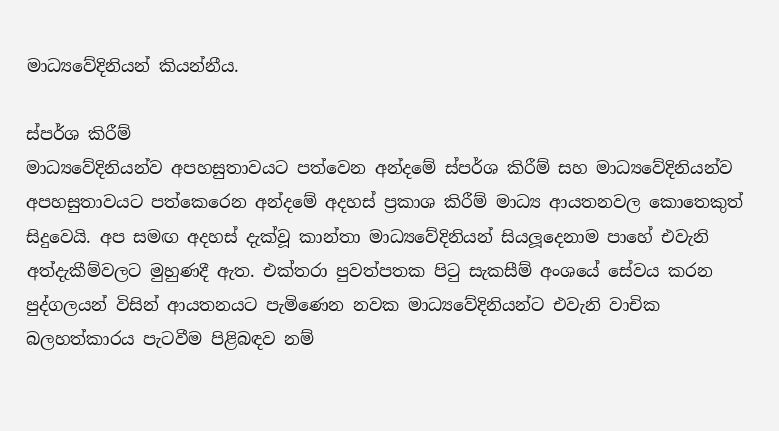මාධ්‍යවේදිනියන් කියන්නීය.

ස්පර්ශ කිරීම්
මාධ්‍යවේදිනියන්ව අපහසුතාවයට පත්වෙන අන්දමේ ස්පර්ශ කිරීම් සහ මාධ්‍යවේදිනියන්ව අපහසුතාවයට පත්කෙරෙන අන්දමේ අදහස් ප්‍රකාශ කිරීම් මාධ්‍ය ආයතනවල කොතෙකුත් සිදුවෙයි. අප සමඟ අදහස් දැක්වූ කාන්තා මාධ්‍යවේදිනියන් සියලූ‍දෙනාම පාහේ එවැනි අත්දැකීම්වලට මුහුණදී ඇත. එක්තරා පුවත්පතක පිටු සැකසීම් අංශයේ සේවය කරන පුද්ගලයන් විසින් ආයතනයට පැමිණෙන නවක මාධ්‍යවේදිනියන්ට එවැනි වාචික බලහත්කාරය පැටවීම පිළිබඳව නම්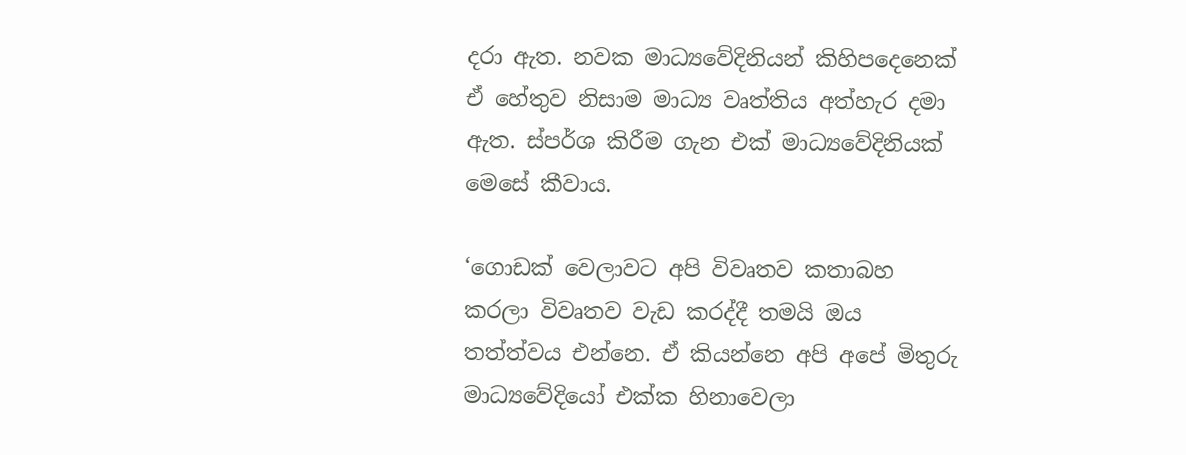දරා ඇත. නවක මාධ්‍යවේදිනියන් කිහිපදෙනෙක් ඒ හේතුව නිසාම මාධ්‍ය වෘත්තිය අත්හැර දමා ඇත. ස්පර්ශ කිරීම ගැන එක් මාධ්‍යවේදිනියක් මෙසේ කීවාය.

‘ගොඩක් වෙලාවට අපි විවෘතව කතාබහ කරලා විවෘතව වැඩ කරද්දී තමයි ඔය තත්ත්වය එන්නෙ. ඒ කියන්නෙ අපි අපේ මිතුරු මාධ්‍යවේදියෝ එක්ක හිනාවෙලා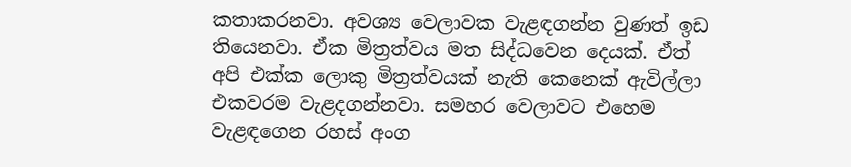කතාකරනවා. අවශ්‍ය වෙලාවක වැළඳගන්න වුණත් ඉඩ තියෙනවා. ඒක මිත්‍රත්වය මත සිද්ධවෙන දෙයක්. ඒත් අපි එක්ක ලොකු මිත්‍රත්වයක් නැති කෙනෙක් ඇවිල්ලා එකවරම වැළදගන්නවා. සමහර වෙලාවට එහෙම වැළඳගෙන රහස් අංග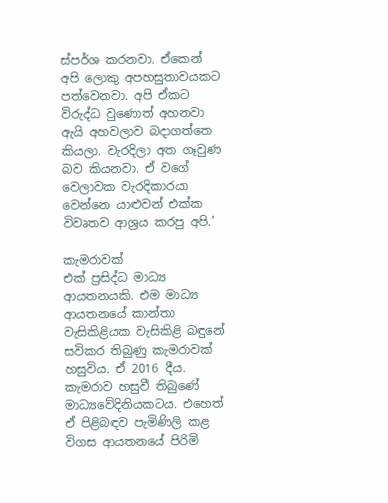ස්පර්ශ කරනවා. ඒකෙන් අපි ලොකු අපහසුතාවයකට පත්වෙනවා. අපි ඒකට විරුද්ධ වුණොත් අහනවා ඇයි අහවලාව බදාගත්තෙ කියලා. වැරදිලා අත ගෑවුණ බව කියනවා. ඒ වගේ වෙලාවක වැරදිකාරයා වෙන්නෙ යාළුවන් එක්ක විවෘතව ආශ්‍රය කරපු අපි.’

කැමරාවක්
එක් ප්‍රසිද්ධ මාධ්‍ය ආයතනයකි. එම මාධ්‍ය ආයතනයේ කාන්තා වැසිකිළියක වැසිකිළි බඳුනේ සවිකර තිබුණු කැමරාවක් හසුවිය. ඒ 2016 දීය. කැමරාව හසුවී තිබුණේ මාධ්‍යවේදිනියකටය. එහෙත් ඒ පිළිබඳව පැමිණිලි කළ විගස ආයතනයේ පිරිමි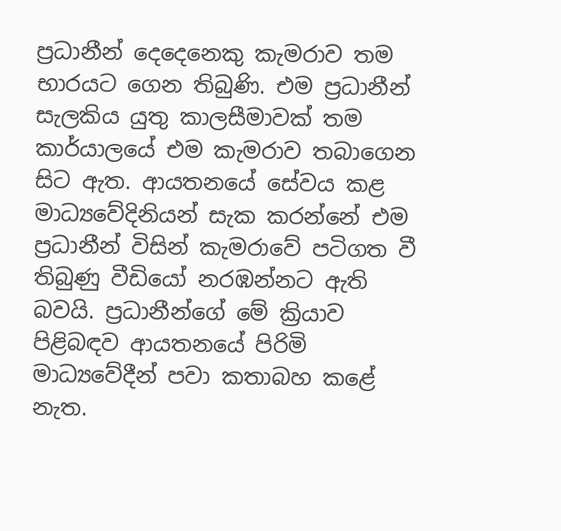ප්‍රධානීන් දෙදෙනෙකු කැමරාව තම භාරයට ගෙන තිබුණි. එම ප්‍රධානීන් සැලකිය යුතු කාලසීමාවක් තම කාර්යාලයේ එම කැමරාව තබාගෙන සිට ඇත. ආයතනයේ සේවය කළ මාධ්‍යවේදිනියන් සැක කරන්නේ එම ප්‍රධානීන් විසින් කැමරාවේ පටිගත වී තිබුණු වීඩියෝ නරඹන්නට ඇති බවයි. ප්‍රධානීන්ගේ මේ ක්‍රියාව පිළිබඳව ආයතනයේ පිරිමි මාධ්‍යවේදීන් පවා කතාබහ කළේ නැත.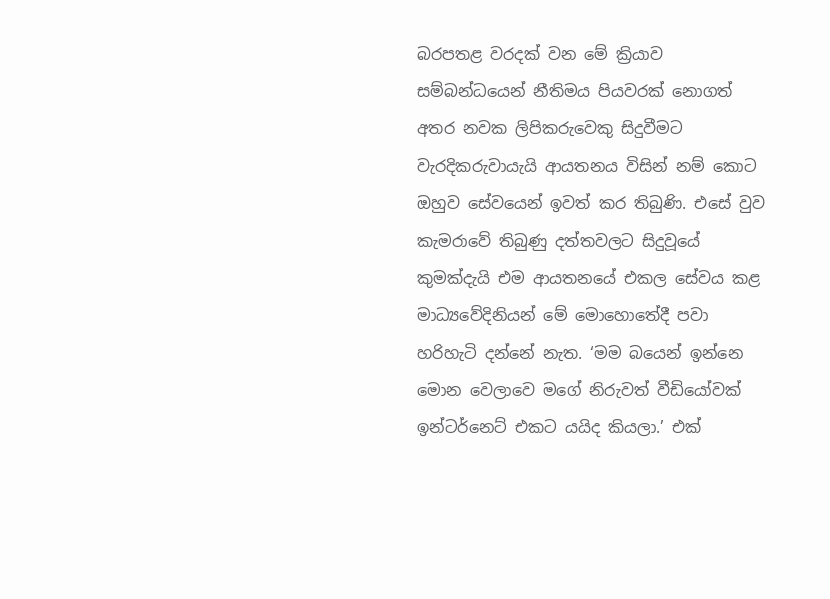බරපතළ වරදක් වන මේ ක්‍රියාව සම්බන්ධයෙන් නීතිමය පියවරක් නොගත් අතර නවක ලිපිකරුවෙකු සිදුවීමට වැරදිකරුවායැයි ආයතනය විසින් නම් කොට ඔහුව සේවයෙන් ඉවත් කර තිබුණි. එසේ වුව කැමරාවේ තිබුණු දත්තවලට සිදුවූයේ කුමක්දැයි එම ආයතනයේ එකල සේවය කළ මාධ්‍යවේදිනියන් මේ මොහොතේදී පවා හරිහැටි දන්නේ නැත. ‘මම බයෙන් ඉන්නෙ මොන වෙලාවෙ මගේ නිරුවත් වීඩියෝවක් ඉන්ටර්නෙට් එකට යයිද කියලා.’ එක්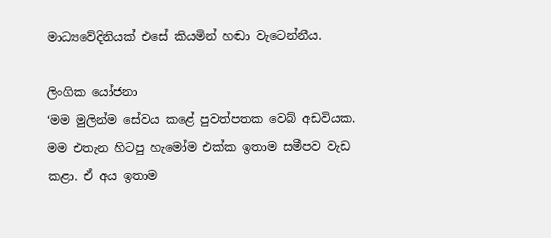මාධ්‍යවේදිනියක් එසේ කියමින් හඬා වැටෙන්නීය.

ලිංගික යෝජනා
‘මම මුලින්ම සේවය කළේ පුවත්පතක වෙබ් අඩවියක. මම එතැන හිටපු හැමෝම එක්ක ඉතාම සමීපව වැඩ කළා. ඒ අය ඉතාම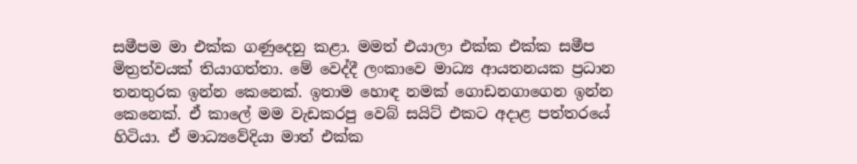සමීපම මා එක්ක ගණුදෙනු කළා. මමත් එයාලා එක්ක එක්ක සමීප මිත්‍රත්වයක් තියාගත්තා. මේ වෙද්දී ලංකාවෙ මාධ්‍ය ආයතනයක ප්‍රධාන තනතුරක ඉන්න කෙනෙක්. ඉතාම හොඳ නමක් ගොඩනගාගෙන ඉන්න කෙනෙක්. ඒ කාලේ මම වැඩකරපු වෙබ් සයිට් එකට අදාළ පත්තරයේ හිටියා. ඒ මාධ්‍යවේදියා මාත් එක්ක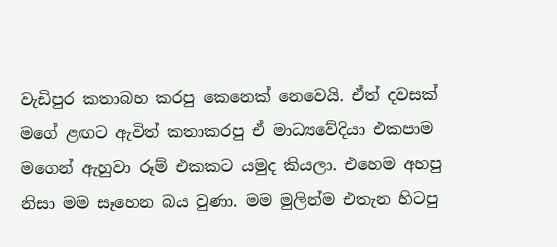වැඩිපුර කතාබහ කරපු කෙනෙක් නෙවෙයි. ඒත් දවසක් මගේ ළඟට ඇවිත් කතාකරපු ඒ මාධ්‍යවේදියා එකපාම මගෙන් ඇහුවා රූම් එකකට යමුද කියලා. එහෙම අහපු නිසා මම සෑහෙන බය වුණා. මම මුලින්ම එතැන හිටපු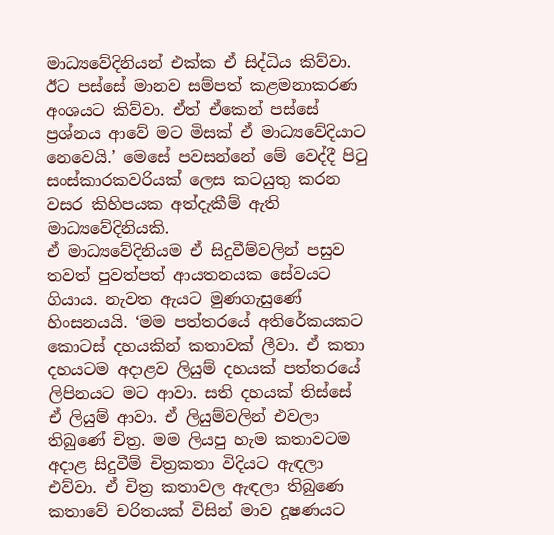මාධ්‍යවේදිනියන් එක්ක ඒ සිද්ධිය කිව්වා. ඊට පස්සේ මානව සම්පත් කළමනාකරණ අංශයට කිව්වා. ඒත් ඒකෙන් පස්සේ ප්‍රශ්නය ආවේ මට මිසක් ඒ මාධ්‍යවේදියාට නෙවෙයි.’ මෙසේ පවසන්නේ මේ වෙද්දී පිටු සංස්කාරකවරියක් ලෙස කටයුතු කරන වසර කිහිපයක අත්දැකීම් ඇති මාධ්‍යවේදිනියකි.
ඒ මාධ්‍යවේදිනියම ඒ සිදුවීම්වලින් පසුව තවත් පුවත්පත් ආයතනයක සේවයට ගියාය. නැවත ඇයට මුණගැසුණේ හිංසනයයි. ‘මම පත්තරයේ අතිරේකයකට කොටස් දහයකින් කතාවක් ලීවා. ඒ කතා දහයටම අදාළව ලියුම් දහයක් පත්තරයේ ලිපිනයට මට ආවා. සති දහයක් තිස්සේ ඒ ලියුම් ආවා. ඒ ලියුම්වලින් එවලා තිබුණේ චිත්‍ර. මම ලියපු හැම කතාවටම අදාළ සිදුවීම් චිත්‍රකතා විදියට ඇඳලා එව්වා. ඒ චිත්‍ර කතාවල ඇඳලා තිබුණෙ කතාවේ චරිතයක් විසින් මාව දූෂණයට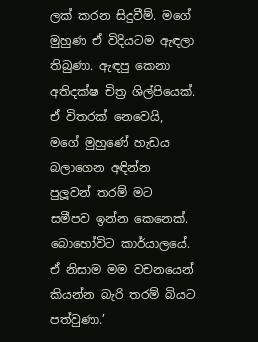ලක් කරන සිදුවීම්. මගේ මුහුණ ඒ විදියටම ඇඳලා තිබුණා. ඇඳපු කෙනා අතිදක්ෂ චිත්‍ර ශිල්පියෙක්. ඒ විතරක් නෙවෙයි, මගේ මුහුණේ හැඩය බලාගෙන අඳින්න පුලූ‍වන් තරම් මට සමීපව ඉන්න කෙනෙක්. බොහෝවිට කාර්යාලයේ. ඒ නිසාම මම වචනයෙන් කියන්න බැරි තරම් බියට පත්වුණා.’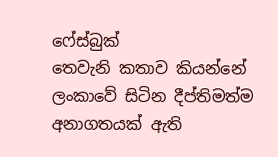ෆේස්බුක්
තෙවැනි කතාව කියන්නේ ලංකාවේ සිටින දීප්තිමත්ම අනාගතයක් ඇති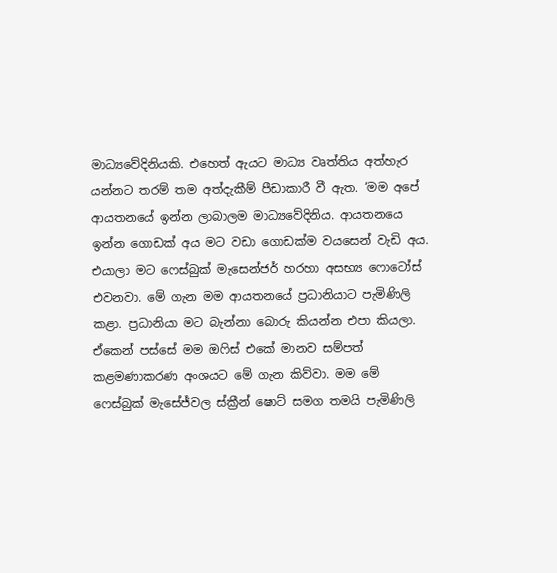මාධ්‍යවේදිනියකි. එහෙත් ඇයට මාධ්‍ය වෘත්තිය අත්හැර යන්නට තරම් තම අත්දැකීම් පීඩාකාරී වී ඇත. ‘මම අපේ ආයතනයේ ඉන්න ලාබාලම මාධ්‍යවේදිනිය. ආයතනයෙ ඉන්න ගොඩක් අය මට වඩා ගොඩක්ම වයසෙන් වැඩි අය. එයාලා මට ෆෙස්බුක් මැසෙන්ජර් හරහා අසභ්‍ය ෆොටෝස් එවනවා. මේ ගැන මම ආයතනයේ ප්‍රධානියාට පැමිණිලි කළා. ප්‍රධානියා මට බැන්නා බොරු කියන්න එපා කියලා. ඒකෙන් පස්සේ මම ඔෆිස් එකේ මානව සම්පත් කළමණාකරණ අංශයට මේ ගැන කිව්වා. මම මේ ෆෙස්බුක් මැසේජ්වල ස්ක්‍රීන් ෂොට් සමග තමයි පැමිණිලි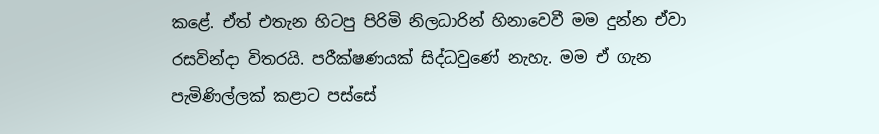කළේ. ඒත් එතැන හිටපු පිරිමි නිලධාරින් හිනාවෙවී මම දුන්න ඒවා රසවින්දා විතරයි. පරීක්ෂණයක් සිද්ධවුණේ නැහැ. මම ඒ ගැන පැමිණිල්ලක් කළාට පස්සේ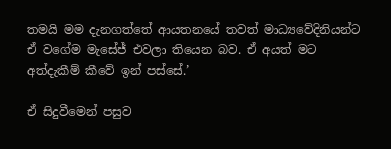තමයි මම දැනගත්තේ ආයතනයේ තවත් මාධ්‍යවේදිනියන්ට ඒ වගේම මැසේජ් එවලා තියෙන බව. ඒ අයත් මට අත්දැකීම් කීවේ ඉන් පස්සේ.’

ඒ සිදුවීමෙන් පසුව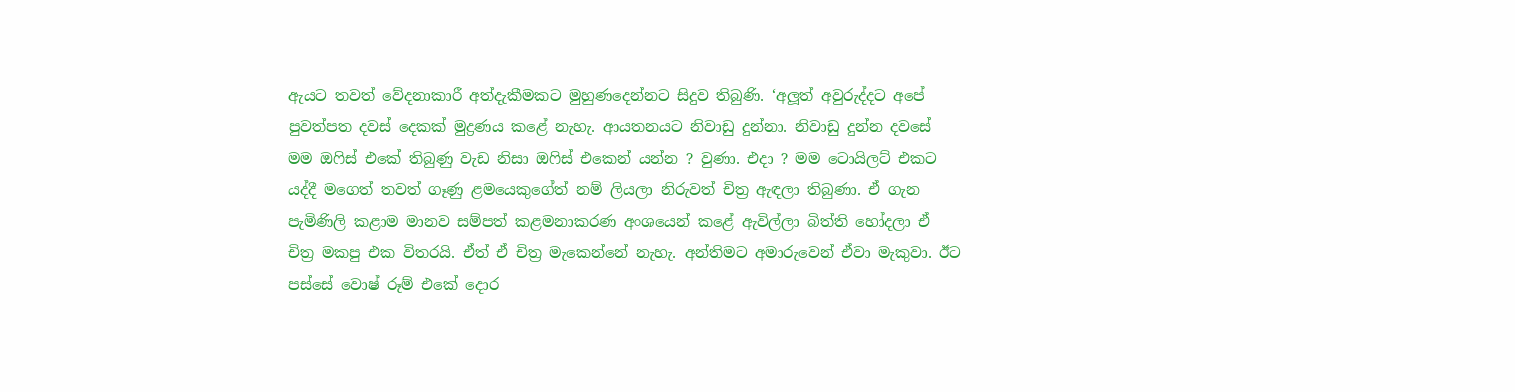ඇයට තවත් වේදනාකාරී අත්දැකීමකට මුහුණදෙන්නට සිදුව තිබුණි. ‘අලූ‍ත් අවුරුද්දට අපේ පුවත්පත දවස් දෙකක් මුද්‍රණය කළේ නැහැ. ආයතනයට නිවාඩු දුන්නා. නිවාඩු දුන්න දවසේ මම ඔෆිස් එකේ තිබුණු වැඩ නිසා ඔෆිස් එකෙන් යන්න ? වුණා. එදා ? මම ටොයිලට් එකට යද්දී මගෙත් තවත් ගෑණු ළමයෙකුගේත් නම් ලියලා නිරුවත් චිත්‍ර ඇඳලා තිබුණා. ඒ ගැන පැමිණිලි කළාම මානව සම්පත් කළමනාකරණ අංශයෙන් කළේ ඇවිල්ලා බිත්ති හෝදලා ඒ චිත්‍ර මකපු එක විතරයි. ඒත් ඒ චිත්‍ර මැකෙන්නේ නැහැ. අන්තිමට අමාරුවෙන් ඒවා මැකුවා. ඊට පස්සේ වොෂ් රූම් එකේ දොර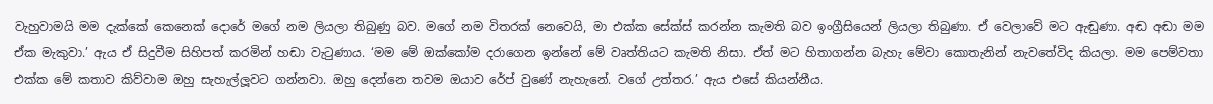වැහුවාමයි මම දැක්කේ කෙනෙක් දොරේ මගේ නම ලියලා තිබුණු බව. මගේ නම විතරක් නෙවෙයි, මා එක්ක සේක්ස් කරන්න කැමති බව ඉංග්‍රීසියෙන් ලියලා තිබුණා. ඒ වෙලාවේ මට ඇඬුණා. අඬ අඬා මම ඒක මැකුවා.’ ඇය ඒ සිදුවීම සිහිපත් කරමින් හඬා වැටුණාය. ‘මම මේ ඔක්කෝම දරාගෙන ඉන්නේ මේ වෘත්තියට කැමති නිසා. ඒත් මට හිතාගන්න බැහැ මේවා කොතැනින් නැවතේවිද කියලා. මම පෙම්වතා එක්ක මේ කතාව කිව්වාම ඔහු සැහැල්ලූ‍වට ගන්නවා. ඔහු දෙන්නෙ තවම ඔයාව රේප් වුණේ නැහැනේ. වගේ උත්තර.’ ඇය එසේ කියන්නීය.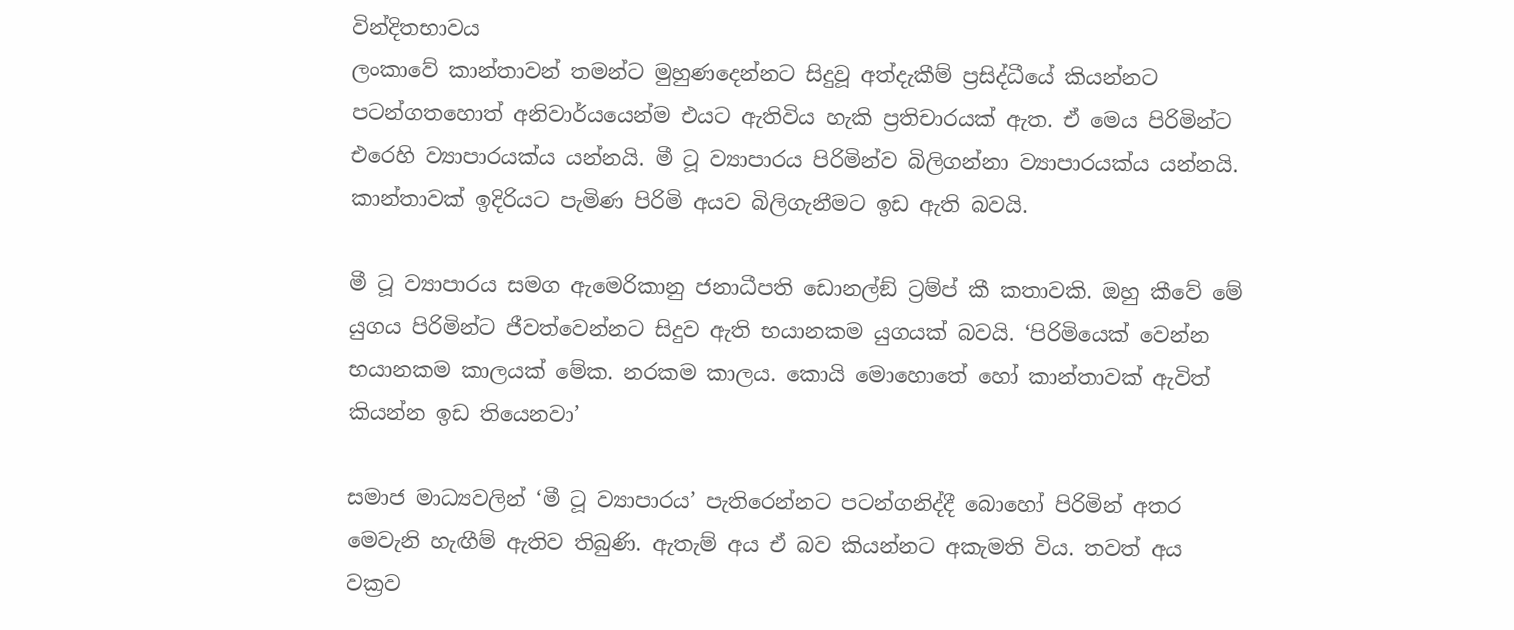වින්දිතභාවය
ලංකාවේ කාන්තාවන් තමන්ට මුහුණදෙන්නට සිදුවූ අත්දැකීම් ප්‍රසිද්ධීයේ කියන්නට පටන්ගතහොත් අනිවාර්යයෙන්ම එයට ඇතිවිය හැකි ප්‍රතිචාරයක් ඇත. ඒ මෙය පිරිමින්ට එරෙහි ව්‍යාපාරයක්ය යන්නයි. මී ටූ ව්‍යාපාරය පිරිමින්ව බිලිගන්නා ව්‍යාපාරයක්ය යන්නයි. කාන්තාවක් ඉදිරියට පැමිණ පිරිමි අයව බිලිගැනීමට ඉඩ ඇති බවයි.

මී ටූ ව්‍යාපාරය සමග ඇමෙරිකානු ජනාධීපති ඩොනල්ඞ් ට්‍රම්ප් කී කතාවකි. ඔහු කීවේ මේ යුගය පිරිමින්ට ජීවත්වෙන්නට සිදුව ඇති භයානකම යුගයක් බවයි. ‘පිරිමියෙක් වෙන්න භයානකම කාලයක් මේක. නරකම කාලය. කොයි මොහොතේ හෝ කාන්තාවක් ඇවිත් කියන්න ඉඩ තියෙනවා’

සමාජ මාධ්‍යවලින් ‘මී ටූ ව්‍යාපාරය’ පැතිරෙන්නට පටන්ගනිද්දී බොහෝ පිරිමින් අතර මෙවැනි හැඟීම් ඇතිව තිබුණි. ඇතැම් අය ඒ බව කියන්නට අකැමති විය. තවත් අය වක්‍රව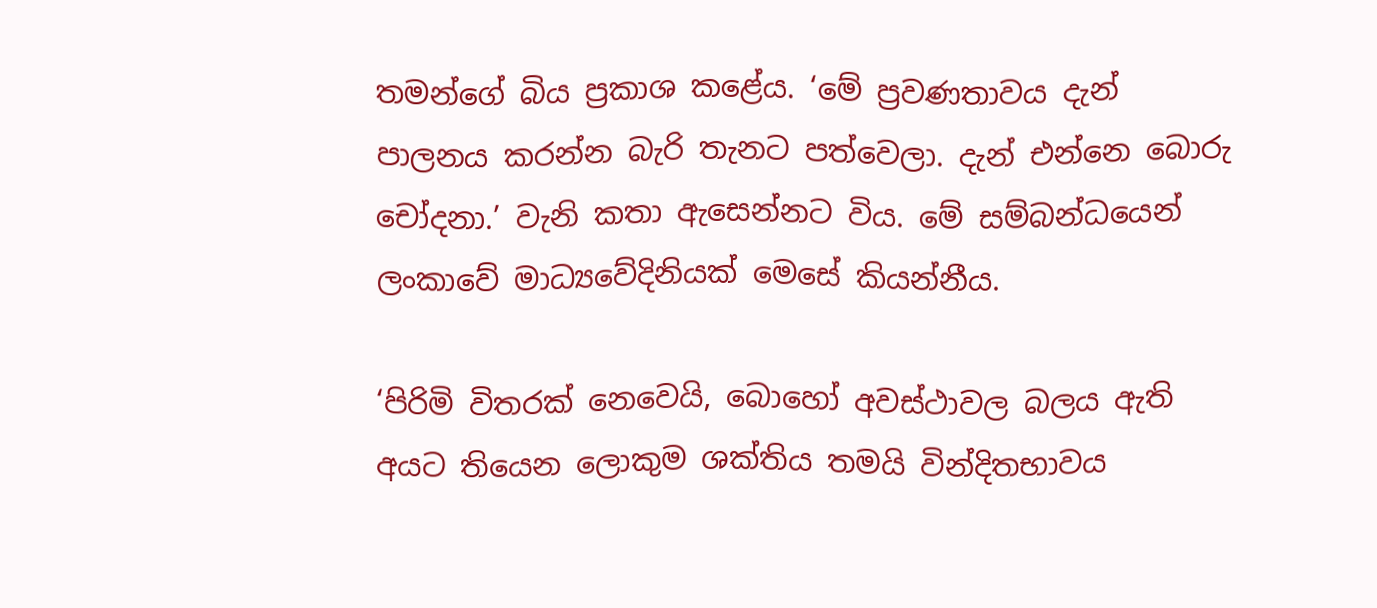තමන්ගේ බිය ප්‍රකාශ කළේය. ‘මේ ප්‍රවණතාවය දැන් පාලනය කරන්න බැරි තැනට පත්වෙලා. දැන් එන්නෙ බොරු චෝදනා.’ වැනි කතා ඇසෙන්නට විය. මේ සම්බන්ධයෙන් ලංකාවේ මාධ්‍යවේදිනියක් මෙසේ කියන්නීය.

‘පිරිමි විතරක් නෙවෙයි, බොහෝ අවස්ථාවල බලය ඇති අයට තියෙන ලොකුම ශක්තිය තමයි වින්දිතභාවය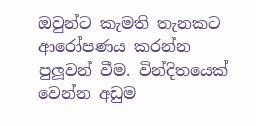ඔවුන්ට කැමති තැනකට ආරෝපණය කරන්න පුලූ‍වන් වීම. වින්දිතයෙක් වෙන්න අඩුම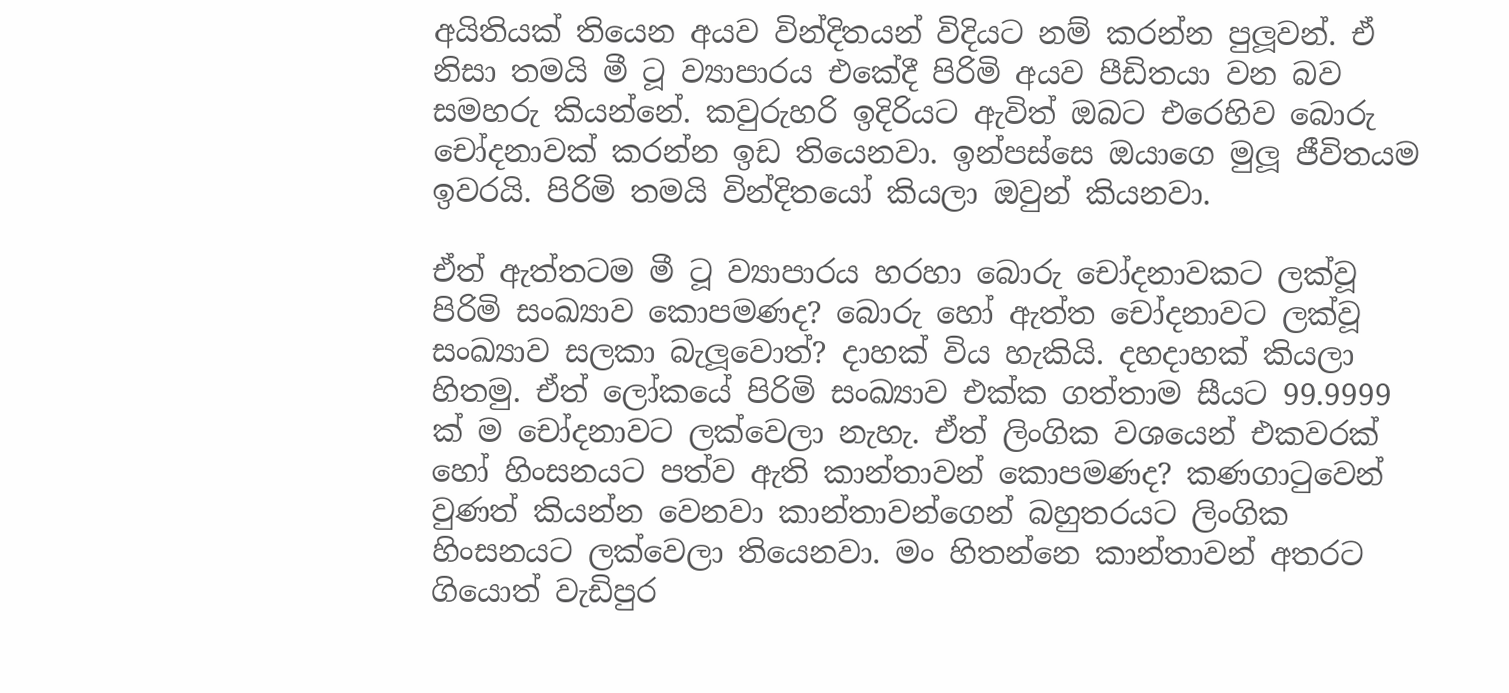අයිතියක් තියෙන අයව වින්දිතයන් විදියට නම් කරන්න පුලූ‍වන්. ඒ නිසා තමයි මී ටූ ව්‍යාපාරය එකේදී පිරිමි අයව පීඩිතයා වන බව සමහරු කියන්නේ. කවුරුහරි ඉදිරියට ඇවිත් ඔබට එරෙහිව බොරු චෝදනාවක් කරන්න ඉඩ තියෙනවා. ඉන්පස්සෙ ඔයාගෙ මුලූ‍ ජීවිතයම ඉවරයි. පිරිමි තමයි වින්දිතයෝ කියලා ඔවුන් කියනවා.

ඒත් ඇත්තටම මී ටූ ව්‍යාපාරය හරහා බොරු චෝදනාවකට ලක්වූ පිරිමි සංඛ්‍යාව කොපමණද? බොරු හෝ ඇත්ත චෝදනාවට ලක්වූ සංඛ්‍යාව සලකා බැලූ‍වොත්? දාහක් විය හැකියි. දහදාහක් කියලා හිතමු. ඒත් ලෝකයේ පිරිමි සංඛ්‍යාව එක්ක ගත්තාම සීයට 99.9999 ක් ම චෝදනාවට ලක්වෙලා නැහැ. ඒත් ලිංගික වශයෙන් එකවරක් හෝ හිංසනයට පත්ව ඇති කාන්තාවන් කොපමණද? කණගාටුවෙන් වුණත් කියන්න වෙනවා කාන්තාවන්ගෙන් බහුතරයට ලිංගික හිංසනයට ලක්වෙලා තියෙනවා. මං හිතන්නෙ කාන්තාවන් අතරට ගියොත් වැඩිපුර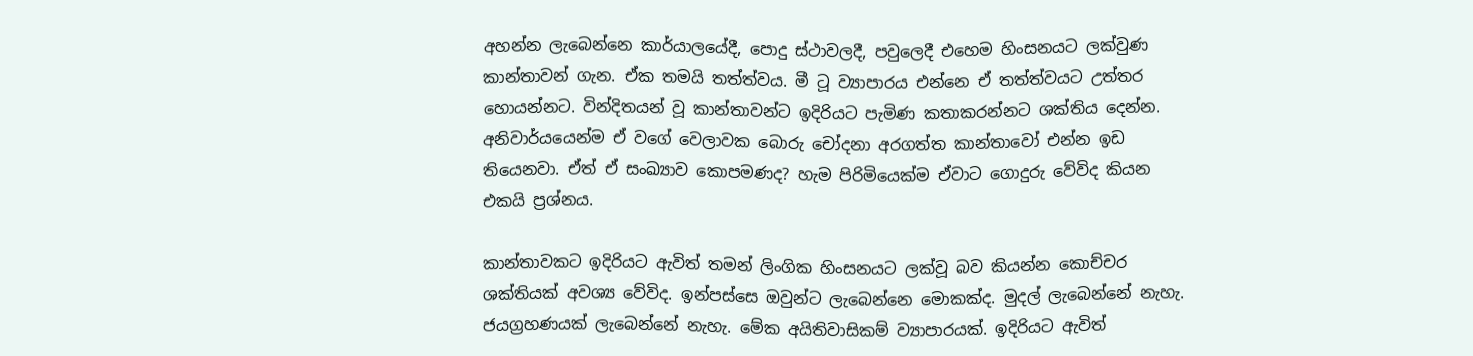අහන්න ලැබෙන්නෙ කාර්යාලයේදී, පොදු ස්ථාවලදී, පවුලෙදී එහෙම හිංසනයට ලක්වුණ කාන්තාවන් ගැන. ඒක තමයි තත්ත්වය. මී ටූ ව්‍යාපාරය එන්නෙ ඒ තත්ත්වයට උත්තර හොයන්නට. වින්දිතයන් වූ කාන්තාවන්ට ඉදිරියට පැමිණ කතාකරන්නට ශක්තිය දෙන්න. අනිවාර්යයෙන්ම ඒ වගේ වෙලාවක බොරු චෝදනා අරගත්ත කාන්තාවෝ එන්න ඉඩ තියෙනවා. ඒත් ඒ සංඛ්‍යාව කොපමණද? හැම පිරිමියෙක්ම ඒවාට ගොදුරු වේවිද කියන එකයි ප්‍රශ්නය.

කාන්තාවකට ඉදිරියට ඇවිත් තමන් ලිංගික හිංසනයට ලක්වූ බව කියන්න කොච්චර ශක්තියක් අවශ්‍ය වේවිද. ඉන්පස්සෙ ඔවුන්ට ලැබෙන්නෙ මොකක්ද. මුදල් ලැබෙන්නේ නැහැ. ජයග්‍රහණයක් ලැබෙන්නේ නැහැ. මේක අයිතිවාසිකම් ව්‍යාපාරයක්. ඉදිරියට ඇවිත්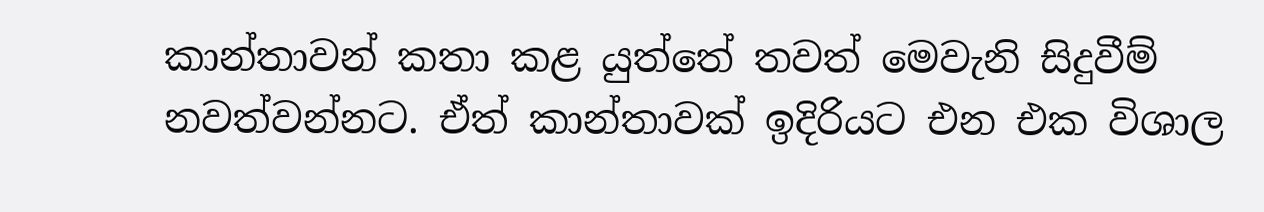කාන්තාවන් කතා කළ යුත්තේ තවත් මෙවැනි සිදුවීම් නවත්වන්නට. ඒත් කාන්තාවක් ඉදිරියට එන එක විශාල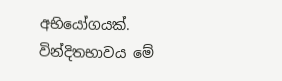අභියෝගයක්.
වින්දිතභාවය මේ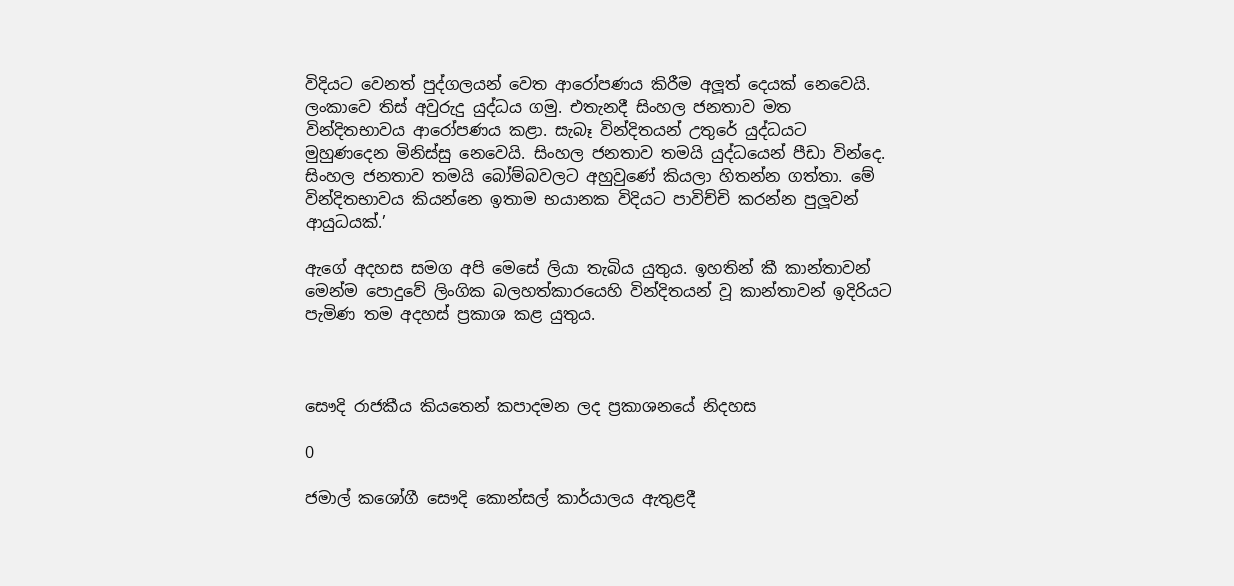විදියට වෙනත් පුද්ගලයන් වෙත ආරෝපණය කිරීම අලූ‍ත් දෙයක් නෙවෙයි. ලංකාවෙ තිස් අවුරුදු යුද්ධය ගමු. එතැනදී සිංහල ජනතාව මත වින්දිතභාවය ආරෝපණය කළා. සැබෑ වින්දිතයන් උතුරේ යුද්ධයට මුහුණදෙන මිනිස්සු නෙවෙයි. සිංහල ජනතාව තමයි යුද්ධයෙන් පීඩා වින්දෙ. සිංහල ජනතාව තමයි බෝම්බවලට අහුවුණේ කියලා හිතන්න ගත්තා. මේ වින්දිතභාවය කියන්නෙ ඉතාම භයානක විදියට පාවිච්චි කරන්න පුලූ‍වන් ආයුධයක්.’

ඇගේ අදහස සමග අපි මෙසේ ලියා තැබිය යුතුය. ඉහතින් කී කාන්තාවන් මෙන්ම පොදුවේ ලිංගික බලහත්කාරයෙහි වින්දිතයන් වූ කාන්තාවන් ඉදිරියට පැමිණ තම අදහස් ප්‍රකාශ කළ යුතුය.



සෞදි රාජකීය කියතෙන් කපාදමන ලද ප්‍රකාශනයේ නිදහස

0

ජමාල් කශෝගී සෞදි කොන්සල් කාර්යාලය ඇතුළදී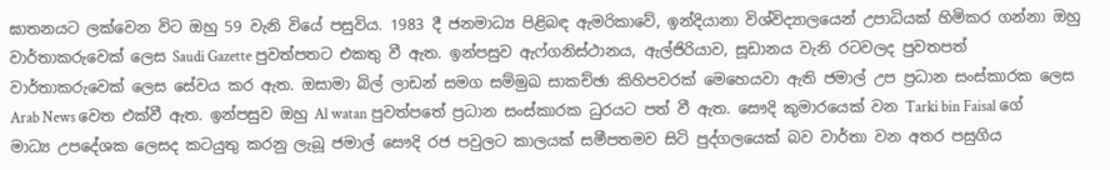ඝාතනයට ලක්වෙන විට ඔහු 59 වැනි වියේ පසුවිය. 1983 දී ජනමාධ්‍ය පිළිබඳ ඇමරිකාවේ, ඉන්දියානා විශ්විද්‍යාලයෙන් උපාධියක් හිමිකර ගන්නා ඔහු වාර්තාකරුවෙක් ලෙස Saudi Gazette පුවත්පතට එකතු වී ඇත. ඉන්පසුව ඇෆ්ගනිස්ථානය, ඇල්ජිරියාව, සූඩානය වැනි රටවලද පුවතපත් වාර්තාකරුවෙක් ලෙස සේවය කර ඇත. ඔසාමා බිල් ලාඩන් සමග සම්මුඛ සාකච්ඡා කිහිපවරක් මෙහෙයවා ඇති ජමාල් උප ප්‍රධාන සංස්කාරක ලෙස Arab News වෙත එක්වී ඇත. ඉන්පසුව ඔහු Al watan පුවත්පතේ ප්‍රධාන සංස්කාරක ධුරයට පත් වී ඇත. සෞදි කුමාරයෙක් වන Tarki bin Faisal ගේ මාධ්‍ය උපදේශක ලෙසද කටයුතු කරනු ලැබූ ජමාල් සෞදි රජ පවුලට කාලයක් සමීපතමව සිටි පුද්ගලයෙක් බව වාර්තා වන අතර පසුගිය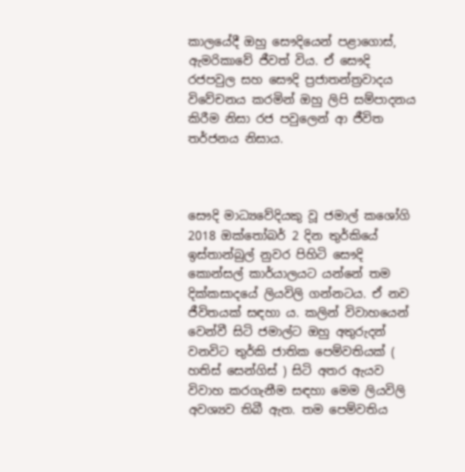කාලයේදී ඔහු සෞදියෙන් පළාගොස්, ඇමරිකාවේ ජීවත් විය. ඒ සෞදි රජපවුල සහ සෞදි ප්‍රජාතන්ත්‍රවාදය විවේචනය කරමින් ඔහු ලිපි සම්පාදනය කිරීම නිසා රජ පවුලෙන් ආ ජීවිත තර්ජනය නිසාය.



සෞදි මාධ්‍යවේදියකු වූ ජමාල් කශෝගි 2018 ඔක්තෝබර් 2 දින තුර්කියේ ඉස්තාන්බුල් නුවර පිහිටි සෞදි කොන්සල් කාර්යාලයට යන්නේ තම දික්කසාදයේ ලියවිලි ගන්නටය. ඒ නව ජීවිතයක් සඳහා ය. කලින් විවාහයෙන් වෙන්වී සිටි ජමාල්ට ඔහු අතුරුදන් වනවිට තුර්කි ජාතික පෙම්වතියක් ( හතිස් සෙන්ගිස් ) සිටි අතර ඇයව විවාහ කරගැනීම සඳහා මෙම ලියවිලි අවශ්‍යව තිබී ඇත. තම පෙම්වතිය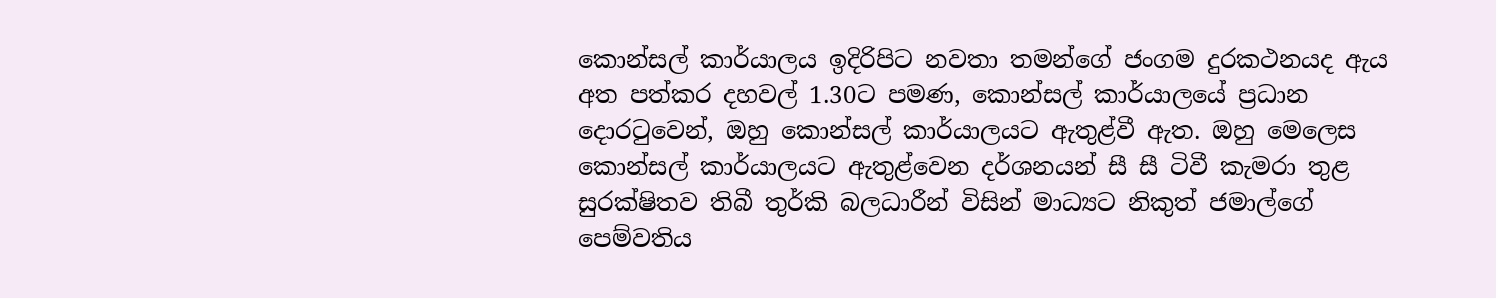කොන්සල් කාර්යාලය ඉදිරිපිට නවතා තමන්ගේ ජංගම දුරකථනයද ඇය අත පත්කර දහවල් 1.30ට පමණ, කොන්සල් කාර්යාලයේ ප්‍රධාන දොරටුවෙන්, ඔහු කොන්සල් කාර්යාලයට ඇතුළ්වී ඇත. ඔහු මෙලෙස කොන්සල් කාර්යාලයට ඇතුළ්වෙන දර්ශනයන් සී සී ටිවී කැමරා තුළ සුරක්ෂිතව තිබී තුර්කි බලධාරීන් විසින් මාධ්‍යට නිකුත් ජමාල්ගේ පෙම්වතිය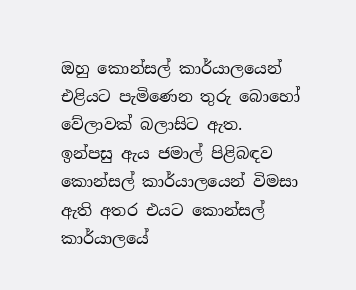ඔහු කොන්සල් කාර්යාලයෙන් එළියට පැමිණෙන තුරු බොහෝ වේලාවක් බලාසිට ඇත. ඉන්පසු ඇය ජමාල් පිළිබඳව කොන්සල් කාර්යාලයෙන් විමසා ඇති අතර එයට කොන්සල් කාර්යාලයේ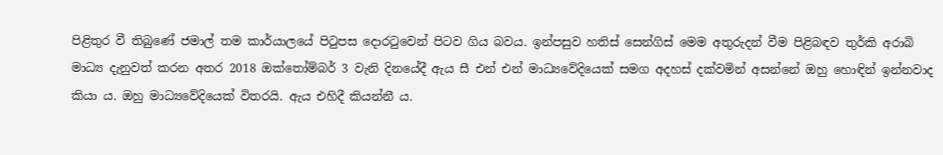පිළිතුර වී තිබුණේ ජමාල් තම කාර්යාලයේ පිටුපස දොරටුවෙන් පිටව ගිය බවය. ඉන්පසුව හතිස් සෙන්ගිස් මෙම අතුරුදන් වීම පිළිබඳව තුර්කි අරාබි මාධ්‍ය දැනුවත් කරන අතර 2018 ඔක්තෝම්බර් 3 වැනි දිනයේදී ඇය සී එන් එන් මාධ්‍යවේදියෙක් සමග අදහස් දක්වමින් අසන්නේ ඔහු හොඳින් ඉන්නවාද කියා ය. ඔහු මාධ්‍යවේදියෙක් විතරයි. ඇය එහිදී කියන්නී ය.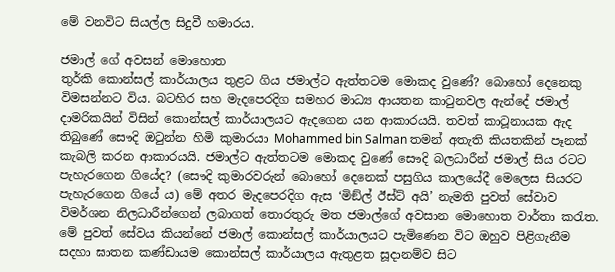මේ වනවිට සියල්ල සිදුවී හමාරය.

ජමාල් ගේ අවසන් මොහොත
තුර්කි කොන්සල් කාර්යාලය තුළට ගිය ජමාල්ට ඇත්තටම මොකද වුණේ? බොහෝ දෙනෙකු විමසන්නට විය. බටහිර සහ මැදපෙරදිග සමහර මාධ්‍ය ආයතන කාටුනවල ඇන්දේ ජමාල් දාමරිකයින් විසින් කොන්සල් කාර්යාලයට ඇදගෙන යන ආකාරයයි. තවත් කාටූනායක ඇද තිබුණේ සෞදි ඔටුන්න හිමි කුමාරයා Mohammed bin Salman තමන් අතැති කියතකින් පෑනක් කැබලි කරන ආකාරයයි. ජමාල්ට ඇත්තටම මොකද වුණේ සෞදි බලධාරීන් ජමාල් සිය රටට පැහැරගෙන ගියේද? (සෞදි කුමාරවරුන් බොහෝ දෙනෙක් පසුගිය කාලයේදී මෙලෙස සියරට පැහැරගෙන ගියේ ය) මේ අතර මැදපෙරදිග ඇස ‘මිඞ්ල් ඊස්ට් අයි’ නැමති පුවත් සේවාව විමර්ශන නිලධාරීන්ගෙන් ලබාගත් තොරතුරු මත ජමාල්ගේ අවසාන මොහොත වාර්තා කරැත. මේ පුවත් සේවය කියන්නේ ජමාල් කොන්සල් කාර්යාලයට පැමිණෙන විට ඔහුව පිළිගැනීම සදහා ඝාතන කණ්ඩායම කොන්සල් කාර්යාලය ඇතුළත සූදානම්ව සිට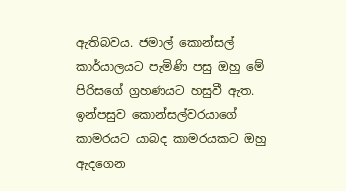ඇතිබවය. ජමාල් කොන්සල් කාර්යාලයට පැමිණි පසු ඔහු මේ පිරිසගේ ග්‍රහණයට හසුවී ඇත. ඉන්පසුව කොන්සල්වරයාගේ කාමරයට යාබද කාමරයකට ඔහු ඇදගෙන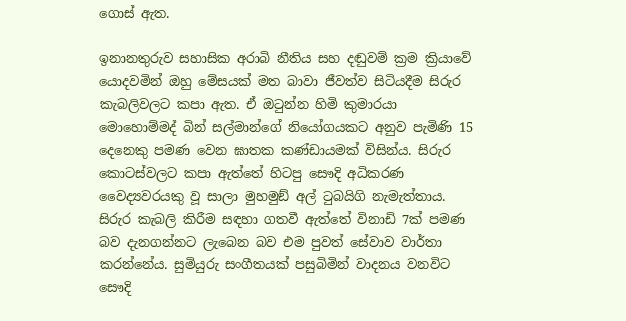ගොස් ඇත.

ඉනානතුරුව සහාසික අරාබි නීතිය සහ දඬුවම් ක්‍රම ක්‍රියාවේ යොදවමින් ඔහු මේසයක් මත බාවා ජීවත්ව සිටියදීම සිරුර කැබලිවලට කපා ඇත. ඒ ඔටුන්න හිමි කුමාරයා මොහොම්මද් බින් සල්මාන්ගේ නියෝගයකට අනුව පැමිණි 15 දෙනෙකු පමණ වෙන ඝාතක කණ්ඩායමක් විසින්ය. සිරුර කොටස්වලට කපා ඇත්තේ හිටපු සෞදි අධිකරණ වෛද්‍යවරයකු වූ සාලා මුහමුඞ් අල් ටුබයිගි නැමැත්තාය. සිරුර කැබලි කිරීම සඳහා ගතවී ඇත්තේ විනාඩි 7ක් පමණ බව දැනගන්නට ලැබෙන බව එම පුවත් සේවාව වාර්තා කරන්නේය. සුමියුරු සංගීතයක් පසුබිමින් වාදනය වනවිට සෞදි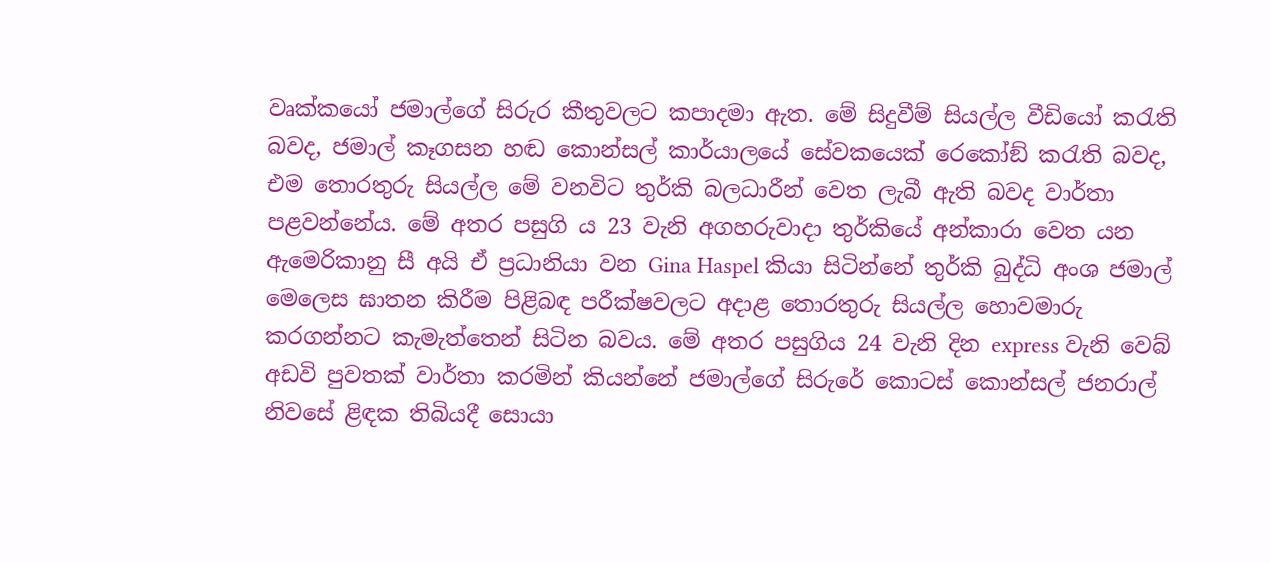වෘක්කයෝ ජමාල්ගේ සිරුර කීතුවලට කපාදමා ඇත. මේ සිදුවීම් සියල්ල වීඩියෝ කරැති බවද, ජමාල් කෑගසන හඬ කොන්සල් කාර්යාලයේ සේවකයෙක් රෙකෝඞ් කරැති බවද, එම තොරතුරු සියල්ල මේ වනවිට තුර්කි බලධාරීන් වෙත ලැබී ඇති බවද වාර්තා පළවන්නේය. මේ අතර පසුගි ය 23 වැනි අගහරුවාදා තුර්කියේ අන්කාරා වෙත යන ඇමෙරිකානු සී අයි ඒ ප්‍රධානියා වන Gina Haspel කියා සිටින්නේ තුර්කි බුද්ධි අංශ ජමාල් මෙලෙස ඝාතන කිරීම පිළිබඳ පරීක්ෂවලට අදාළ තොරතුරු සියල්ල හොවමාරු කරගන්නට කැමැත්තෙන් සිටින බවය. මේ අතර පසුගිය 24 වැනි දින express වැනි වෙබ් අඩවි පුවතක් වාර්තා කරමින් කියන්නේ ජමාල්ගේ සිරුරේ කොටස් කොන්සල් ජනරාල් නිවසේ ළිඳක තිබියදී සොයා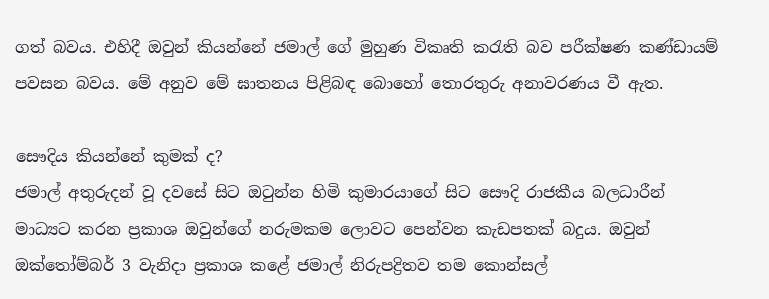ගත් බවය. එහිදී ඔවුන් කියන්නේ ජමාල් ගේ මුහුණ විකෘති කරැති බව පරීක්ෂණ කණ්ඩායම් පවසන බවය. මේ අනුව මේ ඝාතනය පිළිබඳ බොහෝ තොරතුරු අනාවරණය වී ඇත.

සෞදිය කියන්නේ කුමක් ද?
ජමාල් අතුරුදන් වූ දවසේ සිට ඔටුන්න හිමි කුමාරයාගේ සිට සෞදි රාජකීය බලධාරීන් මාධ්‍යට කරන ප්‍රකාශ ඔවුන්ගේ නරුමකම ලොවට පෙන්වන කැඩපතක් බදුය. ඔවුන් ඔක්තෝම්බර් 3 වැනිදා ප්‍රකාශ කළේ ජමාල් නිරුපද්‍රිතව තම කොන්සල්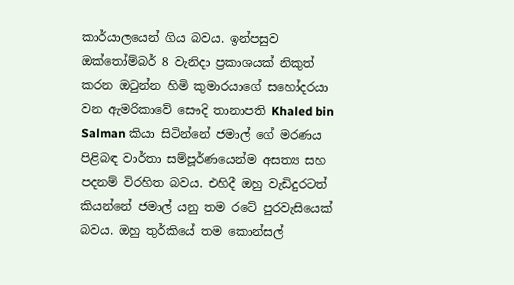කාර්යාලයෙන් ගිය බවය. ඉන්පසුව ඔක්තෝම්බර් 8 වැනිදා ප්‍රකාශයක් නිකුත් කරන ඔටුන්න හිමි කුමාරයාගේ සහෝදරයා වන ඇමරිකාවේ සෞදි තානාපති Khaled bin Salman කියා සිටින්නේ ජමාල් ගේ මරණය පිළිබඳ වාර්තා සම්පූර්ණයෙන්ම අසත්‍ය සහ පදනම් විරහිත බවය. එහිදී ඔහු වැඩිදුරටත් කියන්නේ ජමාල් යනු තම රටේ පුරවැසියෙක් බවය. ඔහු තුර්කියේ තම කොන්සල්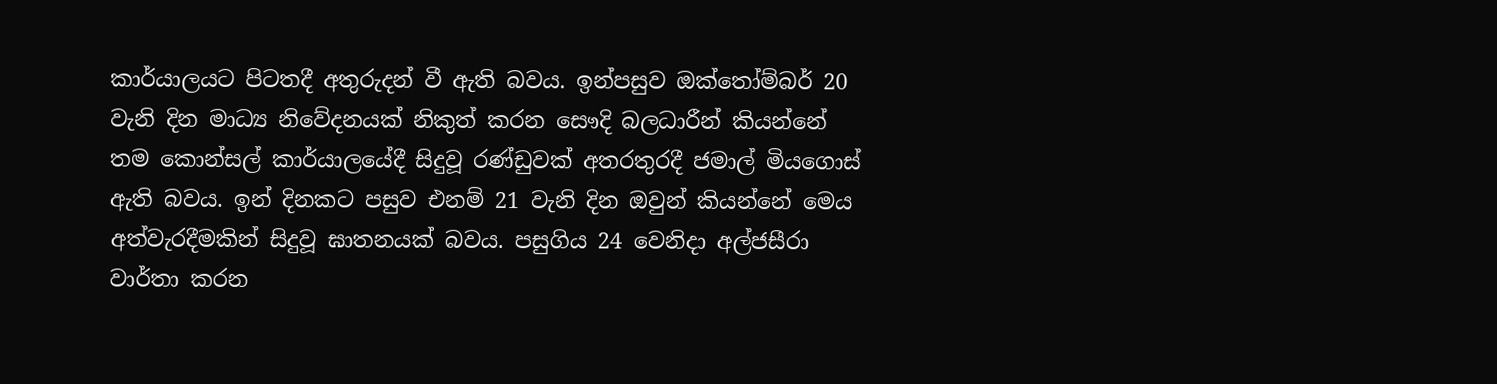කාර්යාලයට පිටතදී අතුරුදන් වී ඇති බවය. ඉන්පසුව ඔක්තෝම්බර් 20 වැනි දින මාධ්‍ය නිවේදනයක් නිකුත් කරන සෞදි බලධාරීන් කියන්නේ තම කොන්සල් කාර්යාලයේදී සිදුවූ රණ්ඩුවක් අතරතුරදී ජමාල් මියගොස් ඇති බවය. ඉන් දිනකට පසුව එනම් 21 වැනි දින ඔවුන් කියන්නේ මෙය අත්වැරදීමකින් සිදුවූ ඝාතනයක් බවය. පසුගිය 24 වෙනිදා අල්ජසීරා වාර්තා කරන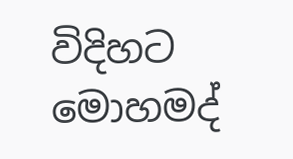විදිහට මොහමද්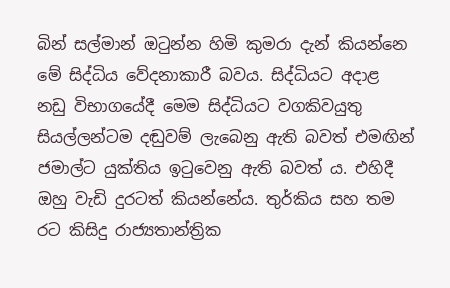බින් සල්මාන් ඔටුන්න හිමි කුමරා දැන් කියන්නෙ මේ සිද්ධිය වේදනාකාරී බවය. සිද්ධියට අදාළ නඩු විභාගයේදී මෙම සිද්ධියට වගකිවයුතු සියල්ලන්ටම දඬුවම් ලැබෙනු ඇති බවත් එමඟින් ජමාල්ට යුක්තිය ඉටුවෙනු ඇති බවත් ය. එහිදී ඔහු වැඩි දුරටත් කියන්නේය. තුර්කිය සහ තම රට කිසිදු රාජ්‍යතාන්ත්‍රික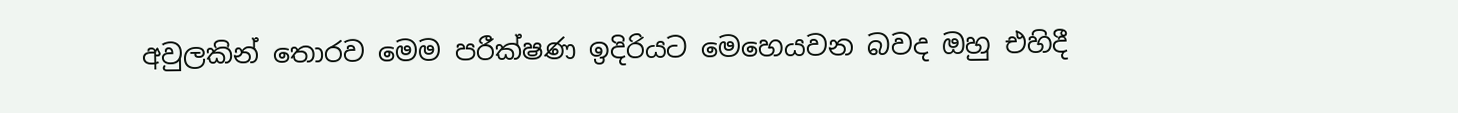අවුලකින් තොරව මෙම පරීක්ෂණ ඉදිරියට මෙහෙයවන බවද ඔහු එහිදී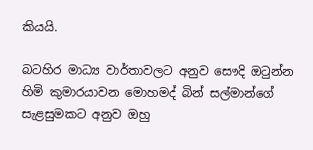කියයි.

බටහිර මාධ්‍ය වාර්තාවලට අනුව සෞදි ඔටුන්න හිමි කුමාරයාවන මොහමද් බින් සල්මාන්ගේ සැළසුමකට අනුව ඔහු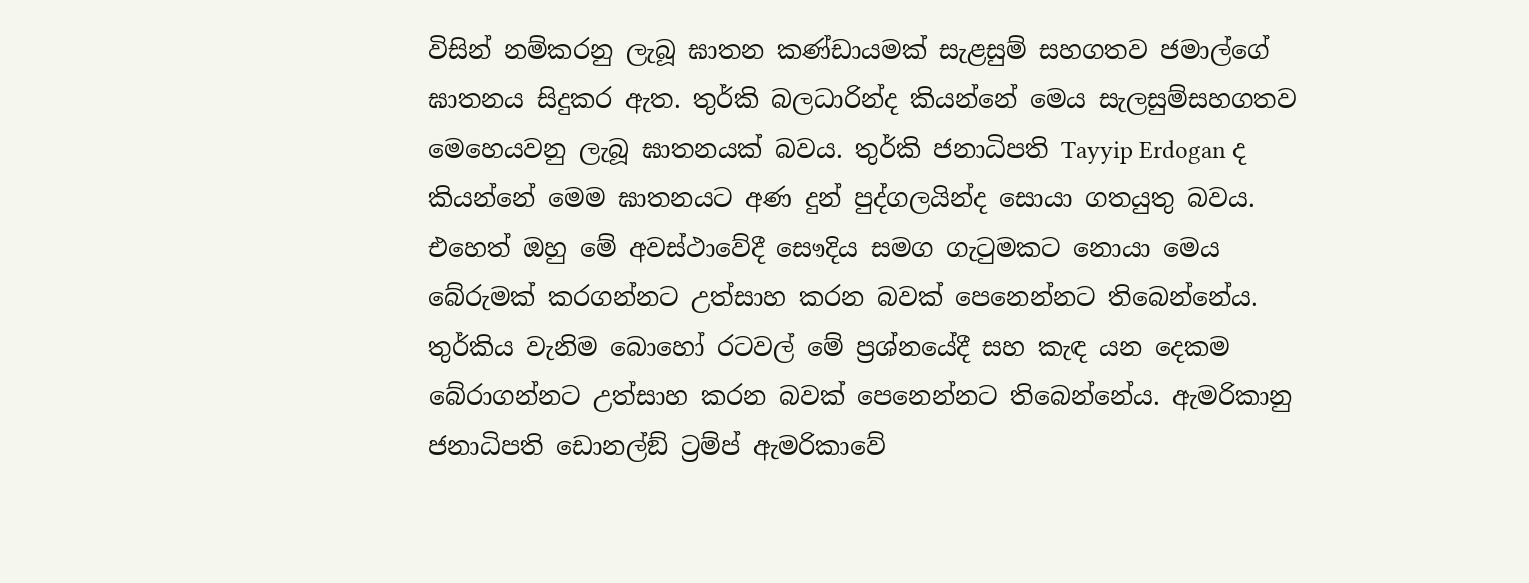විසින් නම්කරනු ලැබූ ඝාතන කණ්ඩායමක් සැළසුම් සහගතව ජමාල්ගේ ඝාතනය සිදුකර ඇත. තුර්කි බලධාරින්ද කියන්නේ මෙය සැලසුම්සහගතව මෙහෙයවනු ලැබූ ඝාතනයක් බවය. තුර්කි ජනාධිපති Tayyip Erdogan ද කියන්නේ මෙම ඝාතනයට අණ දුන් පුද්ගලයින්ද සොයා ගතයුතු බවය. එහෙත් ඔහු මේ අවස්ථාවේදී සෞදිය සමග ගැටුමකට නොයා මෙය බේරුමක් කරගන්නට උත්සාහ කරන බවක් පෙනෙන්නට තිබෙන්නේය. තුර්කිය වැනිම බොහෝ රටවල් මේ ප්‍රශ්නයේදී සහ කැඳ යන දෙකම බේරාගන්නට උත්සාහ කරන බවක් පෙනෙන්නට තිබෙන්නේය. ඇමරිකානු ජනාධිපති ඩොනල්ඞ් ට්‍රම්ප් ඇමරිකාවේ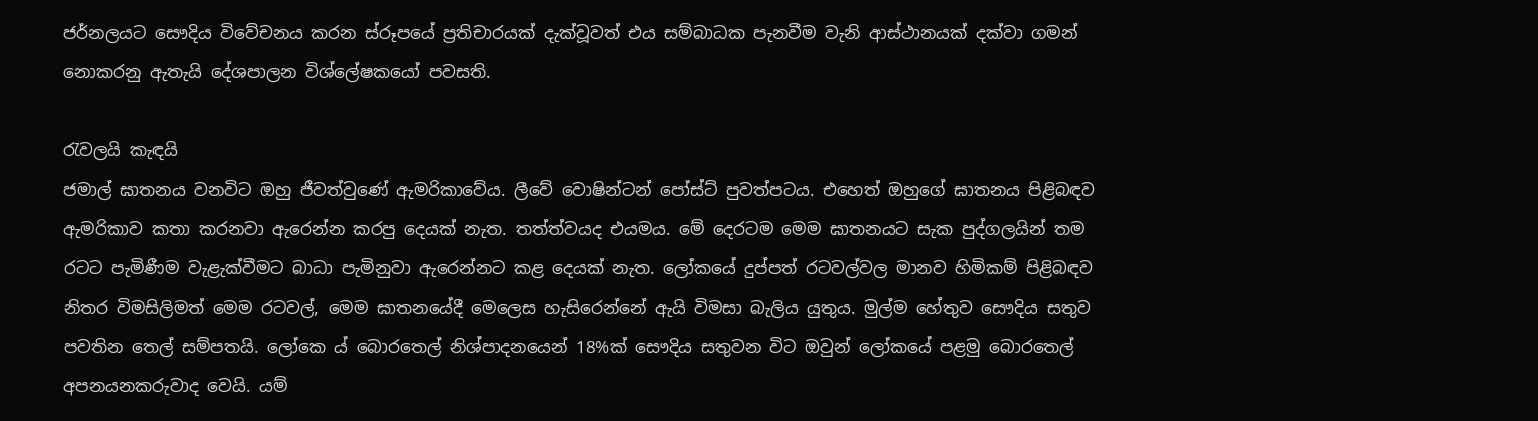ජර්නලයට සෞදිය විවේචනය කරන ස්රූපයේ ප්‍රතිචාරයක් දැක්වූවත් එය සම්බාධක පැනවීම වැනි ආස්ථානයක් දක්වා ගමන් නොකරනු ඇතැයි දේශපාලන විශ්ලේෂකයෝ පවසති.

රැවලයි කැඳයි
ජමාල් ඝාතනය වනවිට ඔහු ජීවත්වුණේ ඇමරිකාවේය. ලීවේ වොෂින්ටන් පෝස්ට් පුවත්පටය. එහෙත් ඔහුගේ ඝාතනය පිළිබඳව ඇමරිකාව කතා කරනවා ඇරෙන්න කරපු දෙයක් නැත. තත්ත්වයද එයමය. මේ දෙරටම මෙම ඝාතනයට සැක පුද්ගලයින් තම රටට පැමිණීම වැළැක්වීමට බාධා පැමිනුවා ඇරෙන්නට කළ දෙයක් නැත. ලෝකයේ දුප්පත් රටවල්වල මානව හිමිකම් පිළිබඳව නිතර විමසිලිමත් මෙම රටවල්, මෙම ඝාතනයේදී මෙලෙස හැසිරෙන්නේ ඇයි විමසා බැලිය යුතුය. මුල්ම හේතුව සෞදිය සතුව පවතින තෙල් සම්පතයි. ලෝකෙ ය් බොරතෙල් නිශ්පාදනයෙන් 18%ක් සෞදිය සතුවන විට ඔවුන් ලෝකයේ පළමු බොරතෙල් අපනයනකරුවාද වෙයි. යම්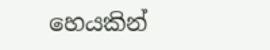හෙයකින්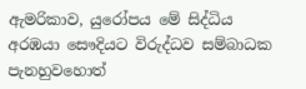ඇමරිකාව, යුරෝපය මේ සිද්ධිය අරඹයා සෞදියට විරුද්ධව සම්බාධක පැනහුවහොත්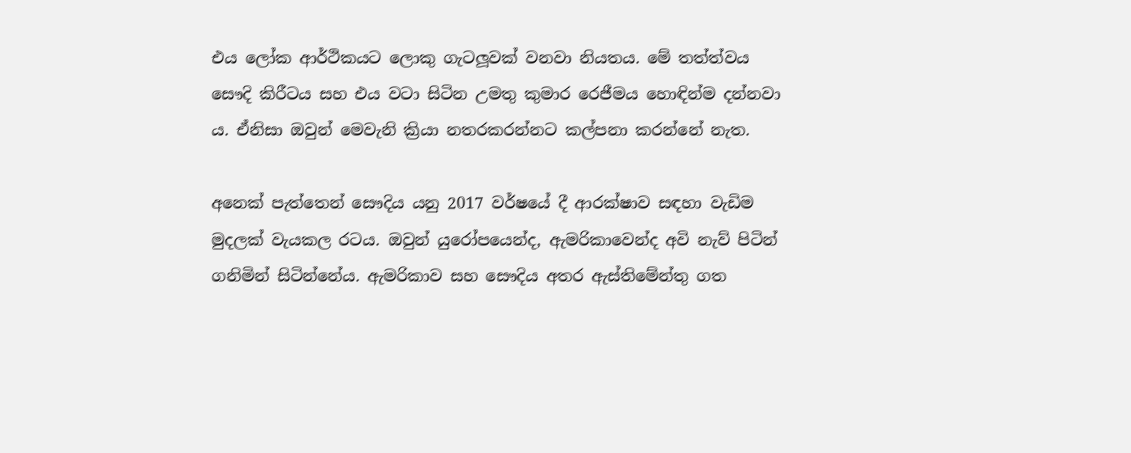එය ලෝක ආර්ථිකයට ලොකු ගැටලූ‍වක් වනවා නියතය. මේ තත්ත්වය සෞදි කිරීටය සහ එය වටා සිටින උමතු කුමාර රෙජීමය හොඳින්ම දන්නවා ය. ඒනිසා ඔවුන් මෙවැනි ක්‍රියා නතරකරන්නට කල්පනා කරන්නේ නැත.

අනෙක් පැත්තෙන් සෞදිය යනු 2017 වර්ෂයේ දී ආරක්ෂාව සඳහා වැඩිම මුදලක් වැයකල රටය. ඔවුන් යුරෝපයෙන්ද, ඇමරිකාවෙන්ද අවි නැව් පිටින් ගනිමින් සිටින්නේය. ඇමරිකාව සහ සෞදිය අතර ඇස්තිමේන්තු ගත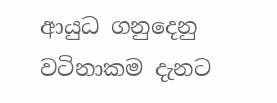ආයුධ ගනුදෙනු වටිනාකම දැනට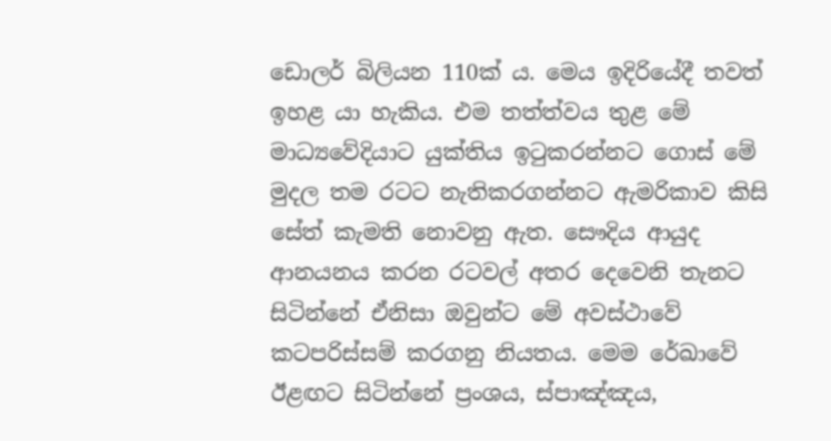ඩොලර් බිලියන 110ක් ය. මෙය ඉදිරියේදී තවත් ඉහළ යා හැකිය. එම තත්ත්වය තුළ මේ මාධ්‍යවේදියාට යුක්තිය ඉටුකරන්නට ගොස් මේ මුදල තම රටට නැතිකරගන්නට ඇමරිකාව කිසි සේත් කැමති නොවනු ඇත. සෞදිය ආයුද ආනයනය කරන රටවල් අතර දෙවෙනි තැනට සිටින්නේ ඒනිසා ඔවුන්ට මේ අවස්ථාවේ කටපරිස්සම් කරගනු නියතය. මෙම රේඛාවේ ඊළඟට සිටින්නේ ප්‍රංශය, ස්පාඤ්ඤය,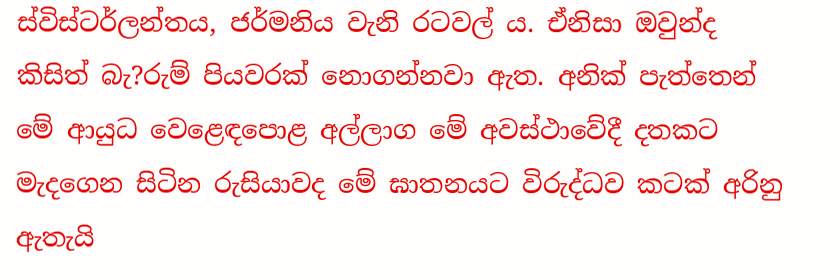ස්විස්ටර්ලන්තය, ජර්මනිය වැනි රටවල්‍ ය. ඒනිසා ඔවුන්ද කිසිත් බැ?රුම් පියවරක් නොගන්නවා ඇත. අනික් පැත්තෙන් මේ ආයුධ වෙළෙඳපොළ අල්ලාග මේ අවස්ථාවේදී දතකට මැදගෙන සිටින රුසියාවද මේ ඝාතනයට විරුද්ධව කටක් අරිනු ඇතැයි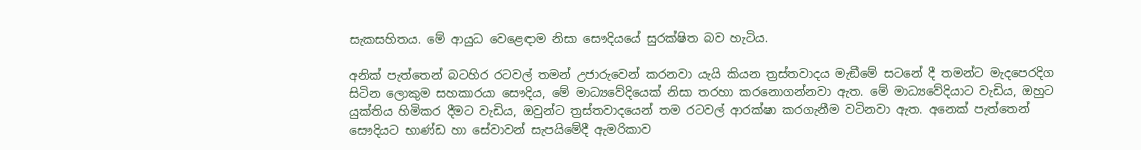සැකසහිතය. මේ ආයුධ වෙළෙඳාම නිසා සෞදියයේ සුරක්ෂිත බව හැටිය.

අනික් පැත්තෙන් බටහිර රටවල් තමන් උජාරුවෙන් කරනවා යැයි කියන ත්‍රස්තවාදය මැඞීමේ සටනේ දී තමන්ට මැදපෙරදිග සිටින ලොකුම සහකාරයා සෞදිය, මේ මාධ්‍යවේදියෙක් නිසා තරහා කරනොගන්නවා ඇත. මේ මාධ්‍යවේදියාට වැඩිය, ඔහුට යුක්තිය හිමිකර දීමට වැඩිය, ඔවුන්ට ත්‍රස්තවාදයෙන් තම රටවල් ආරක්ෂා කරගැනීම වටිනවා ඇත. අනෙක් පැත්තෙන් සෞදියට භාණ්ඩ හා සේවාවන් සැපයිමේදී ඇමරිකාව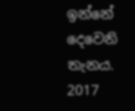ඉන්නේ දෙවෙනි තැනය. 2017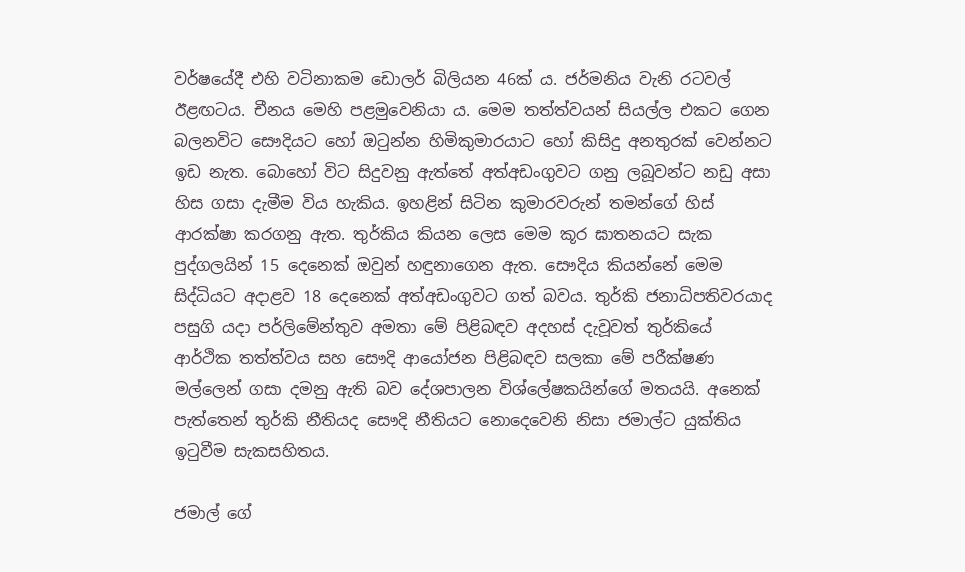වර්ෂයේදී එහි වටිනාකම ඩොලර් බිලියන 46ක් ය. ජර්මනිය වැනි රටවල් ඊළඟටය. චීනය මෙහි පළමුවෙනියා ය. මෙම තත්ත්වයන් සියල්ල එකට ගෙන බලනවිට සෞදියට හෝ ඔටුන්න හිමිකුමාරයාට හෝ කිසිදු අනතුරක් වෙන්නට ඉඩ නැත. බොහෝ විට සිදුවනු ඇත්තේ අත්අඩංගුවට ගනු ලබූවන්ට නඩු අසා හිස ගසා දැමීම විය හැකිය. ඉහළින් සිටින කුමාරවරුන් තමන්ගේ හිස් ආරක්ෂා කරගනු ඇත. තුර්කිය කියන ලෙස මෙම කූර ඝාතනයට සැක පුද්ගලයින් 15 දෙනෙක් ඔවුන් හඳුනාගෙන ඇත. සෞදිය කියන්නේ මෙම සිද්ධියට අදාළව 18 දෙනෙක් අත්අඩංගුවට ගත් බවය. තුර්කි ජනාධිපතිවරයාද පසුගි යදා පර්ලිමේන්තුව අමතා මේ පිළිබඳව අදහස් දැවූවත් තුර්කියේ ආර්ථික තත්ත්වය සහ සෞදි ආයෝජන පිළිබඳව සලකා මේ පරීක්ෂණ මල්ලෙන් ගසා දමනු ඇති බව දේශපාලන විශ්ලේෂකයින්ගේ මතයයි. අනෙක් පැත්තෙන් තුර්කි නීතියද සෞදි නීතියට නොදෙවෙනි නිසා ජමාල්ට යුක්තිය ඉටුවීම සැකසහිතය.

ජමාල් ගේ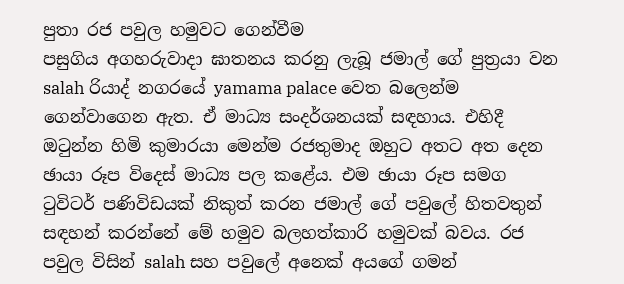පුතා රජ පවුල හමුවට ගෙන්වීම
පසුගිය අගහරුවාදා ඝාතනය කරනු ලැබූ ජමාල් ගේ පුත්‍රයා වන salah රියාද් නගරයේ yamama palace වෙත බලෙන්ම ගෙන්වාගෙන ඇත. ඒ මාධ්‍ය සංදර්ශනයක් සඳහාය. එහිදී ඔටුන්න හිමි කුමාරයා මෙන්ම රජතුමාද ඔහුට අතට අත දෙන ඡායා රූප විදෙස් මාධ්‍ය පල කළේය. එම ඡායා රූප සමග ටුවිටර් පණිවිඩයක් නිකුත් කරන ජමාල් ගේ පවුලේ හිතවතුන් සඳහන් කරන්නේ මේ හමුව බලහත්කාරි හමුවක් බවය. රජ පවුල විසින් salah සහ පවුලේ අනෙක් අයගේ ගමන්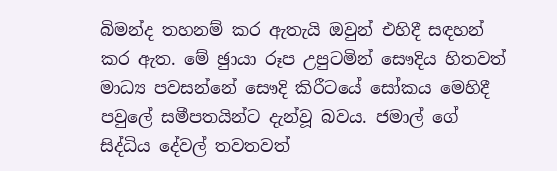බිමන්ද තහනම් කර ඇතැයි ඔවුන් එහිදී සඳහන් කර ඇත. මේ ඡුායා රූප උපුටමින් සෞදිය හිතවත් මාධ්‍ය පවසන්නේ සෞදි කිරීටයේ සෝකය මෙහිදී පවුලේ සමීපතයින්ට දැන්වූ බවය. ජමාල් ගේ සිද්ධිය දේවල් තවතවත්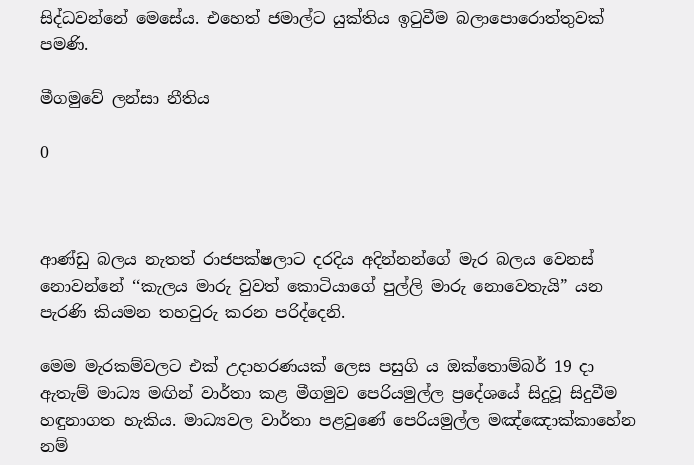සිද්ධවන්නේ මෙසේය. එහෙත් ජමාල්ට යුක්තිය ඉටුවීම බලාපොරොත්තුවක් පමණි.

මීගමුවේ ලන්සා නීතිය

0



ආණ්ඩු බලය නැතත් රාජපක්ෂලාට දරදිය අදින්නන්ගේ මැර බලය වෙනස් නොවන්නේ ‘‘කැලය මාරු වුවත් කොටියාගේ පුල්ලි මාරු නොවෙතැයි” යන පැරණි කියමන තහවුරු කරන පරිද්දෙනි.

මෙම මැරකම්වලට එක් උදාහරණයක් ලෙස පසුගි ය ඔක්තොම්බර් 19 දා ඇතැම් මාධ්‍ය මඟින් වාර්තා කළ මීගමුව පෙරියමුල්ල ප්‍රදේශයේ සිදුවූ සිදුවීම හඳුනාගත හැකිය. මාධ්‍යවල වාර්තා පළවුණේ පෙරියමුල්ල මඤ්ඤොක්කාහේන නම්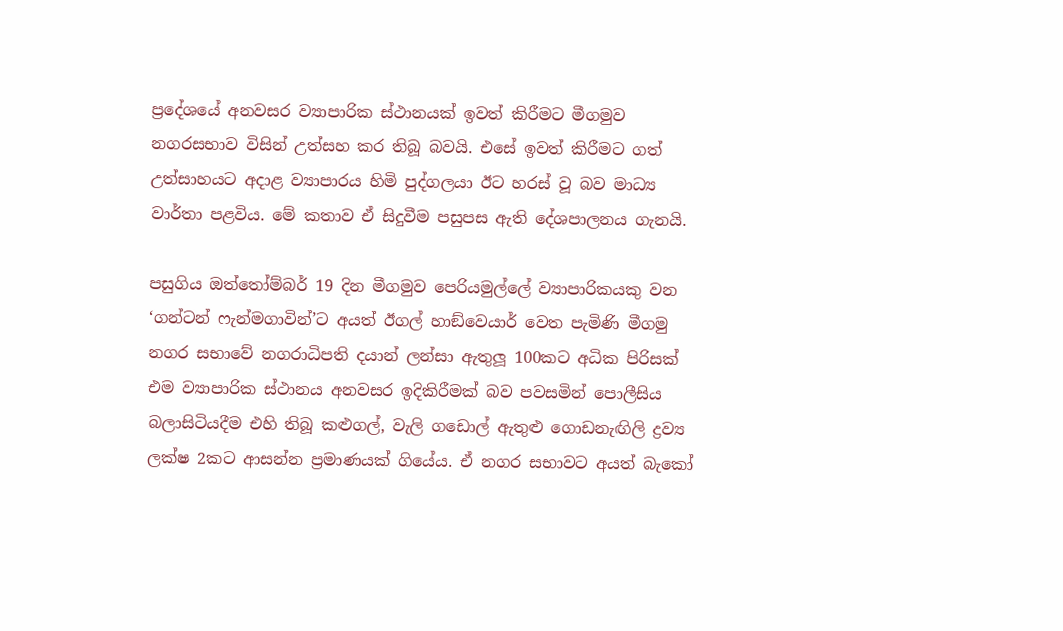ප්‍රදේශයේ අනවසර ව්‍යාපාරික ස්ථානයක් ඉවත් කිරීමට මීගමුව නගරසභාව විසින් උත්සහ කර තිබූ බවයි. එසේ ඉවත් කිරීමට ගත් උත්සාහයට අදාළ ව්‍යාපාරය හිමි පුද්ගලයා ඊට හරස් වූ බව මාධ්‍ය වාර්තා පළවිය. මේ කතාව ඒ සිදුවීම පසුපස ඇති දේශපාලනය ගැනයි.

පසුගිය ඔත්තෝම්බර් 19 දින මීගමුව පෙරියමුල්ලේ ව්‍යාපාරිකයකු වන ‘ගන්ටන් ෆැන්මගාවින්’ට අයත් ඊගල් හාඞ්වෙයාර් වෙත පැමිණි මීගමු නගර සභාවේ නගරාධිපති දයාන් ලන්සා ඇතුලූ 100කට අධික පිරිසක් එම ව්‍යාපාරික ස්ථානය අනවසර ඉදිකිරීමක් බව පවසමින් පොලීසිය බලාසිටියදීම එහි තිබූ කළුගල්, වැලි ගඩොල් ඇතුළු ගොඩනැඟිලි ද්‍රව්‍ය ලක්ෂ 2කට ආසන්න ප්‍රමාණයක් ගියේය. ඒ නගර සභාවට අයත් බැකෝ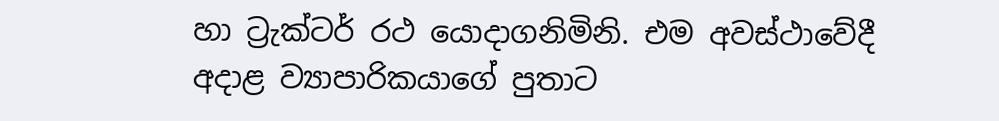හා ට්‍රැක්ටර් රථ යොදාගනිමිනි. එම අවස්ථාවේදී අදාළ ව්‍යාපාරිකයාගේ පුතාට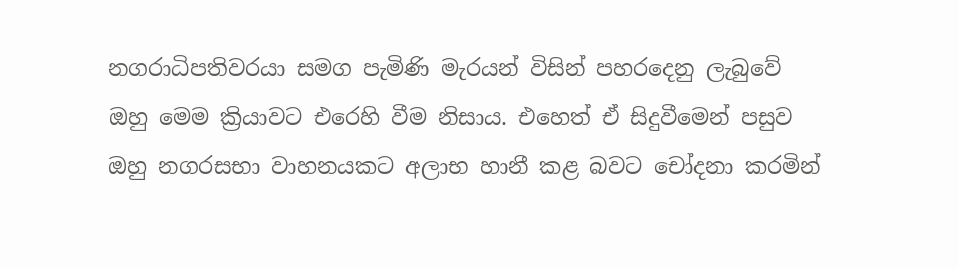නගරාධිපතිවරයා සමග පැමිණි මැරයන් විසින් පහරදෙනු ලැබුවේ ඔහු මෙම ක්‍රියාවට එරෙහි වීම නිසාය. එහෙත් ඒ සිදුවීමෙන් පසුව ඔහු නගරසභා වාහනයකට අලාභ හානී කළ බවට චෝදනා කරමින්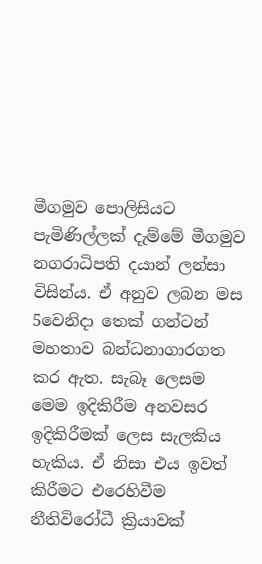මීගමුව පොලිසියට පැමිණිල්ලක් දැම්මේ මීගමුව නගරාධිපති දයාන් ලන්සා විසින්ය. ඒ අනුව ලබන මස 5වෙනිදා තෙක් ගන්ටන් මහතාව බන්ධනාගාරගත කර ඇත. සැබෑ ලෙසම මෙම ඉදිකිරීම අනවසර ඉදිකිරීමක් ලෙස සැලකිය හැකිය. ඒ නිසා එය ඉවත් කිරීමට එරෙහිවීම නීතිවිරෝධී ක්‍රියාවක්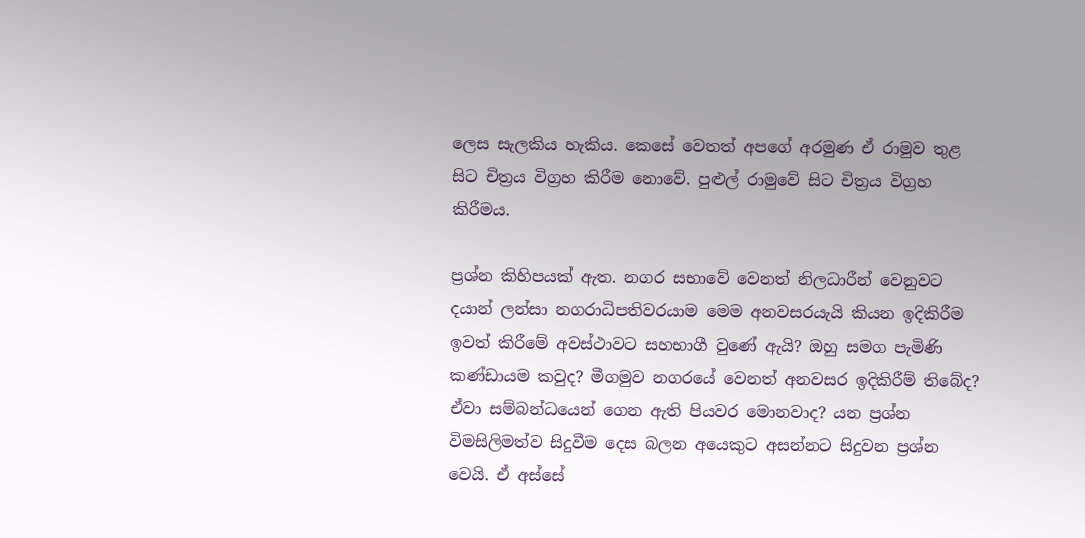ලෙස සැලකිය හැකිය. කෙසේ වෙතත් අපගේ අරමුණ ඒ රාමුව තුළ සිට චිත්‍රය විග්‍රහ කිරීම නොවේ. පුළුල් රාමුවේ සිට චිත්‍රය විග්‍රහ කිරීමය.

ප්‍රශ්න කිහිපයක් ඇත. නගර සභාවේ වෙනත් නිලධාරීන් වෙනුවට දයාන් ලන්සා නගරාධිපතිවරයාම මෙම අනවසරයැයි කියන ඉදිකිරීම ඉවත් කිරීමේ අවස්ථාවට සහභාගී වුණේ ඇයි? ඔහු සමග පැමිණි කණ්ඩායම කවුද? මීගමුව නගරයේ වෙනත් අනවසර ඉදිකිරීම් තිබේද? ඒවා සම්බන්ධයෙන් ගෙන ඇති පියවර මොනවාද? යන ප්‍රශ්න විමසිලිමත්ව සිදුවීම දෙස බලන අයෙකුට අසන්නට සිදුවන ප්‍රශ්න වෙයි. ඒ අස්සේ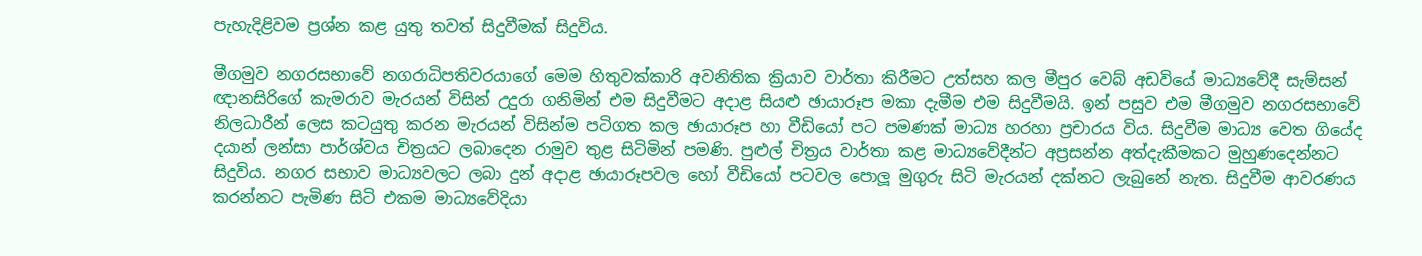පැහැදිළිවම ප්‍රශ්න කළ යුතු තවත් සිදුවීමක් සිදුවිය.

මීගමුව නගරසභාවේ නගරාධිපතිවරයාගේ මෙම හිතුවක්කාරි අවනිතික ක්‍රියාව වාර්තා කිරීමට උත්සහ කල මීපුර වෙබ් අඩවියේ මාධ්‍යවේදී සැම්සන් ඥානසිරිගේ කැමරාව මැරයන් විසින් උදුරා ගනිමින් එම සිදුවීමට අදාළ සියළු ඡායාරූප මකා දැමීම එම සිදුවීමයි. ඉන් පසුව එම මීගමුව නගරසභාවේ නිලධාරීන් ලෙස කටයුතු කරන මැරයන් විසින්ම පටිගත කල ඡායාරූප හා වීඩියෝ පට පමණක් මාධ්‍ය හරහා ප්‍රචාරය විය. සිදුවීම මාධ්‍ය වෙත ගියේද දයාන් ලන්සා පාර්ශ්වය චිත්‍රයට ලබාදෙන රාමුව තුළ සිටිමින් පමණි. පුළුල් චිත්‍රය වාර්තා කළ මාධ්‍යවේදීන්ට අප්‍රසන්න අත්දැකීමකට මුහුණදෙන්නට සිදුවිය. නගර සභාව මාධ්‍යවලට ලබා දුන් අදාළ ඡායාරූපවල හෝ වීඩියෝ පටවල පොලූ මුගුරු සිටි මැරයන් දක්නට ලැබුනේ නැත. සිදුවීම ආවරණය කරන්නට පැමිණ සිටි එකම මාධ්‍යවේදියා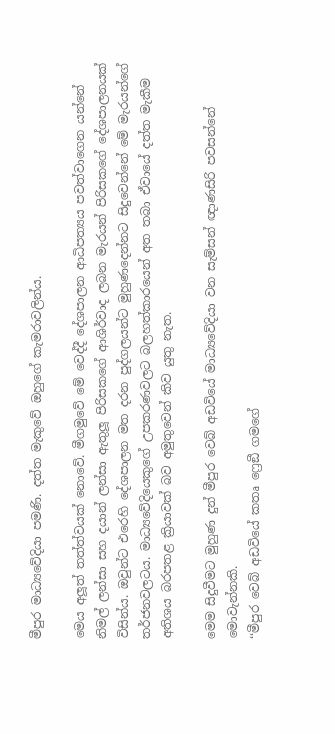මීපුර මාධ්‍යවේදියා පමණි. දත්ත මැකුවේ ඔහුගේ කැමරාවලින්ය.

මෙය අලූ‍ත් තත්ත්වයක් නොවේ. මීගමුවේ මේ වෙද්දී දේශපාලන ආධිපත්‍යය පවත්වාගෙන යන්නේ නිමල් ලන්සා සහ දයාන් ලන්සා ඇතුලූ‍ පිරිසකගේ ආශිර්වාද ලබන මැරයන් පිරිසකගේ දේශපාලනයක් විසින්ය. ඔවුන්ට එරෙහි දේශපාලන මත දරන පුද්ගලයන්ට මුහුණදෙන්නට සිදුවෙන්නේ මේ මැරයන්ගේ තර්ජනවලටය. මාධ්‍යවේදියෙකුගේ උපකරණවලට බලහත්කාරයෙන් අත තබා ඒවායේ දත්ත මැකීම අතිශය බරපතළ ක්‍රියාවක් බව අමුතුවෙන් කිව යුතු නැත.

මෙම සිදුවීමට මුහුණ දුන් මීපුර වෙබ් අඩවියේ මාධ්‍යවේදියා වන සැම්සන් ඥාණසිරි පවසන්නේ මොවැන්නකි.
‘‘මීපුර වෙබ් අඩවියේ කතෘ ෆ්‍රෙඞී ගමගේ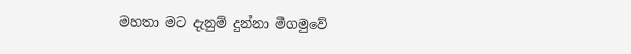මහතා මට දැනුම් දුන්නා මීගමුවේ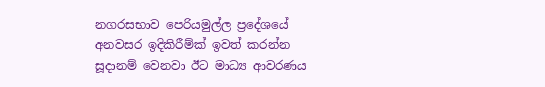නගරසභාව පෙරියමුල්ල ප්‍රදේශයේ අනවසර ඉදිකිරීම්ක් ඉවත් කරන්න සූදානම් වෙනවා ඊට මාධ්‍ය ආවරණය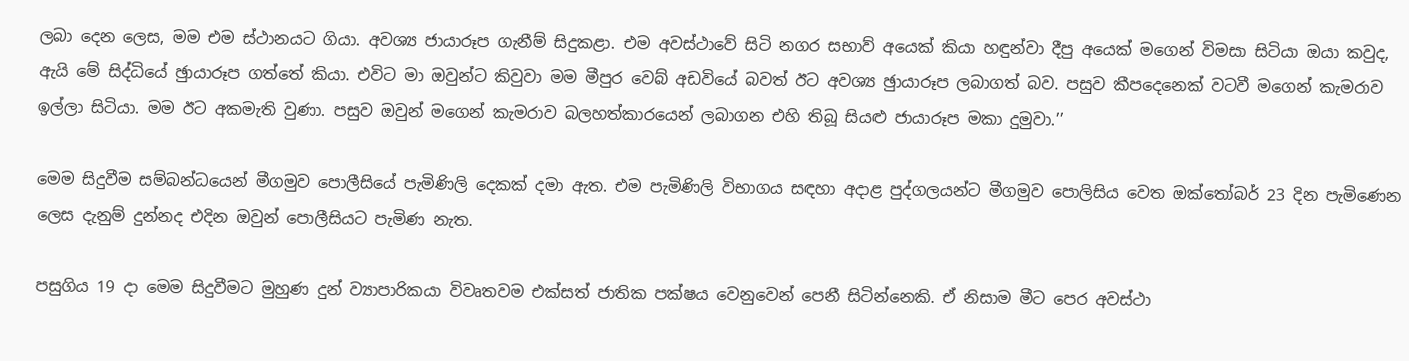ලබා දෙන ලෙස, මම එම ස්ථානයට ගියා. අවශ්‍ය ජායාරූප ගැනීම් සිදුකළා. එම අවස්ථාවේ සිටි නගර සභාව් අයෙක් කියා හඳුන්වා දීපු අයෙක් මගෙන් විමසා සිටියා ඔයා කවුද, ඇයි මේ සිද්ධියේ ඡුායාරූප ගත්තේ කියා. එවිට මා ඔවුන්ට කිවුවා මම මීපුර වෙබ් අඩවියේ බවත් ඊට අවශ්‍ය ඡුායාරූප ලබාගත් බව. පසුව කීපදෙනෙක් වටවී මගෙන් කැමරාව ඉල්ලා සිටියා. මම ඊට අකමැති වුණා. පසුව ඔවුන් මගෙන් කැමරාව බලහත්කාරයෙන් ලබාගන එහි තිබූ සියළු ජායාරූප මකා දුමුවා.’’

මෙම සිදුවීම සම්බන්ධයෙන් මීගමුව පොලීසියේ පැමිණිලි දෙකක් දමා ඇත. එම පැමිණිලි විභාගය සඳහා අදාළ පුද්ගලයන්ට මීගමුව පොලිසිය වෙත ඔක්තෝබර් 23 දින පැමිණෙන ලෙස දැනුම් දුන්නද එදින ඔවුන් පොලීසියට පැමිණ නැත.

පසුගිය 19 දා මෙම සිදුවීමට මුහුණ දුන් ව්‍යාපාරිකයා විවෘතවම එක්සත් ජාතික පක්ෂය වෙනුවෙන් පෙනී සිටින්නෙකි. ඒ නිසාම මීට පෙර අවස්ථා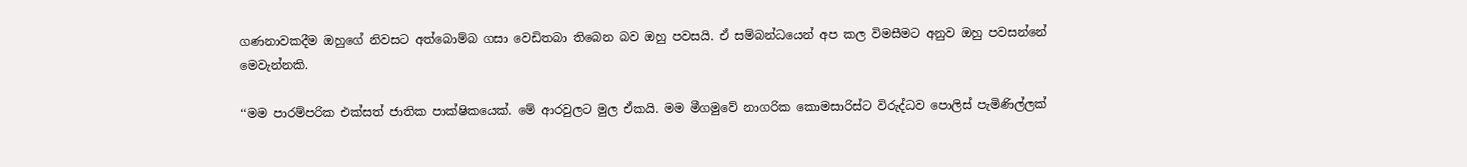ගණනාවකදීම ඔහුගේ නිවසට අත්බොම්බ ගසා වෙඩිතබා තිබෙන බව ඔහු පවසයි. ඒ සම්බන්ධයෙන් අප කල විමසීමට අනුව ඔහු පවසන්නේ මෙවැන්නකි.

‘‘මම පාරම්පරික එක්සත් ජාතික පාක්ෂිකයෙක්. මේ ආරවුලට මුල ඒකයි. මම මීගමුවේ නාගරික කොමසාරිස්ට විරුද්ධව පොලිස් පැමිණිල්ලක්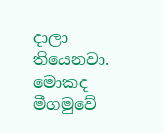දාලා තියෙනවා. මොකද මීගමුවේ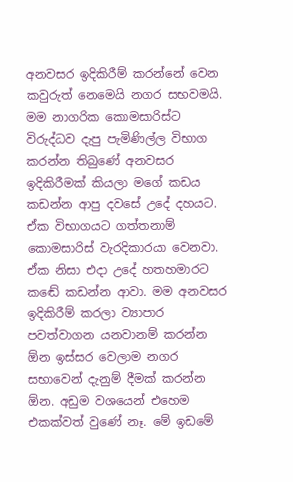අනවසර ඉදිකිරීම් කරන්නේ වෙන කවුරුත් නෙමෙයි නගර සභවමයි. මම නාගරික කොමසාරිස්ට විරුද්ධව දැපු පැමිණිල්ල විභාග කරන්න තිබුණේ අනවසර ඉදිකිරීමක් කියලා මගේ කඩය කඩන්න ආපු දවසේ උදේ දහයට. ඒක විභාගයට ගත්තනාම් කොමසාරිස් වැරදිකාරයා වෙනවා. ඒක නිසා එදා උදේ හතහමාරට කඬේ කඩන්න ආවා. මම අනවසර ඉදිකිරීම් කරලා ව්‍යාපාර පවත්වාගන යනවානම් කරන්න ඕන ඉස්සර වෙලාම නගර සභාවෙන් දැනුම් දීමක් කරන්න ඕන. අඩුම වශයෙන් එහෙම එකක්වත් වුණේ නෑ. මේ ඉඩමේ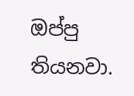ඔප්පු තියනවා.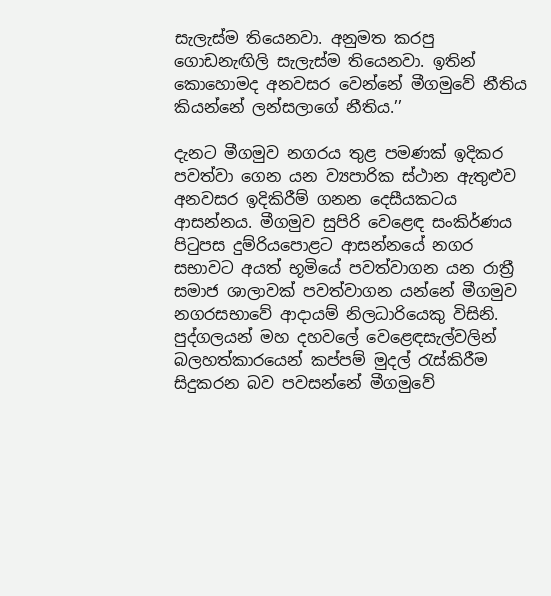සැලැස්ම තියෙනවා. අනුමත කරපු ගොඩනැඟිලි සැලැස්ම තියෙනවා. ඉතින් කොහොමද අනවසර වෙන්නේ මීගමුවේ නීතිය කියන්නේ ලන්සලාගේ නීතිය.’’

දැනට මීගමුව නගරය තුළ පමණක් ඉදිකර පවත්වා ගෙන යන ව්‍යපාරික ස්ථාන ඇතුළුව අනවසර ඉදිකිරීම් ගනන දෙසීයකටය ආසන්නය. මීගමුව සුපිරි වෙළෙඳ සංකිර්ණය පිටුපස දුම්රියපොළට ආසන්නයේ නගර සභාවට අයත් භූමියේ පවත්වාගන යන රාත්‍රී සමාජ ශාලාවක් පවත්වාගන යන්නේ මීගමුව නගරසභාවේ ආදායම් නිලධාරියෙකු විසිනි. පුද්ගලයන් මහ දහවලේ වෙළෙඳසැල්වලින් බලහත්කාරයෙන් කප්පම් මුදල් රැස්කිරීම සිදුකරන බව පවසන්නේ මීගමුවේ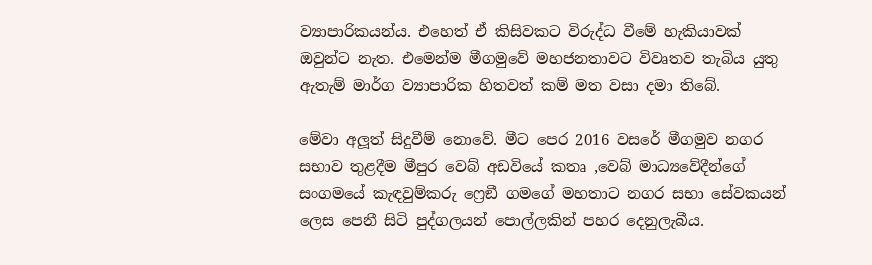ව්‍යාපාරිකයන්ය. එහෙත් ඒ කිසිවකට විරුද්ධ වීමේ හැකියාවක් ඔවුන්ට නැත. එමෙන්ම මීගමුවේ මහජනතාවට විවෘතව තැබිය යුතු ඇතැම් මාර්ග ව්‍යාපාරික හිතවත් කම් මත වසා දමා තිබේ.

මේවා අලූ‍ත් සිදුවීම් නොවේ. මීට පෙර 2016 වසරේ මීගමුව නගර සභාව තුළදීම මීපුර වෙබ් අඩවියේ කතෘ ,වෙබ් මාධ්‍යවේදීන්ගේ සංගමයේ කැඳවුම්කරු ෆ්‍රෙඞී ගමගේ මහතාට නගර සභා සේවකයන් ලෙස පෙනී සිටි පුද්ගලයන් පොල්ලකින් පහර දෙනුලැබීය.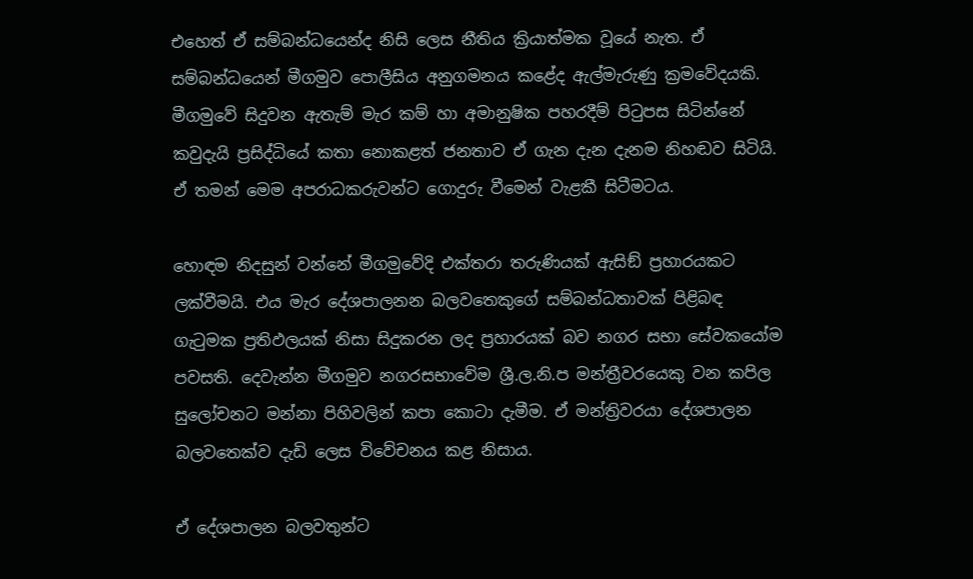එහෙත් ඒ සම්බන්ධයෙන්ද නිසි ලෙස නීතිය ක්‍රියාත්මක වූයේ නැත. ඒ සම්බන්ධයෙන් මීගමුව පොලීසිය අනුගමනය කළේද ඇල්මැරුණු ක්‍රමවේදයකි.
මීගමුවේ සිදුවන ඇතැම් මැර කම් හා අමානුෂික පහරදීම් පිටුපස සිටින්නේ කවුදැයි ප්‍රසිද්ධියේ කතා නොකළත් ජනතාව ඒ ගැන දැන දැනම නිහඬව සිටියි. ඒ තමන් මෙම අපරාධකරුවන්ට ගොදුරු වීමෙන් වැළකී සිටීමටය.

හොඳම නිදසුන් වන්නේ මීගමුවේදි එක්තරා තරුණියක් ඇසිඞ් ප්‍රහාරයකට ලක්වීමයි. එය මැර දේශපාලනන බලවතෙකුගේ සම්බන්ධතාවක් පිළිබඳ ගැටුමක ප්‍රතිඵලයක් නිසා සිදුකරන ලද ප්‍රහාරයක් බව නගර සභා සේවකයෝම පවසති. දෙවැන්න මීගමුව නගරසභාවේම ශ්‍රී.ල.නි.ප මන්ත්‍රීවරයෙකු වන කපිල සුලෝචනට මන්නා පිහිවලින් කපා කොටා දැමීම. ඒ මන්ත්‍රිවරයා දේශපාලන බලවතෙක්ව දැඩි ලෙස විවේචනය කළ නිසාය.

ඒ දේශපාලන බලවතුන්ට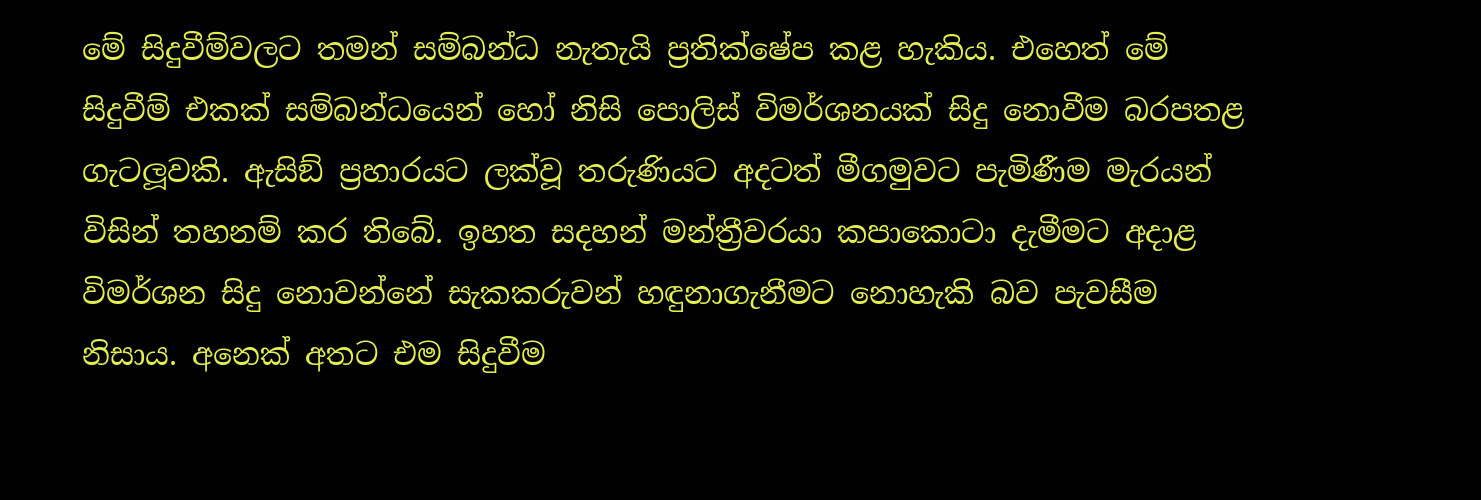මේ සිදුවීම්වලට තමන් සම්බන්ධ නැතැයි ප්‍රතික්ෂේප කළ හැකිය. එහෙත් මේ සිදුවීම් එකක් සම්බන්ධයෙන් හෝ නිසි පොලිස් විමර්ශනයක් සිදු නොවීම බරපතළ ගැටලූ‍වකි. ඇසිඞ් ප්‍රහාරයට ලක්වූ තරුණියට අදටත් මීගමුවට පැමිණීම මැරයන් විසින් තහනම් කර තිබේ. ඉහත සදහන් මන්ත්‍රීවරයා කපාකොටා දැමීමට අදාළ විමර්ශන සිදු නොවන්නේ සැකකරුවන් හඳුනාගැනීමට නොහැකි බව පැවසීම නිසාය. අනෙක් අතට එම සිදුවීම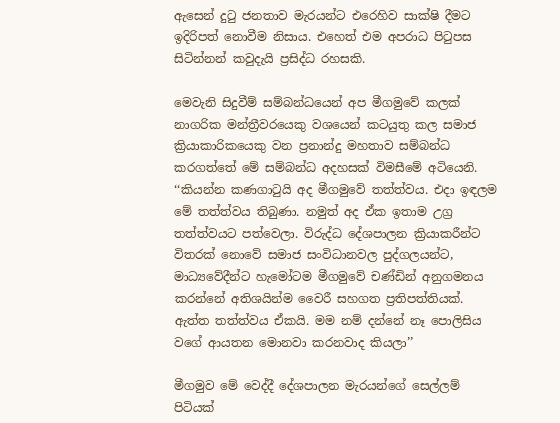ඇසෙන් දුටු ජනතාව මැරයන්ට එරෙහිව සාක්ෂි දීමට ඉදිරිපත් නොවීම නිසාය. එහෙත් එම අපරාධ පිටුපස සිටින්නන් කවුදැයි ප්‍රසිද්ධ රහසකි.

මෙවැනි සිදුවීම් සම්බන්ධයෙන් අප මීගමුවේ කලක් නාගරික මන්ත්‍රීවරයෙකු වශයෙන් කටයුතු කල සමාජ ක්‍රියාකාරිකයෙකු වන ප්‍රනාන්දු මහතාව සම්බන්ධ කරගත්තේ මේ සම්බන්ධ අදහසක් විමසීමේ අටියෙනි.
‘‘කියන්න කණගාටුයි අද මීගමුවේ තත්ත්වය. එදා ඉඳලම මේ තත්ත්වය තිබුණා. නමුත් අද ඒක ඉතාම උග්‍ර තත්ත්වයට පත්වෙලා. විරුද්ධ දේශපාලන ක්‍රියාකරීන්ට විතරක් නොවේ සමාජ සංවිධානවල පුද්ගලයන්ට, මාධ්‍යවේදීන්ට හැමෝටම මීගමුවේ චණ්ඩින් අනුගමනය කරන්නේ අතිශයින්ම වෛරී සහගත ප්‍රතිපත්තියක්. ඇත්ත තත්ත්වය ඒකයි. මම නම් දන්නේ නෑ පොලිසිය වගේ ආයතන මොනවා කරනවාද කියලා’’

මීගමුව මේ වෙද්දී දේශපාලන මැරයන්ගේ සෙල්ලම් පිටියක්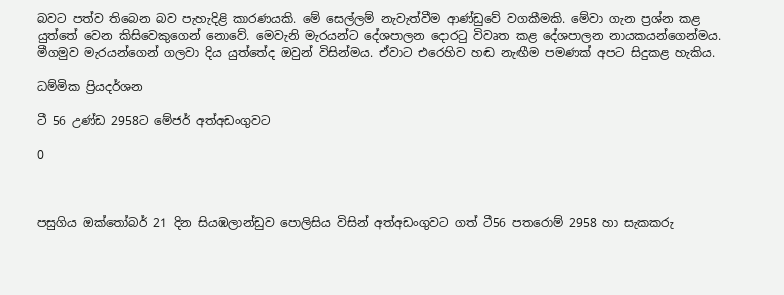බවට පත්ව තිබෙන බව පැහැදිළි කාරණයකි. මේ සෙල්ලම් නැවැත්වීම ආණ්ඩුවේ වගකීමකි. මේවා ගැන ප්‍රශ්න කළ යුත්තේ වෙන කිසිවෙකුගෙන් නොවේ. මෙවැනි මැරයන්ට දේශපාලන දොරටු විවෘත කළ දේශපාලන නායකයන්ගෙන්මය. මීගමුව මැරයන්ගෙන් ගලවා දිය යුත්තේද ඔවුන් විසින්මය. ඒවාට එරෙහිව හඬ නැඟීම පමණක් අපට සිදුකළ හැකිය.

ධම්මික ප්‍රියදර්ශන

ටී 56 උණ්ඩ 2958ට මේජර් අත්අඩංගුවට

0



පසුගිය ඔක්තෝබර් 21 දින සියඹලාන්ඩුව පොලිසිය විසින් අත්අඩංගුවට ගත් ටී56 පතරොම් 2958 හා සැකකරු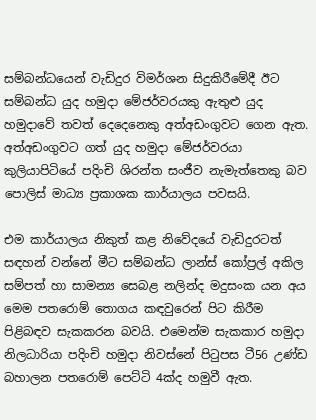සම්බන්ධයෙන් වැඩිදුර විමර්ශන සිදුකිරීමේදී ඊට සම්බන්ධ යුද හමුදා මේජර්වරයකු ඇතුළු යුද හමුදාවේ තවත් දෙදෙනෙකු අත්අඩංගුවට ගෙන ඇත. අත්අඩංගුවට ගත් යුද හමුදා මේජර්වරයා කුලියාපිටියේ පදිංචි ශිරන්ත සංජීව නැමැත්තෙකු බව පොලිස් මාධ්‍ය ප්‍රකාශක කාර්යාලය පවසයි.

එම කාර්යාලය නිකුත් කළ නිවේදයේ වැඩිදුරටත් සඳහන් වන්නේ මීට සම්බන්ධ ලාන්ස් කෝප්‍රල් අකිල සම්පත් හා සාමන්‍ය සෙබළ නලින්ද මදුසංක යන අය මෙම පතරොම් තොගය කඳවුරෙන් පිට කිරීම පිළිබඳව සැකකරන බවයි. එමෙන්ම සැකකාර හමුදා නිලධාරියා පදිංචි හමුදා නිවස්නේ පිටුපස ටී56 උණ්ඩ බහාලන පතරොම් පෙට්ටි 4ක්ද හමුවී ඇත.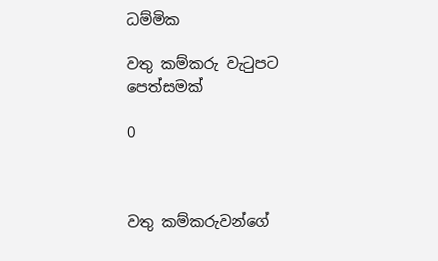ධම්මික

වතු කම්කරු වැටුපට පෙත්සමක්

0



වතු කම්කරුවන්ගේ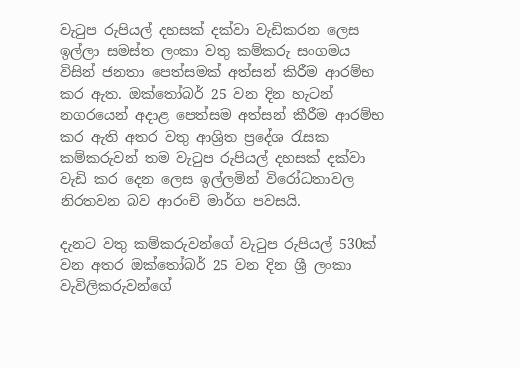වැටුප රුපියල් දහසක් දක්වා වැඩිකරන ලෙස ඉල්ලා සමස්ත ලංකා වතු කම්කරු සංගමය විසින් ජනතා පෙත්සමක් අත්සන් කිරීම ආරම්භ කර ඇත. ඔක්තෝබර් 25 වන දින හැටන් නගරයෙන් අදාළ පෙත්සම අත්සන් කීරීම ආරම්භ කර ඇති අතර වතු ආශ්‍රිත ප්‍රදේශ රැසක කම්කරුවන් තම වැටුප රුපියල් දහසක් දක්වා වැඩි කර දෙන ලෙස ඉල්ලමින් විරෝධතාවල නිරතවන බව ආරංචි මාර්ග පවසයි.

දැනට වතු කම්කරුවන්ගේ වැටුප රුපියල් 530ක් වන අතර ඔක්තෝබර් 25 වන දින ශ්‍රී ලංකා වැවිලිකරුවන්ගේ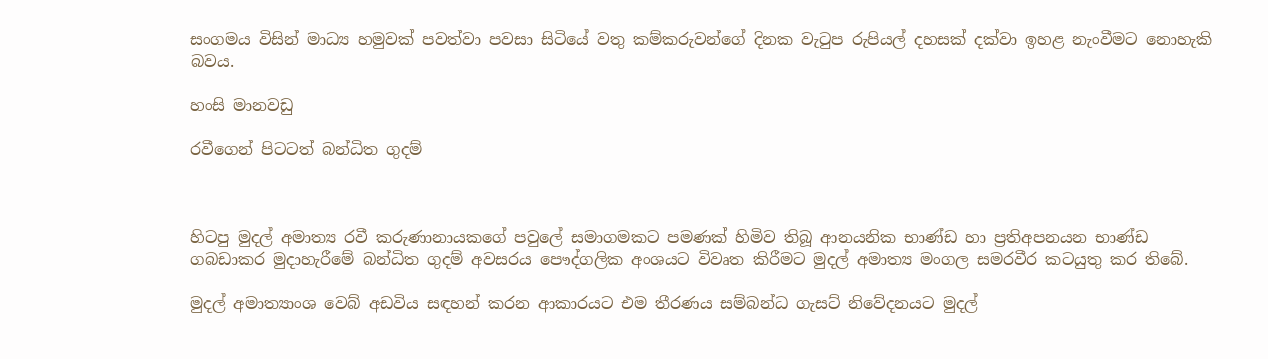සංගමය විසින් මාධ්‍ය හමුවක් පවත්වා පවසා සිටියේ වතු කම්කරුවන්ගේ දිනක වැටුප රුපියල් දහසක් දක්වා ඉහළ නැංවීමට නොහැකි බවය.

හංසි මානවඩු

රවීගෙන් පිටටත් බන්ධිත ගුදම්



හිටපු මුදල් අමාත්‍ය රවී කරුණානායකගේ පවුලේ සමාගමකට පමණක් හිමිව තිබූ ආනයනික භාණ්ඩ හා ප්‍රතිඅපනයන භාණ්ඩ ගබඩාකර මුදාහැරීමේ බන්ධිත ගුදම් අවසරය පෞද්ගලික අංශයට විවෘත කිරීමට මුදල් අමාත්‍ය මංගල සමරවීර කටයුතු කර තිබේ.

මුදල් අමාත්‍යාංශ වෙබ් අඩවිය සඳහන් කරන ආකාරයට එම තීරණය සම්බන්ධ ගැසට් නිවේදනයට මුදල්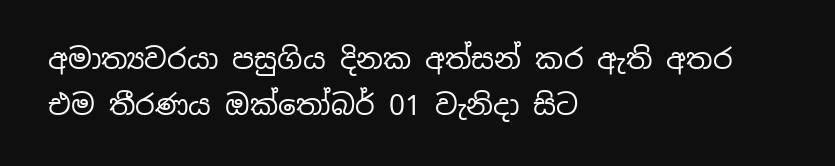අමාත්‍යවරයා පසුගිය දිනක අත්සන් කර ඇති අතර එම තීරණය ඔක්තෝබර් 01 වැනිදා සිට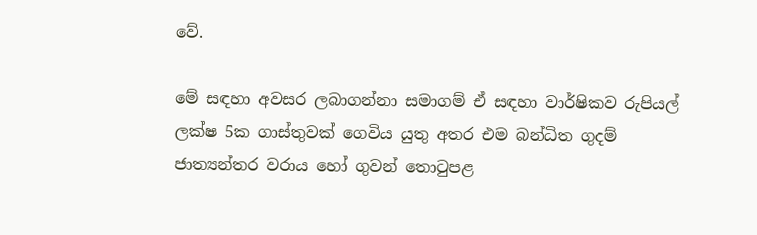වේ.

මේ සඳහා අවසර ලබාගන්නා සමාගම් ඒ සඳහා වාර්ෂිකව රුපියල් ලක්ෂ 5ක ගාස්තුවක් ගෙවිය යුතු අතර එම බන්ධිත ගුදම් ජාත්‍යන්තර වරාය හෝ ගුවන් තොටුපළ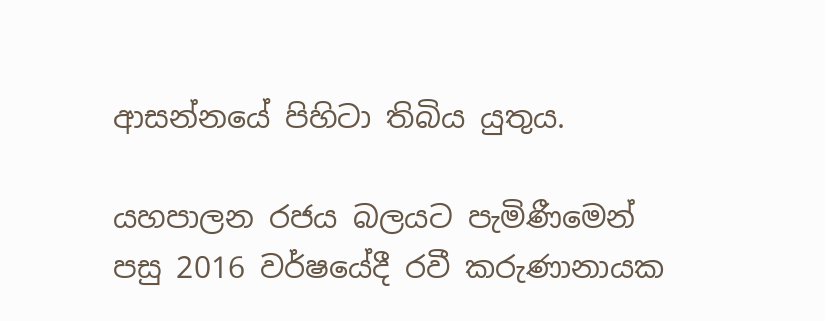ආසන්නයේ පිහිටා තිබිය යුතුය.

යහපාලන රජය බලයට පැමිණීමෙන් පසු 2016 වර්ෂයේදී රවී කරුණානායක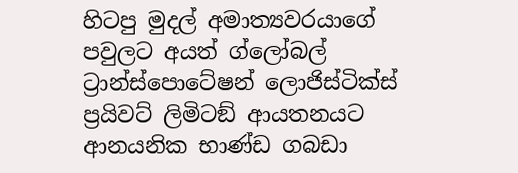හිටපු මුදල් අමාත්‍යවරයාගේ පවුලට අයත් ග්ලෝබල් ට්‍රාන්ස්පොටේෂන් ලොජිස්ටික්ස් ප්‍රයිවට් ලිමිටඞ් ආයතනයට ආනයනික භාණ්ඩ ගබඩා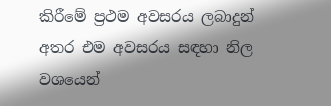කිරීමේ ප්‍රථම අවසරය ලබාදුන් අතර එම අවසරය සඳහා නිල වශයෙන්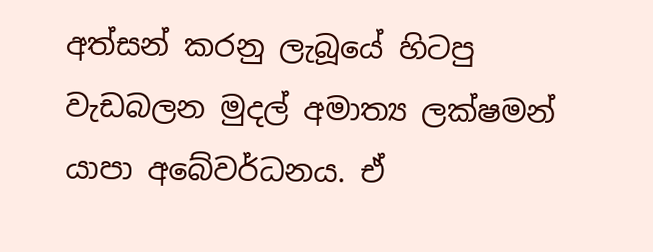අත්සන් කරනු ලැබූයේ හිටපු වැඩබලන මුදල් අමාත්‍ය ලක්ෂමන් යාපා අබේවර්ධනය. ඒ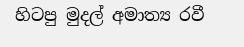හිටපු මුදල් අමාත්‍ය රවී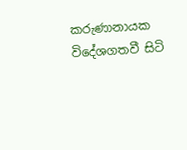කරුණානායක විදේශගතවී සිටි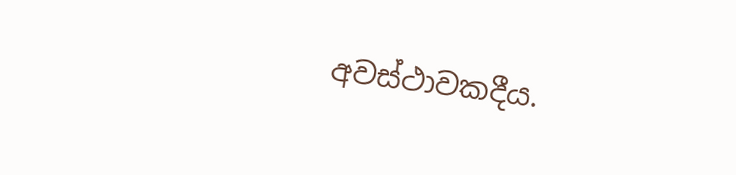අවස්ථාවකදීය.